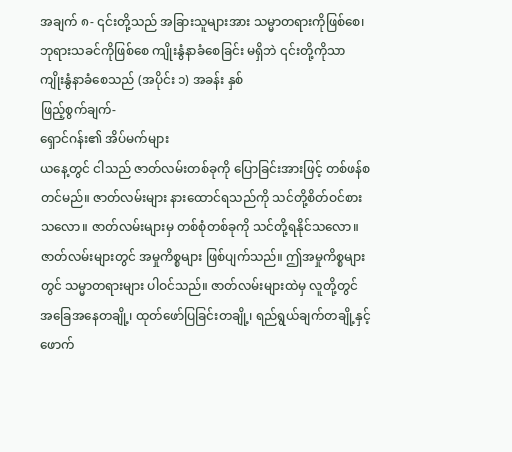အချက် ၈- ၎င်းတို့သည် အခြားသူများအား သမ္မာတရားကိုဖြစ်စေ၊ ဘုရားသခင်ကိုဖြစ်စေ ကျိုးနွံနာခံစေခြင်း မရှိဘဲ ၎င်းတို့ကိုသာ ကျိုးနွံနာခံစေသည် (အပိုင်း ၁) အခန်း နှစ်
ဖြည့်စွက်ချက်-
ရှောင်ဂန်း၏ အိပ်မက်များ
ယနေ့တွင် ငါသည် ဇာတ်လမ်းတစ်ခုကို ပြောခြင်းအားဖြင့် တစ်ဖန်စတင်မည်။ ဇာတ်လမ်းများ နားထောင်ရသည်ကို သင်တို့စိတ်ဝင်စားသလော။ ဇာတ်လမ်းများမှ တစ်စုံတစ်ခုကို သင်တို့ရနိုင်သလော။ ဇာတ်လမ်းများတွင် အမှုကိစ္စများ ဖြစ်ပျက်သည်။ ဤအမှုကိစ္စများတွင် သမ္မာတရားများ ပါဝင်သည်။ ဇာတ်လမ်းများထဲမှ လူတို့တွင် အခြေအနေတချို့၊ ထုတ်ဖော်ပြခြင်းတချို့၊ ရည်ရွယ်ချက်တချို့နှင့် ဖောက်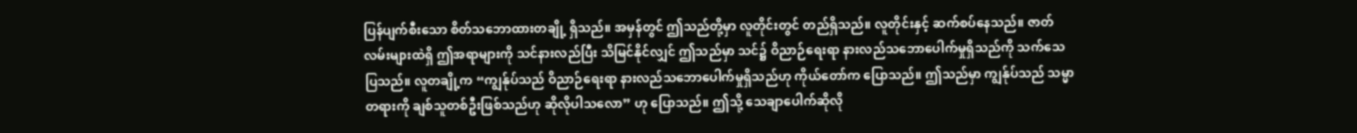ပြန်ပျက်စီးသော စိတ်သဘောထားတချို့ ရှိသည်။ အမှန်တွင် ဤသည်တို့မှာ လူတိုင်းတွင် တည်ရှိသည်။ လူတိုင်းနှင့် ဆက်စပ်နေသည်။ ဇာတ်လမ်းများထဲရှိ ဤအရာများကို သင်နားလည်ပြီး သိမြင်နိုင်လျှင် ဤသည်မှာ သင်၌ ဝိညာဉ်ရေးရာ နားလည်သဘောပေါက်မှုရှိသည်ကို သက်သေပြသည်။ လူတချို့က “ကျွန်ုပ်သည် ဝိညာဉ်ရေးရာ နားလည်သဘောပေါက်မှုရှိသည်ဟု ကိုယ်တော်က ပြောသည်။ ဤသည်မှာ ကျွန်ုပ်သည် သမ္မာတရားကို ချစ်သူတစ်ဦးဖြစ်သည်ဟု ဆိုလိုပါသလော” ဟု ပြောသည်။ ဤသို့ သေချာပေါက်ဆိုလို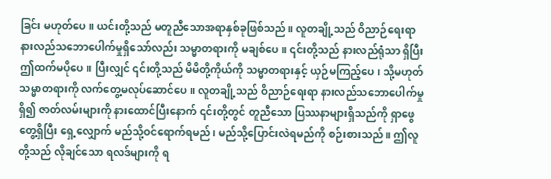ခြင်း မဟုတ်ပေ။ ယင်းတို့သည် မတူညီသောအရာနှစ်ခုဖြစ်သည်။ လူတချို့သည် ဝိညာဉ်ရေးရာ နားလည်သဘောပေါက်မှုရှိသော်လည်း သမ္မာတရားကို မချစ်ပေ။ ၎င်းတို့သည် နားလည်ရုံသာ ရှိပြီး ဤထက်မပိုပေ။ ပြီးလျှင် ၎င်းတို့သည် မိမိတို့ကိုယ်ကို သမ္မာတရားနှင့် ယှဉ်မကြည့်ပေ၊ သို့မဟုတ် သမ္မာတရားကို လက်တွေ့မလုပ်ဆောင်ပေ။ လူတချို့သည် ဝိညာဉ်ရေးရာ နားလည်သဘောပေါက်မှုရှိ၍ ဇာတ်လမ်းများကို နားထောင်ပြီးနောက် ၎င်းတို့တွင် တူညီသော ပြဿနာများရှိသည်ကို ရှာဖွေတွေ့ရှိပြီး ရှေ့လျှောက် မည်သို့ဝင်ရောက်ရမည်၊ မည်သို့ပြောင်းလဲရမည်ကို စဉ်းစားသည်။ ဤလူတို့သည် လိုချင်သော ရလဒ်များကို ရ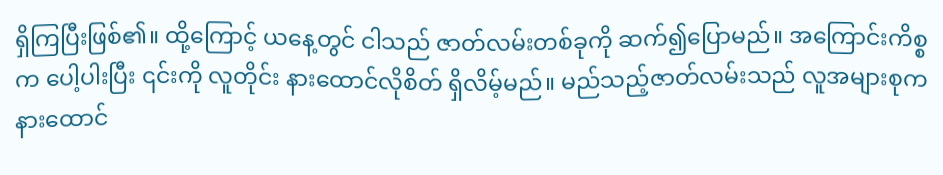ရှိကြပြီးဖြစ်၏။ ထို့ကြောင့် ယနေ့တွင် ငါသည် ဇာတ်လမ်းတစ်ခုကို ဆက်၍ပြောမည်။ အကြောင်းကိစ္စက ပေါ့ပါးပြီး ၎င်းကို လူတိုင်း နားထောင်လိုစိတ် ရှိလိမ့်မည်။ မည်သည့်ဇာတ်လမ်းသည် လူအများစုက နားထောင်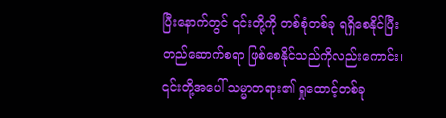ပြီးနောက်တွင် ၎င်းတို့ကို တစ်စုံတစ်ခု ရရှိစေနိုင်ပြီး တည်ဆောက်စရာ ဖြစ်စေနိုင်သည်ကိုလည်းကောင်း၊ ၎င်းတို့အပေါ် သမ္မာတရား၏ ရှုထောင့်တစ်ခု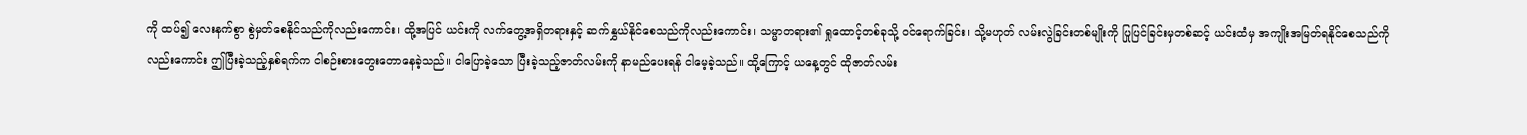ကို ထပ်၍ လေးနက်စွာ စွဲမှတ်စေနိုင်သည်ကိုလည်းကောင်း၊ ထို့အပြင် ယင်းကို လက်တွေ့အရှိတရားနှင့် ဆက်နွှယ်နိုင်စေသည်ကိုလည်းကောင်း၊ သမ္မာတရား၏ ရှုထောင့်တစ်ခုသို့ ဝင်ရောက်ခြင်း၊ သို့မဟုတ် လမ်းလွဲခြင်းတစ်မျိုးကို ပြုပြင်ခြင်းမှတစ်ဆင့် ယင်းထံမှ အကျိုးအမြတ်ရနိုင်စေသည်ကိုလည်းကောင်း ဤပြီးခဲ့သည့်နှစ်ရက်က ငါစဉ်းစားတွေးတောနေခဲ့သည်။ ငါပြောခဲ့သော ပြီးခဲ့သည့်ဇာတ်လမ်းကို နာမည်ပေးရန် ငါမေ့ခဲ့သည်။ ထို့ကြောင့် ယနေ့တွင် ထိုဇာတ်လမ်း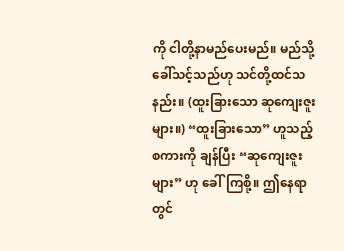ကို ငါတို့နာမည်ပေးမည်။ မည်သို့ခေါ်သင့်သည်ဟု သင်တို့ထင်သနည်း။ (ထူးခြားသော ဆုကျေးဇူးများ။) “ထူးခြားသော” ဟူသည့် စကားကို ချန်ပြီး “ဆုကျေးဇူးများ” ဟု ခေါ်ကြစို့။ ဤနေရာတွင်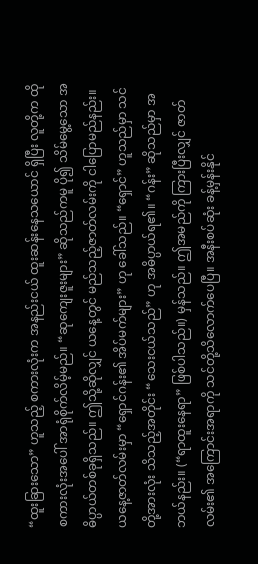“ထူးခြားသော” ဟူသည့် စကားလုံးက အနည်းငယ် ထူးဆန်းနေသယောင် ရှိပြီး လူတို့က ထိုစကားလုံးအပေါ် အာရုံစိုက်လိမ့်မည်။ “ဆုကျေးဇူးများ” ဆိုသည်ကမူ ပို၍ သိမ်မွေ့သော အဓိပ္ပာယ်တစ်ခုရှိသည်။ ဤသို့ဆိုလျှင် ယနေ့တွင် မည်သည့်ဇာတ်လမ်းကို ငါပြောမည်နည်း။ ယနေ့ဇာတ်လမ်းမှာ “ရှောင်ဂန်း၏ အိပ်မက်များ” ဟု ခေါ်သည်။ “ရှောင်” ဟူသည်မှာ သင်တို့အားလုံး သိသည့်အတိုင်း “သေးငယ်သည်” ဟု အဓိပ္ပာယ်ရ၏။ “ဂန်း” ဆိုသည်မှာ အဘယ်နည်း။ (“ရာထူးနေရာ” ဖြစ်ပါသည်။) မှန်သည်။ ဤအမည်ကို ကြားပြီးလျှင် ဇာတ်လမ်း၏ အကြောင်းအရာကို သင်တို့သိလောက်ပေပြီ။ အနီးစပ်ဆုံး ခန့်မှန်းနိုင်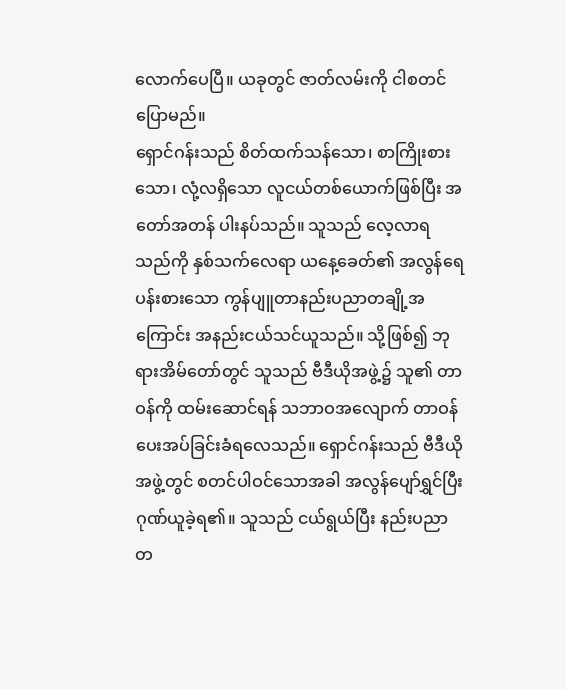လောက်ပေပြီ။ ယခုတွင် ဇာတ်လမ်းကို ငါစတင်ပြောမည်။
ရှောင်ဂန်းသည် စိတ်ထက်သန်သော၊ စာကြိုးစားသော၊ လုံ့လရှိသော လူငယ်တစ်ယောက်ဖြစ်ပြီး အတော်အတန် ပါးနပ်သည်။ သူသည် လေ့လာရသည်ကို နှစ်သက်လေရာ ယနေ့ခေတ်၏ အလွန်ရေပန်းစားသော ကွန်ပျူတာနည်းပညာတချို့အကြောင်း အနည်းငယ်သင်ယူသည်။ သို့ဖြစ်၍ ဘုရားအိမ်တော်တွင် သူသည် ဗီဒီယိုအဖွဲ့၌ သူ၏ တာဝန်ကို ထမ်းဆောင်ရန် သဘာဝအလျောက် တာဝန်ပေးအပ်ခြင်းခံရလေသည်။ ရှောင်ဂန်းသည် ဗီဒီယိုအဖွဲ့တွင် စတင်ပါဝင်သောအခါ အလွန်ပျော်ရွှင်ပြီး ဂုဏ်ယူခဲ့ရ၏။ သူသည် ငယ်ရွယ်ပြီး နည်းပညာတ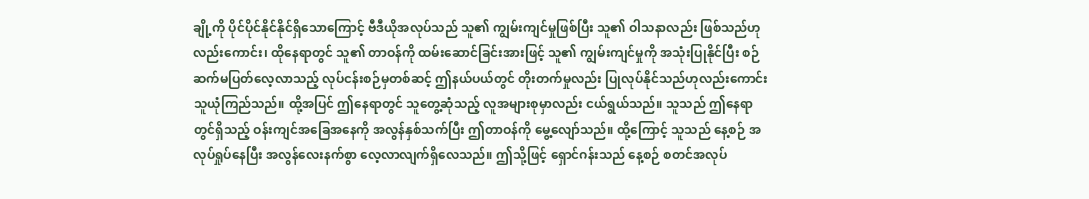ချို့ကို ပိုင်ပိုင်နိုင်နိုင်ရှိသောကြောင့် ဗီဒီယိုအလုပ်သည် သူ၏ ကျွမ်းကျင်မှုဖြစ်ပြီး သူ၏ ဝါသနာလည်း ဖြစ်သည်ဟုလည်းကောင်း၊ ထိုနေရာတွင် သူ၏ တာဝန်ကို ထမ်းဆောင်ခြင်းအားဖြင့် သူ၏ ကျွမ်းကျင်မှုကို အသုံးပြုနိုင်ပြီး စဉ်ဆက်မပြတ်လေ့လာသည့် လုပ်ငန်းစဉ်မှတစ်ဆင့် ဤနယ်ပယ်တွင် တိုးတက်မှုလည်း ပြုလုပ်နိုင်သည်ဟုလည်းကောင်း သူယုံကြည်သည်။ ထို့အပြင် ဤနေရာတွင် သူတွေ့ဆုံသည့် လူအများစုမှာလည်း ငယ်ရွယ်သည်။ သူသည် ဤနေရာတွင်ရှိသည့် ဝန်းကျင်အခြေအနေကို အလွန်နှစ်သက်ပြီး ဤတာဝန်ကို မွေ့လျော်သည်။ ထို့ကြောင့် သူသည် နေ့စဉ် အလုပ်ရှုပ်နေပြီး အလွန်လေးနက်စွာ လေ့လာလျက်ရှိလေသည်။ ဤသို့ဖြင့် ရှောင်ဂန်းသည် နေ့စဉ် စတင်အလုပ်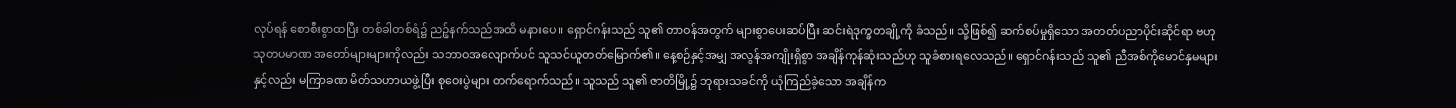လုပ်ရန် စောစီးစွာထပြီး တစ်ခါတစ်ရံ၌ ညဉ့်နက်သည်အထိ မနားပေ။ ရှောင်ဂန်းသည် သူ၏ တာဝန်အတွက် များစွာပေးဆပ်ပြီး ဆင်းရဲဒုက္ခတချို့ကို ခံသည်။ သို့ဖြစ်၍ ဆက်စပ်မှုရှိသော အတတ်ပညာပိုင်းဆိုင်ရာ ဗဟုသုတပမာဏ အတော်များများကိုလည်း သဘာဝအလျောက်ပင် သူသင်ယူတတ်မြောက်၏။ နေ့စဉ်နှင့်အမျှ အလွန်အကျိုးရှိစွာ အချိန်ကုန်ဆုံးသည်ဟု သူခံစားရလေသည်။ ရှောင်ဂန်းသည် သူ၏ ညီအစ်ကိုမောင်နှမများနှင့်လည်း မကြာခဏ မိတ်သဟာယဖွဲ့ပြီး စုဝေးပွဲများ တက်ရောက်သည်။ သူသည် သူ၏ ဇာတိမြို့၌ ဘုရားသခင်ကို ယုံကြည်ခဲ့သော အချိန်က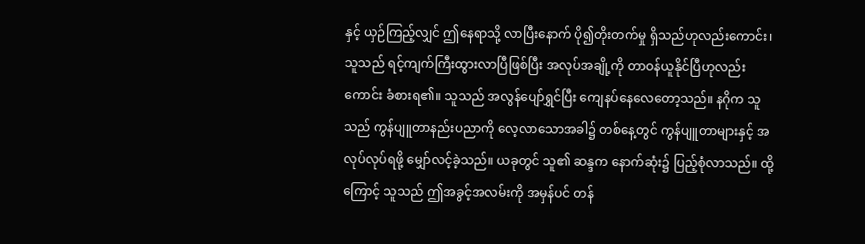နှင့် ယှဉ်ကြည့်လျှင် ဤနေရာသို့ လာပြီးနောက် ပို၍တိုးတက်မှု ရှိသည်ဟုလည်းကောင်း၊ သူသည် ရင့်ကျက်ကြီးထွားလာပြီဖြစ်ပြီး အလုပ်အချို့ကို တာဝန်ယူနိုင်ပြီဟုလည်းကောင်း ခံစားရ၏။ သူသည် အလွန်ပျော်ရွှင်ပြီး ကျေနပ်နေလေတော့သည်။ နဂိုက သူသည် ကွန်ပျူတာနည်းပညာကို လေ့လာသောအခါ၌ တစ်နေ့တွင် ကွန်ပျူတာများနှင့် အလုပ်လုပ်ရဖို့ မျှော်လင့်ခဲ့သည်။ ယခုတွင် သူ၏ ဆန္ဒက နောက်ဆုံး၌ ပြည့်စုံလာသည်။ ထို့ကြောင့် သူသည် ဤအခွင့်အလမ်းကို အမှန်ပင် တန်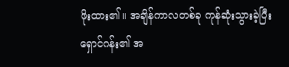ဖိုးထား၏။ အချိန်ကာလတစ်ခု ကုန်ဆုံးသွားခဲ့ပြီး ရှောင်ဂန်း၏ အ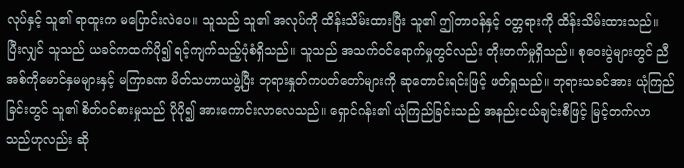လုပ်နှင့် သူ၏ ရာထူးက မပြောင်းလဲပေ။ သူသည် သူ၏ အလုပ်ကို ထိန်းသိမ်းထားပြီး သူ၏ ဤတာဝန်နှင့် ဝတ္တရားကို ထိန်းသိမ်းထားသည်။ ပြီးလျှင် သူသည် ယခင်ကထက်ပို၍ ရင့်ကျက်သည့်ပုံစံရှိသည်။ သူသည် အသက်ဝင်ရောက်မှုတွင်လည်း တိုးတက်မှုရှိသည်။ စုဝေးပွဲများတွင် ညီအစ်ကိုမောင်နှမများနှင့် မကြာခဏ မိတ်သဟာယဖွဲ့ပြီး ဘုရားနှုတ်ကပတ်တော်များကို ဆုတောင်းရင်းဖြင့် ဖတ်ရှုသည်။ ဘုရားသခင်အား ယုံကြည်ခြင်းတွင် သူ၏ စိတ်ဝင်စားမှုသည် ပိုပို၍ အားကောင်းလာလေသည်။ ရှောင်ဂန်း၏ ယုံကြည်ခြင်းသည် အနည်းငယ်ချင်းစီဖြင့် မြင့်တက်လာသည်ဟုလည်း ဆို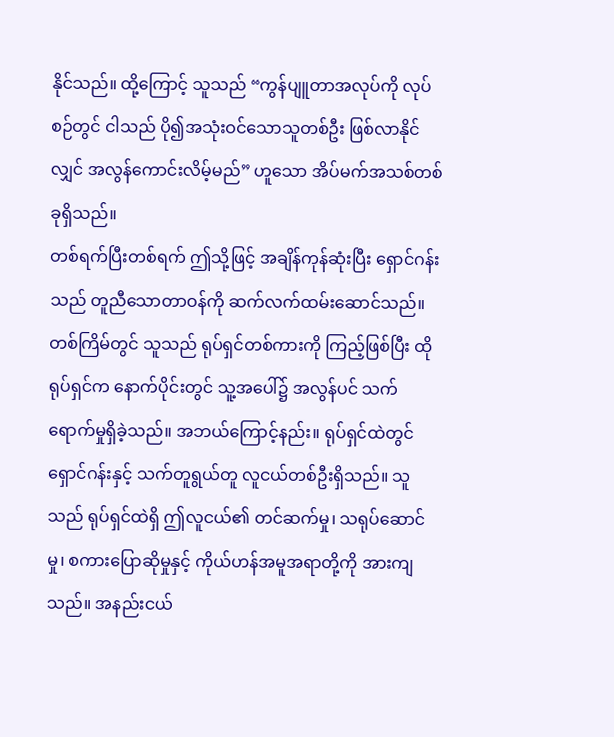နိုင်သည်။ ထို့ကြောင့် သူသည် “ကွန်ပျူတာအလုပ်ကို လုပ်စဉ်တွင် ငါသည် ပို၍အသုံးဝင်သောသူတစ်ဦး ဖြစ်လာနိုင်လျှင် အလွန်ကောင်းလိမ့်မည်” ဟူသော အိပ်မက်အသစ်တစ်ခုရှိသည်။
တစ်ရက်ပြီးတစ်ရက် ဤသို့ဖြင့် အချိန်ကုန်ဆုံးပြီး ရှောင်ဂန်းသည် တူညီသောတာဝန်ကို ဆက်လက်ထမ်းဆောင်သည်။ တစ်ကြိမ်တွင် သူသည် ရုပ်ရှင်တစ်ကားကို ကြည့်ဖြစ်ပြီး ထိုရုပ်ရှင်က နောက်ပိုင်းတွင် သူ့အပေါ်၌ အလွန်ပင် သက်ရောက်မှုရှိခဲ့သည်။ အဘယ်ကြောင့်နည်း။ ရုပ်ရှင်ထဲတွင် ရှောင်ဂန်းနှင့် သက်တူရွယ်တူ လူငယ်တစ်ဦးရှိသည်။ သူသည် ရုပ်ရှင်ထဲရှိ ဤလူငယ်၏ တင်ဆက်မှု၊ သရုပ်ဆောင်မှု၊ စကားပြောဆိုမှုနှင့် ကိုယ်ဟန်အမူအရာတို့ကို အားကျသည်။ အနည်းငယ်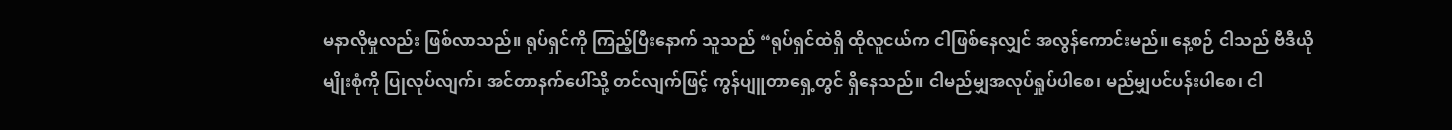မနာလိုမှုလည်း ဖြစ်လာသည်။ ရုပ်ရှင်ကို ကြည့်ပြီးနောက် သူသည် “ရုပ်ရှင်ထဲရှိ ထိုလူငယ်က ငါဖြစ်နေလျှင် အလွန်ကောင်းမည်။ နေ့စဉ် ငါသည် ဗီဒီယိုမျိုးစုံကို ပြုလုပ်လျက်၊ အင်တာနက်ပေါ်သို့ တင်လျက်ဖြင့် ကွန်ပျူတာရှေ့တွင် ရှိနေသည်။ ငါမည်မျှအလုပ်ရှုပ်ပါစေ၊ မည်မျှပင်ပန်းပါစေ၊ ငါ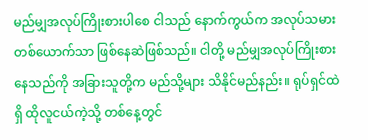မည်မျှအလုပ်ကြိုးစားပါစေ ငါသည် နောက်ကွယ်က အလုပ်သမားတစ်ယောက်သာ ဖြစ်နေဆဲဖြစ်သည်။ ငါတို့ မည်မျှအလုပ်ကြိုးစားနေသည်ကို အခြားသူတို့က မည်သို့များ သိနိုင်မည်နည်း။ ရုပ်ရှင်ထဲရှိ ထိုလူငယ်ကဲ့သို့ တစ်နေ့တွင်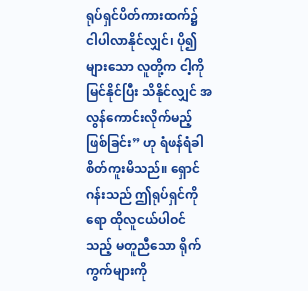ရုပ်ရှင်ပိတ်ကားထက်၌ ငါပါလာနိုင်လျှင်၊ ပို၍များသော လူတို့က ငါ့ကို မြင်နိုင်ပြီး သိနိုင်လျှင် အလွန်ကောင်းလိုက်မည့်ဖြစ်ခြင်း” ဟု ရံဖန်ရံခါ စိတ်ကူးမိသည်။ ရှောင်ဂန်းသည် ဤရုပ်ရှင်ကိုရော ထိုလူငယ်ပါဝင်သည့် မတူညီသော ရိုက်ကွက်များကို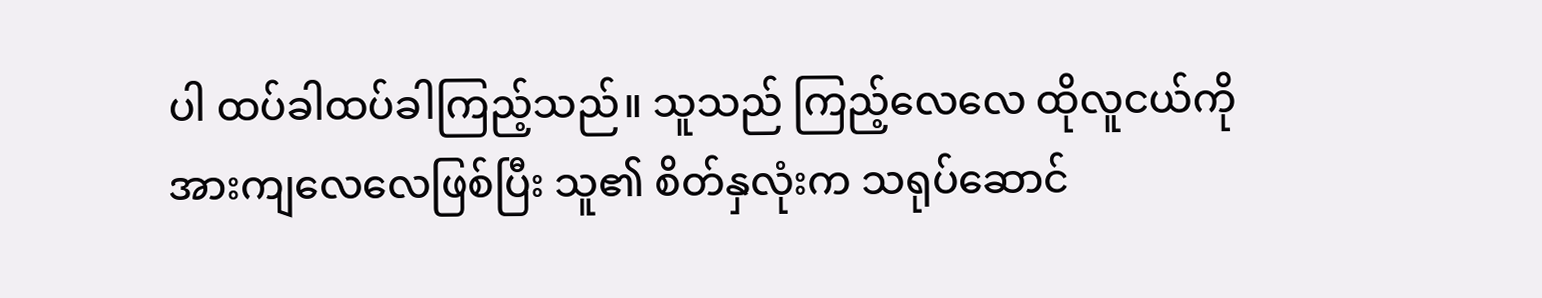ပါ ထပ်ခါထပ်ခါကြည့်သည်။ သူသည် ကြည့်လေလေ ထိုလူငယ်ကို အားကျလေလေဖြစ်ပြီး သူ၏ စိတ်နှလုံးက သရုပ်ဆောင်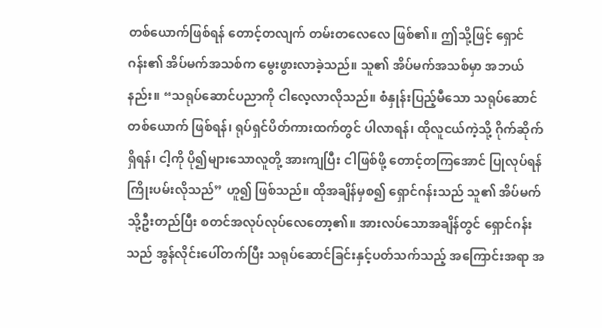တစ်ယောက်ဖြစ်ရန် တောင့်တလျက် တမ်းတလေလေ ဖြစ်၏။ ဤသို့ဖြင့် ရှောင်ဂန်း၏ အိပ်မက်အသစ်က မွေးဖွားလာခဲ့သည်။ သူ၏ အိပ်မက်အသစ်မှာ အဘယ်နည်း။ “သရုပ်ဆောင်ပညာကို ငါလေ့လာလိုသည်။ စံနှုန်းပြည့်မီသော သရုပ်ဆောင်တစ်ယောက် ဖြစ်ရန်၊ ရုပ်ရှင်ပိတ်ကားထက်တွင် ပါလာရန်၊ ထိုလူငယ်ကဲ့သို့ ဂိုက်ဆိုက်ရှိရန်၊ ငါ့ကို ပို၍များသောလူတို့ အားကျပြီး ငါဖြစ်ဖို့ တောင့်တကြအောင် ပြုလုပ်ရန် ကြိုးပမ်းလိုသည်” ဟူ၍ ဖြစ်သည်။ ထိုအချိန်မှစ၍ ရှောင်ဂန်းသည် သူ၏ အိပ်မက်သို့ဦးတည်ပြီး စတင်အလုပ်လုပ်လေတော့၏။ အားလပ်သောအချိန်တွင် ရှောင်ဂန်းသည် အွန်လိုင်းပေါ်တက်ပြီး သရုပ်ဆောင်ခြင်းနှင့်ပတ်သက်သည့် အကြောင်းအရာ အ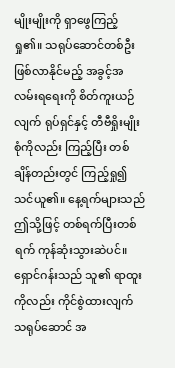မျိုးမျိုးကို ရှာဖွေကြည့်ရှု၏။ သရုပ်ဆောင်တစ်ဦး ဖြစ်လာနိုင်မည့် အခွင့်အလမ်းရရေးကို စိတ်ကူးယဉ်လျက် ရုပ်ရှင်နှင့် တီဗီရှိုးမျိုးစုံကိုလည်း ကြည့်ပြီး တစ်ချိန်တည်းတွင် ကြည့်ရှု၍ သင်ယူ၏။ နေ့ရက်များသည် ဤသို့ဖြင့် တစ်ရက်ပြီးတစ်ရက် ကုန်ဆုံးသွားဆဲပင်။ ရှောင်ဂန်းသည် သူ၏ ရာထူးကိုလည်း ကိုင်စွဲထားလျက် သရုပ်ဆောင် အ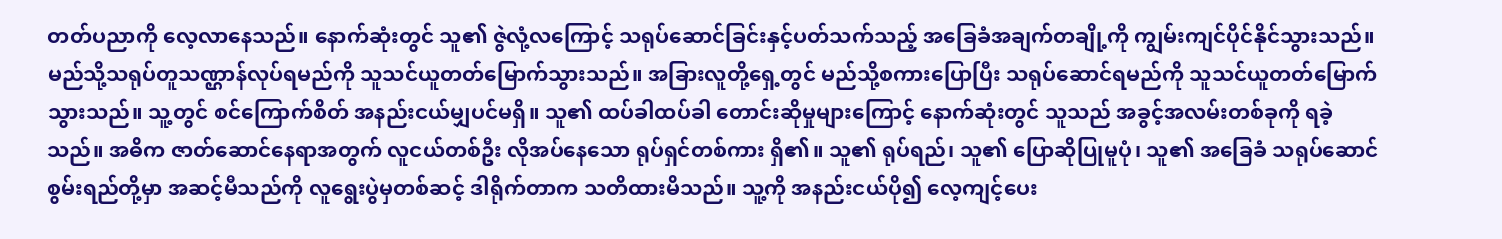တတ်ပညာကို လေ့လာနေသည်။ နောက်ဆုံးတွင် သူ၏ ဇွဲလုံ့လကြောင့် သရုပ်ဆောင်ခြင်းနှင့်ပတ်သက်သည့် အခြေခံအချက်တချို့ကို ကျွမ်းကျင်ပိုင်နိုင်သွားသည်။ မည်သို့သရုပ်တူသဏ္ဌာန်လုပ်ရမည်ကို သူသင်ယူတတ်မြောက်သွားသည်။ အခြားလူတို့ရှေ့တွင် မည်သို့စကားပြောပြီး သရုပ်ဆောင်ရမည်ကို သူသင်ယူတတ်မြောက်သွားသည်။ သူ့တွင် စင်ကြောက်စိတ် အနည်းငယ်မျှပင်မရှိ။ သူ၏ ထပ်ခါထပ်ခါ တောင်းဆိုမှုများကြောင့် နောက်ဆုံးတွင် သူသည် အခွင့်အလမ်းတစ်ခုကို ရခဲ့သည်။ အဓိက ဇာတ်ဆောင်နေရာအတွက် လူငယ်တစ်ဦး လိုအပ်နေသော ရုပ်ရှင်တစ်ကား ရှိ၏။ သူ၏ ရုပ်ရည်၊ သူ၏ ပြောဆိုပြုမူပုံ၊ သူ၏ အခြေခံ သရုပ်ဆောင်စွမ်းရည်တို့မှာ အဆင့်မီသည်ကို လူရွေးပွဲမှတစ်ဆင့် ဒါရိုက်တာက သတိထားမိသည်။ သူ့ကို အနည်းငယ်ပို၍ လေ့ကျင့်ပေး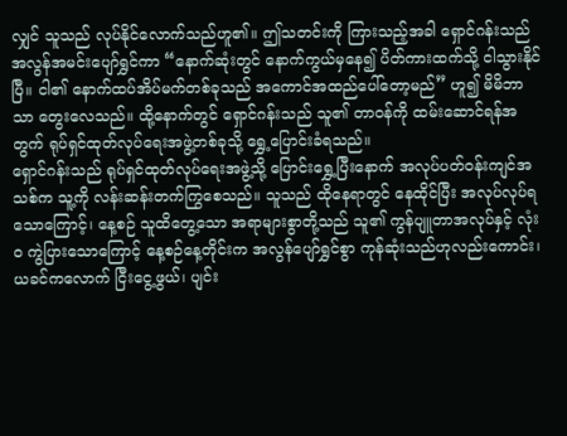လျှင် သူသည် လုပ်နိုင်လောက်သည်ဟူ၏။ ဤသတင်းကို ကြားသည့်အခါ ရှောင်ဂန်းသည် အလွန်အမင်းပျော်ရွှင်ကာ “နောက်ဆုံးတွင် နောက်ကွယ်မှနေ၍ ပိတ်ကားထက်သို့ ငါသွားနိုင်ပြီ။ ငါ၏ နောက်ထပ်အိပ်မက်တစ်ခုသည် အကောင်အထည်ပေါ်တော့မည်” ဟူ၍ မိမိဘာသာ တွေးလေသည်။ ထို့နောက်တွင် ရှောင်ဂန်းသည် သူ၏ တာဝန်ကို ထမ်းဆောင်ရန်အတွက် ရုပ်ရှင်ထုတ်လုပ်ရေးအဖွဲ့တစ်ခုသို့ ရွှေ့ပြောင်းခံရသည်။
ရှောင်ဂန်းသည် ရုပ်ရှင်ထုတ်လုပ်ရေးအဖွဲ့သို့ ပြောင်းရွှေ့ပြီးနောက် အလုပ်ပတ်ဝန်းကျင်အသစ်က သူ့ကို လန်းဆန်းတက်ကြွစေသည်။ သူသည် ထိုနေရာတွင် နေထိုင်ပြီး အလုပ်လုပ်ရသောကြောင့်၊ နေ့စဉ် သူထိတွေ့သော အရာများစွာတို့သည် သူ၏ ကွန်ပျူတာအလုပ်နှင့် လုံးဝ ကွဲပြားသောကြောင့် နေ့စဉ်နေ့တိုင်းက အလွန်ပျော်ရွှင်စွာ ကုန်ဆုံးသည်ဟုလည်းကောင်း၊ ယခင်ကလောက် ငြီးငွေ့ဖွယ်၊ ပျင်း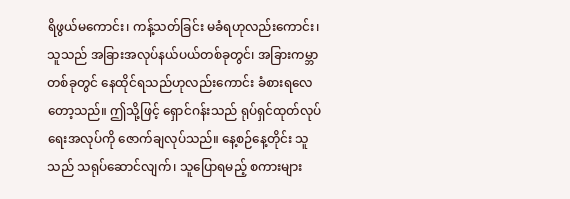ရိဖွယ်မကောင်း၊ ကန့်သတ်ခြင်း မခံရဟုလည်းကောင်း၊ သူသည် အခြားအလုပ်နယ်ပယ်တစ်ခုတွင်၊ အခြားကမ္ဘာတစ်ခုတွင် နေထိုင်ရသည်ဟုလည်းကောင်း ခံစားရလေတော့သည်။ ဤသို့ဖြင့် ရှောင်ဂန်းသည် ရုပ်ရှင်ထုတ်လုပ်ရေးအလုပ်ကို ဇောက်ချလုပ်သည်။ နေ့စဉ်နေ့တိုင်း သူသည် သရုပ်ဆောင်လျက်၊ သူပြောရမည့် စကားများ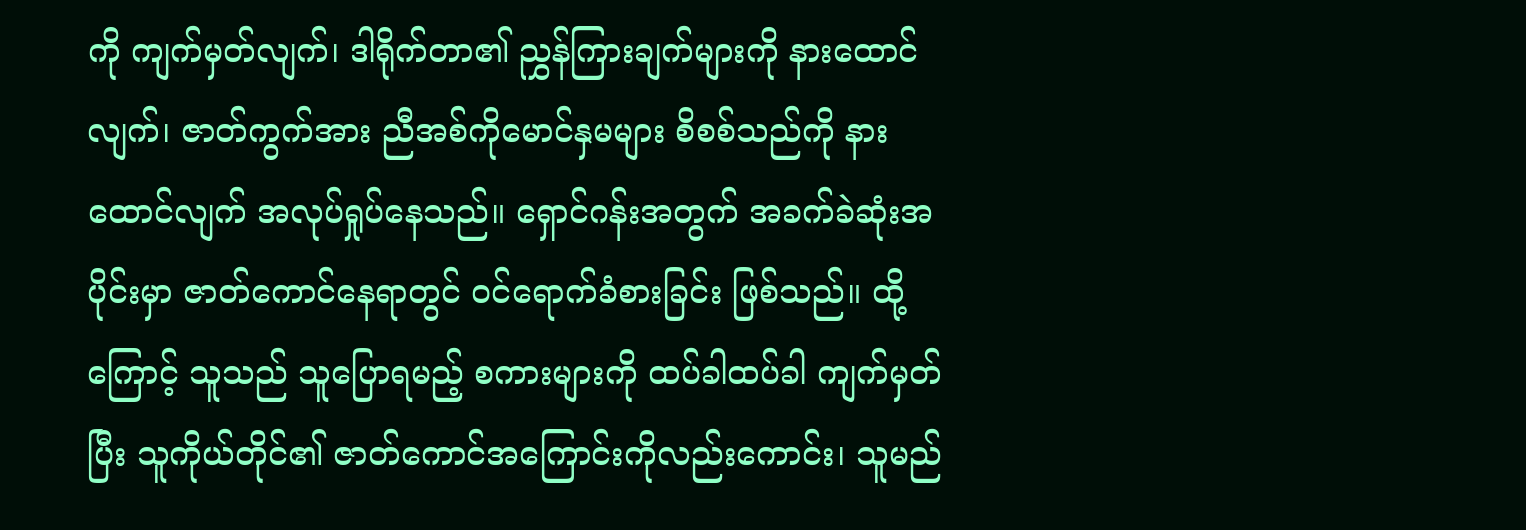ကို ကျက်မှတ်လျက်၊ ဒါရိုက်တာ၏ ညွှန်ကြားချက်များကို နားထောင်လျက်၊ ဇာတ်ကွက်အား ညီအစ်ကိုမောင်နှမများ စိစစ်သည်ကို နားထောင်လျက် အလုပ်ရှုပ်နေသည်။ ရှောင်ဂန်းအတွက် အခက်ခဲဆုံးအပိုင်းမှာ ဇာတ်ကောင်နေရာတွင် ဝင်ရောက်ခံစားခြင်း ဖြစ်သည်။ ထို့ကြောင့် သူသည် သူပြောရမည့် စကားများကို ထပ်ခါထပ်ခါ ကျက်မှတ်ပြီး သူကိုယ်တိုင်၏ ဇာတ်ကောင်အကြောင်းကိုလည်းကောင်း၊ သူမည်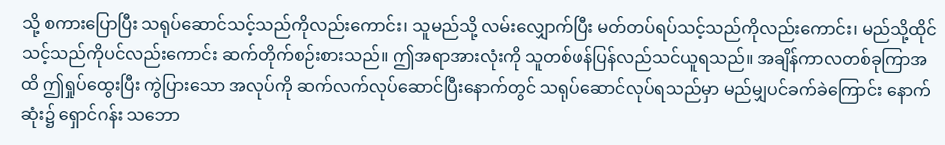သို့ စကားပြောပြီး သရုပ်ဆောင်သင့်သည်ကိုလည်းကောင်း၊ သူမည်သို့ လမ်းလျှောက်ပြီး မတ်တပ်ရပ်သင့်သည်ကိုလည်းကောင်း၊ မည်သို့ထိုင်သင့်သည်ကိုပင်လည်းကောင်း ဆက်တိုက်စဉ်းစားသည်။ ဤအရာအားလုံးကို သူတစ်ဖန်ပြန်လည်သင်ယူရသည်။ အချိန်ကာလတစ်ခုကြာအထိ ဤရှုပ်ထွေးပြီး ကွဲပြားသော အလုပ်ကို ဆက်လက်လုပ်ဆောင်ပြီးနောက်တွင် သရုပ်ဆောင်လုပ်ရသည်မှာ မည်မျှပင်ခက်ခဲကြောင်း နောက်ဆုံး၌ ရှောင်ဂန်း သဘော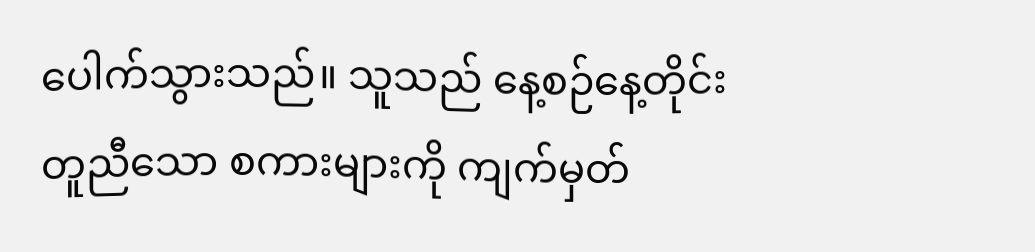ပေါက်သွားသည်။ သူသည် နေ့စဉ်နေ့တိုင်း တူညီသော စကားများကို ကျက်မှတ်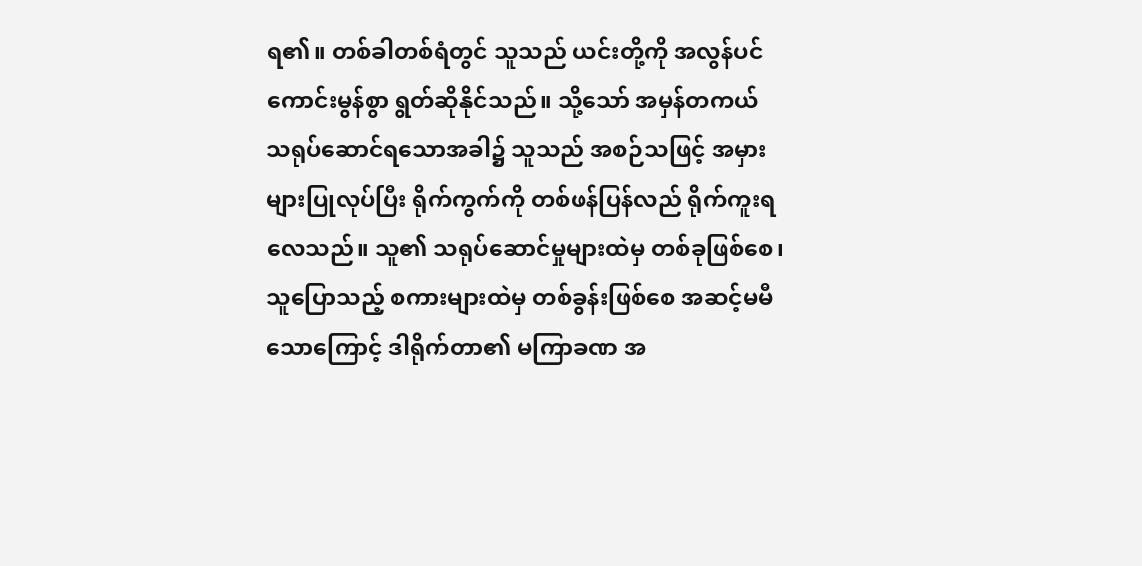ရ၏။ တစ်ခါတစ်ရံတွင် သူသည် ယင်းတို့ကို အလွန်ပင်ကောင်းမွန်စွာ ရွတ်ဆိုနိုင်သည်။ သို့သော် အမှန်တကယ် သရုပ်ဆောင်ရသောအခါ၌ သူသည် အစဉ်သဖြင့် အမှားများပြုလုပ်ပြီး ရိုက်ကွက်ကို တစ်ဖန်ပြန်လည် ရိုက်ကူးရလေသည်။ သူ၏ သရုပ်ဆောင်မှုများထဲမှ တစ်ခုဖြစ်စေ၊ သူပြောသည့် စကားများထဲမှ တစ်ခွန်းဖြစ်စေ အဆင့်မမီသောကြောင့် ဒါရိုက်တာ၏ မကြာခဏ အ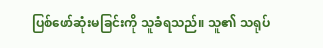ပြစ်ဖော်ဆုံးမခြင်းကို သူခံရသည်။ သူ၏ သရုပ်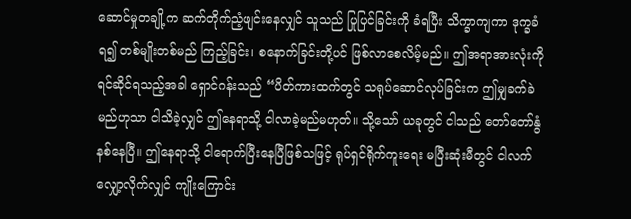ဆောင်မှုတချို့က ဆက်တိုက်ညံ့ဖျင်းနေလျှင် သူသည် ပြုပြင်ခြင်းကို ခံရပြီး သိက္ခာကျကာ ဒုက္ခခံရ၍ တစ်မျိုးတစ်မည် ကြည့်ခြင်း၊ စနောက်ခြင်းတို့ပင် ဖြစ်လာစေလိမ့်မည်။ ဤအရာအားလုံးကို ရင်ဆိုင်ရသည့်အခါ ရှောင်ဂန်းသည် “ပိတ်ကားထက်တွင် သရုပ်ဆောင်လုပ်ခြင်းက ဤမျှခက်ခဲမည်ဟုသာ ငါသိခဲ့လျှင် ဤနေရာသို့ ငါလာခဲ့မည်မဟုတ်။ သို့သော် ယခုတွင် ငါသည် တော်တော်နွံနစ်နေပြီ။ ဤနေရာသို့ ငါရောက်ပြီးနေပြီဖြစ်သဖြင့် ရုပ်ရှင်ရိုက်ကူးရေး မပြီးဆုံးမီတွင် ငါလက်လျှော့လိုက်လျှင် ကျိုးကြောင်း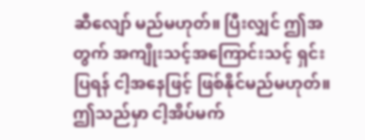ဆီလျော် မည်မဟုတ်။ ပြီးလျှင် ဤအတွက် အကျိုးသင့်အကြောင်းသင့် ရှင်းပြရန် ငါ့အနေဖြင့် ဖြစ်နိုင်မည်မဟုတ်။ ဤသည်မှာ ငါ့အိပ်မက်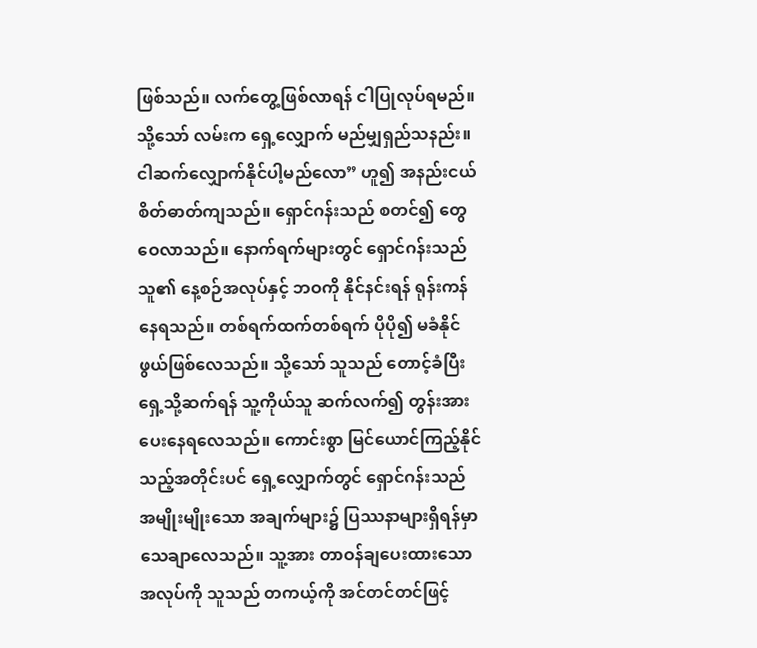ဖြစ်သည်။ လက်တွေ့ဖြစ်လာရန် ငါပြုလုပ်ရမည်။ သို့သော် လမ်းက ရှေ့လျှောက် မည်မျှရှည်သနည်း။ ငါဆက်လျှောက်နိုင်ပါ့မည်လော” ဟူ၍ အနည်းငယ် စိတ်ဓာတ်ကျသည်။ ရှောင်ဂန်းသည် စတင်၍ တွေဝေလာသည်။ နောက်ရက်များတွင် ရှောင်ဂန်းသည် သူ၏ နေ့စဉ်အလုပ်နှင့် ဘဝကို နိုင်နင်းရန် ရုန်းကန်နေရသည်။ တစ်ရက်ထက်တစ်ရက် ပိုပို၍ မခံနိုင်ဖွယ်ဖြစ်လေသည်။ သို့သော် သူသည် တောင့်ခံပြီး ရှေ့သို့ဆက်ရန် သူ့ကိုယ်သူ ဆက်လက်၍ တွန်းအားပေးနေရလေသည်။ ကောင်းစွာ မြင်ယောင်ကြည့်နိုင်သည့်အတိုင်းပင် ရှေ့လျှောက်တွင် ရှောင်ဂန်းသည် အမျိုးမျိုးသော အချက်များ၌ ပြဿနာများရှိရန်မှာ သေချာလေသည်။ သူ့အား တာဝန်ချပေးထားသော အလုပ်ကို သူသည် တကယ့်ကို အင်တင်တင်ဖြင့်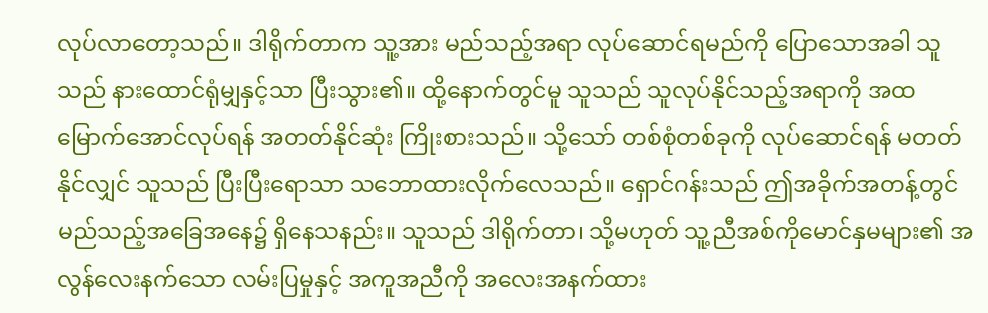လုပ်လာတော့သည်။ ဒါရိုက်တာက သူ့အား မည်သည့်အရာ လုပ်ဆောင်ရမည်ကို ပြောသောအခါ သူသည် နားထောင်ရုံမျှနှင့်သာ ပြီးသွား၏။ ထို့နောက်တွင်မူ သူသည် သူလုပ်နိုင်သည့်အရာကို အထမြောက်အောင်လုပ်ရန် အတတ်နိုင်ဆုံး ကြိုးစားသည်။ သို့သော် တစ်စုံတစ်ခုကို လုပ်ဆောင်ရန် မတတ်နိုင်လျှင် သူသည် ပြီးပြီးရောသာ သဘောထားလိုက်လေသည်။ ရှောင်ဂန်းသည် ဤအခိုက်အတန့်တွင် မည်သည့်အခြေအနေ၌ ရှိနေသနည်း။ သူသည် ဒါရိုက်တာ၊ သို့မဟုတ် သူ့ညီအစ်ကိုမောင်နှမများ၏ အလွန်လေးနက်သော လမ်းပြမှုနှင့် အကူအညီကို အလေးအနက်ထား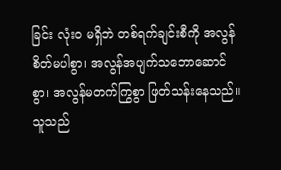ခြင်း လုံးဝ မရှိဘဲ တစ်ရက်ချင်းစီကို အလွန်စိတ်မပါစွာ၊ အလွန်အပျက်သဘောဆောင်စွာ၊ အလွန်မတက်ကြွစွာ ဖြတ်သန်းနေသည်။ သူသည်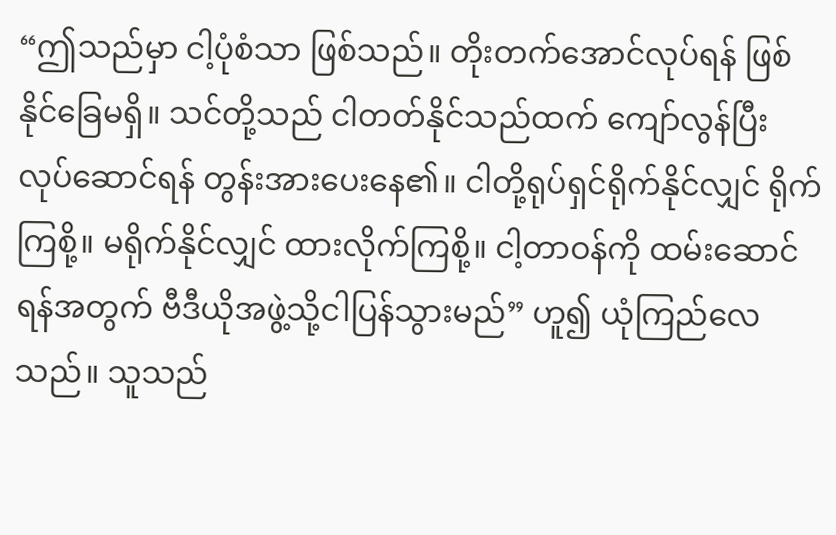“ဤသည်မှာ ငါ့ပုံစံသာ ဖြစ်သည်။ တိုးတက်အောင်လုပ်ရန် ဖြစ်နိုင်ခြေမရှိ။ သင်တို့သည် ငါတတ်နိုင်သည်ထက် ကျော်လွန်ပြီး လုပ်ဆောင်ရန် တွန်းအားပေးနေ၏။ ငါတို့ရုပ်ရှင်ရိုက်နိုင်လျှင် ရိုက်ကြစို့။ မရိုက်နိုင်လျှင် ထားလိုက်ကြစို့။ ငါ့တာဝန်ကို ထမ်းဆောင်ရန်အတွက် ဗီဒီယိုအဖွဲ့သို့ငါပြန်သွားမည်” ဟူ၍ ယုံကြည်လေသည်။ သူသည်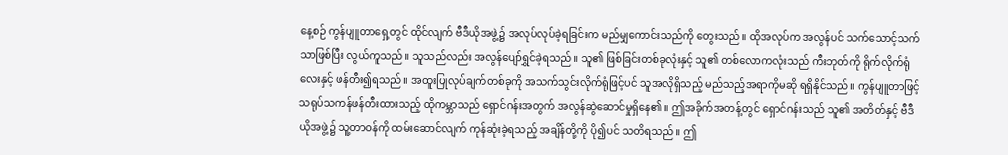နေ့စဉ် ကွန်ပျူတာရှေ့တွင် ထိုင်လျက် ဗီဒီယိုအဖွဲ့၌ အလုပ်လုပ်ခဲ့ရခြင်းက မည်မျှကောင်းသည်ကို တွေးသည်။ ထိုအလုပ်က အလွန်ပင် သက်သောင့်သက်သာဖြစ်ပြီး လွယ်ကူသည်။ သူသည်လည်း အလွန်ပျော်ရွှင်ခဲ့ရသည်။ သူ၏ ဖြစ်ခြင်းတစ်ခုလုံးနှင့် သူ၏ တစ်လောကလုံးသည် ကီးဘုတ်ကို ရိုက်လိုက်ရုံလေးနှင့် ဖန်တီး၍ရသည်။ အထူးပြုလုပ်ချက်တစ်ခုကို အသက်သွင်းလိုက်ရုံဖြင့်ပင် သူအလိုရှိသည့် မည်သည့်အရာကိုမဆို ရရှိနိုင်သည်။ ကွန်ပျူတာဖြင့် သရုပ်သကန်ဖန်တီးထားသည့် ထိုကမ္ဘာသည် ရှောင်ဂန်းအတွက် အလွန်ဆွဲဆောင်မှုရှိနေ၏။ ဤအခိုက်အတန့်တွင် ရှောင်ဂန်းသည် သူ၏ အတိတ်နှင့် ဗီဒီယိုအဖွဲ့၌ သူ့တာဝန်ကို ထမ်းဆောင်လျက် ကုန်ဆုံးခဲ့ရသည့် အချိန်တို့ကို ပို၍ပင် သတိရသည်။ ဤ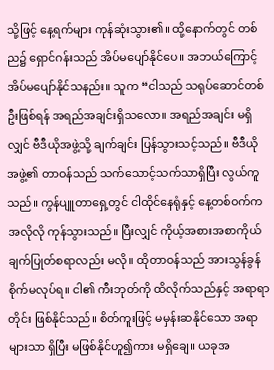သို့ဖြင့် နေ့ရက်များ ကုန်ဆုံးသွား၏။ ထို့နောက်တွင် တစ်ည၌ ရှောင်ဂန်းသည် အိပ်မပျော်နိုင်ပေ။ အဘယ်ကြောင့် အိပ်မပျော်နိုင်သနည်း။ သူက “ငါသည် သရုပ်ဆောင်တစ်ဦးဖြစ်ရန် အရည်အချင်းရှိသလော။ အရည်အချင်း မရှိလျှင် ဗီဒီယိုအဖွဲ့သို့ ချက်ချင်း ပြန်သွားသင့်သည်။ ဗီဒီယိုအဖွဲ့၏ တာဝန်သည် သက်သောင့်သက်သာရှိပြီး လွယ်ကူသည်။ ကွန်ပျူတာရှေ့တွင် ငါထိုင်နေရုံနှင့် နေ့တစ်ဝက်က အလိုလို ကုန်သွားသည်။ ပြီးလျှင် ကိုယ့်အစားအစာကိုယ် ချက်ပြုတ်စရာလည်း မလို။ ထိုတာဝန်သည် အားသွန်ခွန်စိုက်မလုပ်ရ။ ငါ၏ ကီးဘုတ်ကို ထိလိုက်သည်နှင့် အရာရာတိုင်း ဖြစ်နိုင်သည်။ စိတ်ကူးဖြင့် မမှန်းဆနိုင်သော အရာများသာ ရှိပြီး မဖြစ်နိုင်ဟူ၍ကား မရှိချေ။ ယခုအ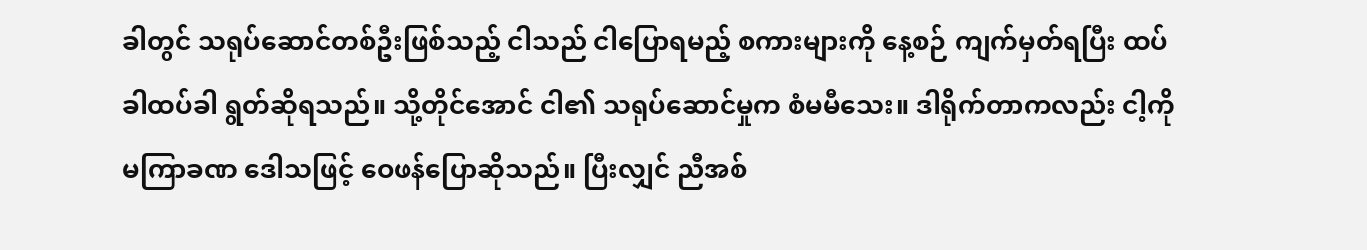ခါတွင် သရုပ်ဆောင်တစ်ဦးဖြစ်သည့် ငါသည် ငါပြောရမည့် စကားများကို နေ့စဉ် ကျက်မှတ်ရပြီး ထပ်ခါထပ်ခါ ရွတ်ဆိုရသည်။ သို့တိုင်အောင် ငါ၏ သရုပ်ဆောင်မှုက စံမမီသေး။ ဒါရိုက်တာကလည်း ငါ့ကို မကြာခဏ ဒေါသဖြင့် ဝေဖန်ပြောဆိုသည်။ ပြီးလျှင် ညီအစ်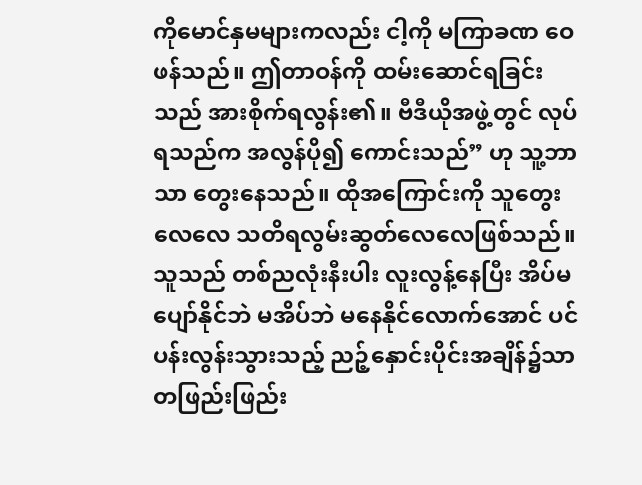ကိုမောင်နှမများကလည်း ငါ့ကို မကြာခဏ ဝေဖန်သည်။ ဤတာဝန်ကို ထမ်းဆောင်ရခြင်းသည် အားစိုက်ရလွန်း၏။ ဗီဒီယိုအဖွဲ့တွင် လုပ်ရသည်က အလွန်ပို၍ ကောင်းသည်” ဟု သူ့ဘာသာ တွေးနေသည်။ ထိုအကြောင်းကို သူတွေးလေလေ သတိရလွမ်းဆွတ်လေလေဖြစ်သည်။ သူသည် တစ်ညလုံးနီးပါး လူးလွန့်နေပြီး အိပ်မပျော်နိုင်ဘဲ မအိပ်ဘဲ မနေနိုင်လောက်အောင် ပင်ပန်းလွန်းသွားသည့် ညဉ့်နှောင်းပိုင်းအချိန်၌သာ တဖြည်းဖြည်း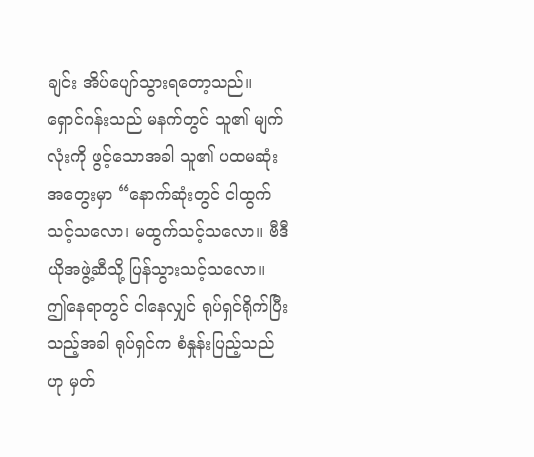ချင်း အိပ်ပျော်သွားရတော့သည်။ ရှောင်ဂန်းသည် မနက်တွင် သူ၏ မျက်လုံးကို ဖွင့်သောအခါ သူ၏ ပထမဆုံးအတွေးမှာ “နောက်ဆုံးတွင် ငါထွက်သင့်သလော၊ မထွက်သင့်သလော။ ဗီဒီယိုအဖွဲ့ဆီသို့ ပြန်သွားသင့်သလော။ ဤနေရာတွင် ငါနေလျှင် ရုပ်ရှင်ရိုက်ပြီးသည့်အခါ ရုပ်ရှင်က စံနှုန်းပြည့်သည်ဟု မှတ်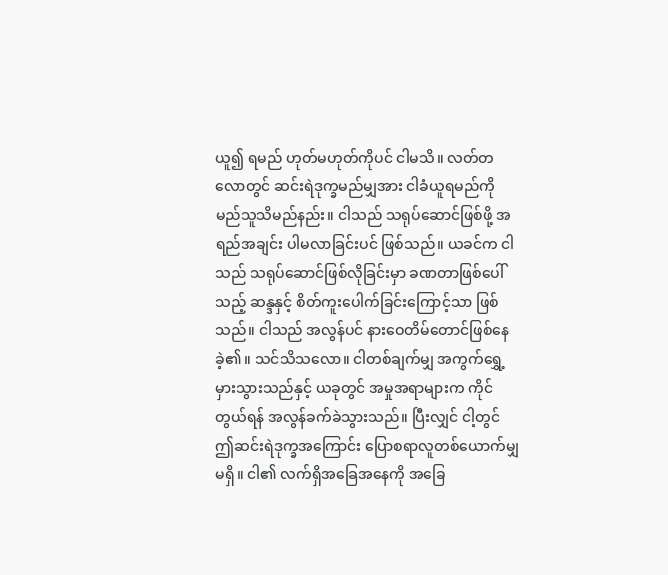ယူ၍ ရမည် ဟုတ်မဟုတ်ကိုပင် ငါမသိ။ လတ်တလောတွင် ဆင်းရဲဒုက္ခမည်မျှအား ငါခံယူရမည်ကို မည်သူသိမည်နည်း။ ငါသည် သရုပ်ဆောင်ဖြစ်ဖို့ အရည်အချင်း ပါမလာခြင်းပင် ဖြစ်သည်။ ယခင်က ငါသည် သရုပ်ဆောင်ဖြစ်လိုခြင်းမှာ ခဏတာဖြစ်ပေါ်သည့် ဆန္ဒနှင့် စိတ်ကူးပေါက်ခြင်းကြောင့်သာ ဖြစ်သည်။ ငါသည် အလွန်ပင် နားဝေတိမ်တောင်ဖြစ်နေခဲ့၏။ သင်သိသလော။ ငါတစ်ချက်မျှ အကွက်ရွှေ့မှားသွားသည်နှင့် ယခုတွင် အမှုအရာများက ကိုင်တွယ်ရန် အလွန်ခက်ခဲသွားသည်။ ပြီးလျှင် ငါ့တွင် ဤဆင်းရဲဒုက္ခအကြောင်း ပြောစရာလူတစ်ယောက်မျှ မရှိ။ ငါ၏ လက်ရှိအခြေအနေကို အခြေ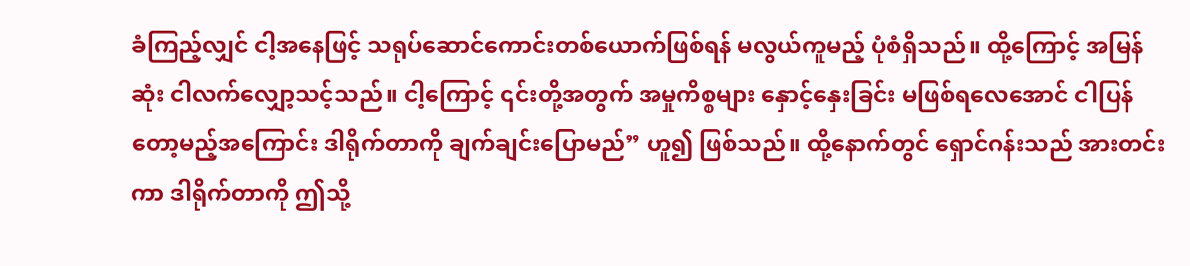ခံကြည့်လျှင် ငါ့အနေဖြင့် သရုပ်ဆောင်ကောင်းတစ်ယောက်ဖြစ်ရန် မလွယ်ကူမည့် ပုံစံရှိသည်။ ထို့ကြောင့် အမြန်ဆုံး ငါလက်လျှော့သင့်သည်။ ငါ့ကြောင့် ၎င်းတို့အတွက် အမှုကိစ္စများ နှောင့်နှေးခြင်း မဖြစ်ရလေအောင် ငါပြန်တော့မည့်အကြောင်း ဒါရိုက်တာကို ချက်ချင်းပြောမည်” ဟူ၍ ဖြစ်သည်။ ထို့နောက်တွင် ရှောင်ဂန်းသည် အားတင်းကာ ဒါရိုက်တာကို ဤသို့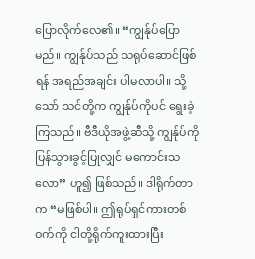ပြောလိုက်လေ၏။ “ကျွန်ုပ်ပြောမည်။ ကျွန်ုပ်သည် သရုပ်ဆောင်ဖြစ်ရန် အရည်အချင်း ပါမလာပါ။ သို့သော် သင်တို့က ကျွန်ုပ်ကိုပင် ရွေးခဲ့ကြသည်။ ဗီဒီယိုအဖွဲ့ဆီသို့ ကျွန်ုပ်ကို ပြန်သွားခွင့်ပြုလျှင် မကောင်းသလော” ဟူ၍ ဖြစ်သည်။ ဒါရိုက်တာက “မဖြစ်ပါ။ ဤရုပ်ရှင်ကားတစ်ဝက်ကို ငါတို့ရိုက်ကူးထားပြီး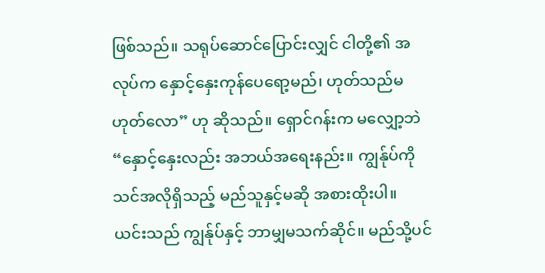ဖြစ်သည်။ သရုပ်ဆောင်ပြောင်းလျှင် ငါတို့၏ အလုပ်က နှောင့်နှေးကုန်ပေရော့မည်၊ ဟုတ်သည်မဟုတ်လော” ဟု ဆိုသည်။ ရှောင်ဂန်းက မလျှော့ဘဲ “နှောင့်နှေးလည်း အဘယ်အရေးနည်း။ ကျွန်ုပ်ကို သင်အလိုရှိသည့် မည်သူနှင့်မဆို အစားထိုးပါ။ ယင်းသည် ကျွန်ုပ်နှင့် ဘာမျှမသက်ဆိုင်။ မည်သို့ပင်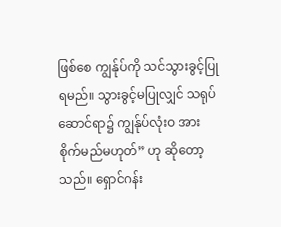ဖြစ်စေ ကျွန်ုပ်ကို သင်သွားခွင့်ပြုရမည်။ သွားခွင့်မပြုလျှင် သရုပ်ဆောင်ရာ၌ ကျွန်ုပ်လုံးဝ အားစိုက်မည်မဟုတ်” ဟု ဆိုတော့သည်။ ရှောင်ဂန်း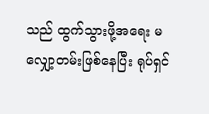သည် ထွက်သွားဖို့အရေး မလျှော့တမ်းဖြစ်နေပြီး ရုပ်ရှင်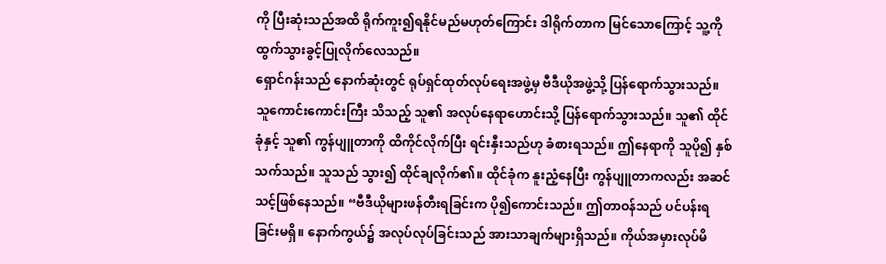ကို ပြီးဆုံးသည်အထိ ရိုက်ကူး၍ရနိုင်မည်မဟုတ်ကြောင်း ဒါရိုက်တာက မြင်သောကြောင့် သူ့ကို ထွက်သွားခွင့်ပြုလိုက်လေသည်။
ရှောင်ဂန်းသည် နောက်ဆုံးတွင် ရုပ်ရှင်ထုတ်လုပ်ရေးအဖွဲ့မှ ဗီဒီယိုအဖွဲ့သို့ ပြန်ရောက်သွားသည်။ သူကောင်းကောင်းကြီး သိသည့် သူ၏ အလုပ်နေရာဟောင်းသို့ ပြန်ရောက်သွားသည်။ သူ၏ ထိုင်ခုံနှင့် သူ၏ ကွန်ပျူတာကို ထိကိုင်လိုက်ပြီး ရင်းနှီးသည်ဟု ခံစားရသည်။ ဤနေရာကို သူပို၍ နှစ်သက်သည်။ သူသည် သွား၍ ထိုင်ချလိုက်၏။ ထိုင်ခုံက နူးညံ့နေပြီး ကွန်ပျူတာကလည်း အဆင်သင့်ဖြစ်နေသည်။ “ဗီဒီယိုများဖန်တီးရခြင်းက ပို၍ကောင်းသည်။ ဤတာဝန်သည် ပင်ပန်းရခြင်းမရှိ။ နောက်ကွယ်၌ အလုပ်လုပ်ခြင်းသည် အားသာချက်များရှိသည်။ ကိုယ်အမှားလုပ်မိ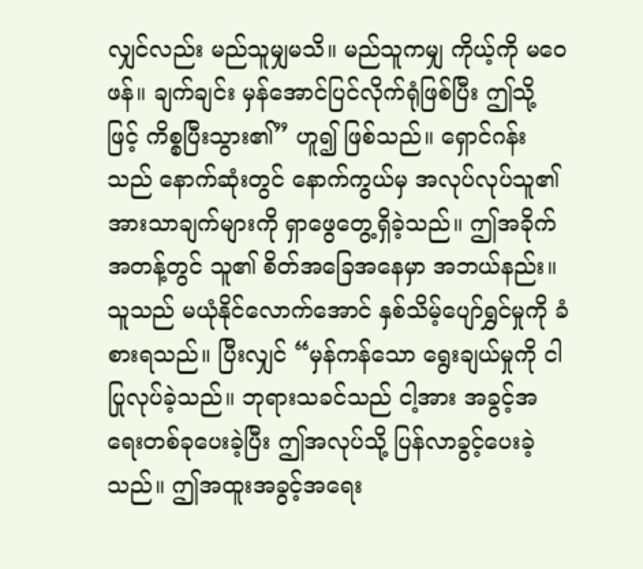လျှင်လည်း မည်သူမျှမသိ။ မည်သူကမျှ ကိုယ့်ကို မဝေဖန်။ ချက်ချင်း မှန်အောင်ပြင်လိုက်ရုံဖြစ်ပြီး ဤသို့ဖြင့် ကိစ္စပြီးသွား၏” ဟူ၍ ဖြစ်သည်။ ရှောင်ဂန်းသည် နောက်ဆုံးတွင် နောက်ကွယ်မှ အလုပ်လုပ်သူ၏ အားသာချက်များကို ရှာဖွေတွေ့ရှိခဲ့သည်။ ဤအခိုက်အတန့်တွင် သူ၏ စိတ်အခြေအနေမှာ အဘယ်နည်း။ သူသည် မယုံနိုင်လောက်အောင် နှစ်သိမ့်ပျော်ရွှင်မှုကို ခံစားရသည်။ ပြီးလျှင် “မှန်ကန်သော ရွေးချယ်မှုကို ငါပြုလုပ်ခဲ့သည်။ ဘုရားသခင်သည် ငါ့အား အခွင့်အရေးတစ်ခုပေးခဲ့ပြီး ဤအလုပ်သို့ ပြန်လာခွင့်ပေးခဲ့သည်။ ဤအထူးအခွင့်အရေး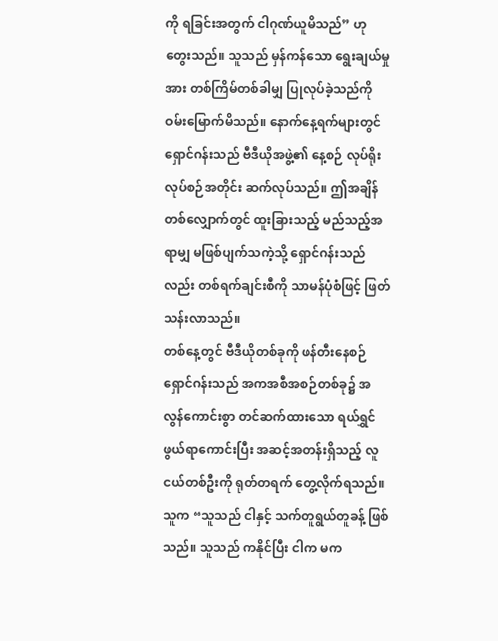ကို ရခြင်းအတွက် ငါဂုဏ်ယူမိသည်” ဟု တွေးသည်။ သူသည် မှန်ကန်သော ရွေးချယ်မှုအား တစ်ကြိမ်တစ်ခါမျှ ပြုလုပ်ခဲ့သည်ကို ဝမ်းမြောက်မိသည်။ နောက်နေ့ရက်များတွင် ရှောင်ဂန်းသည် ဗီဒီယိုအဖွဲ့၏ နေ့စဉ် လုပ်ရိုးလုပ်စဉ်အတိုင်း ဆက်လုပ်သည်။ ဤအချိန်တစ်လျှောက်တွင် ထူးခြားသည့် မည်သည့်အရာမျှ မဖြစ်ပျက်သကဲ့သို့ ရှောင်ဂန်းသည်လည်း တစ်ရက်ချင်းစီကို သာမန်ပုံစံဖြင့် ဖြတ်သန်းလာသည်။
တစ်နေ့တွင် ဗီဒီယိုတစ်ခုကို ဖန်တီးနေစဉ် ရှောင်ဂန်းသည် အကအစီအစဉ်တစ်ခု၌ အလွန်ကောင်းစွာ တင်ဆက်ထားသော ရယ်ရွှင်ဖွယ်ရာကောင်းပြီး အဆင့်အတန်းရှိသည့် လူငယ်တစ်ဦးကို ရုတ်တရက် တွေ့လိုက်ရသည်။ သူက “သူသည် ငါနှင့် သက်တူရွယ်တူခန့် ဖြစ်သည်။ သူသည် ကနိုင်ပြီး ငါက မက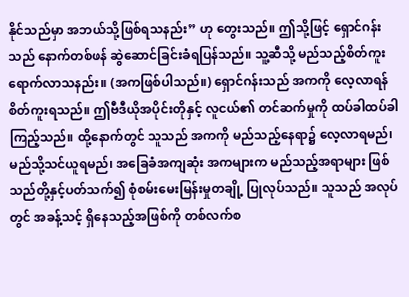နိုင်သည်မှာ အဘယ်သို့ဖြစ်ရသနည်း” ဟု တွေးသည်။ ဤသို့ဖြင့် ရှောင်ဂန်းသည် နောက်တစ်ဖန် ဆွဲဆောင်ခြင်းခံရပြန်သည်။ သူ့ဆီသို့ မည်သည့်စိတ်ကူး ရောက်လာသနည်း။ (အကဖြစ်ပါသည်။) ရှောင်ဂန်းသည် အကကို လေ့လာရန် စိတ်ကူးရသည်။ ဤဗီဒီယိုအပိုင်းတိုနှင့် လူငယ်၏ တင်ဆက်မှုကို ထပ်ခါထပ်ခါ ကြည့်သည်။ ထို့နောက်တွင် သူသည် အကကို မည်သည့်နေရာ၌ လေ့လာရမည်၊ မည်သို့သင်ယူရမည်၊ အခြေခံအကျဆုံး အကများက မည်သည့်အရာများ ဖြစ်သည်တို့နှင့်ပတ်သက်၍ စုံစမ်းမေးမြန်းမှုတချို့ ပြုလုပ်သည်။ သူသည် အလုပ်တွင် အခန့်သင့် ရှိနေသည့်အဖြစ်ကို တစ်လက်စ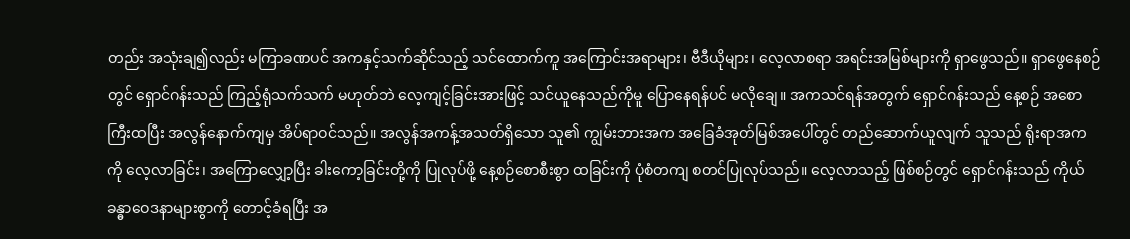တည်း အသုံးချ၍လည်း မကြာခဏပင် အကနှင့်သက်ဆိုင်သည့် သင်ထောက်ကူ အကြောင်းအရာများ၊ ဗီဒီယိုများ၊ လေ့လာစရာ အရင်းအမြစ်များကို ရှာဖွေသည်။ ရှာဖွေနေစဉ်တွင် ရှောင်ဂန်းသည် ကြည့်ရုံသက်သက် မဟုတ်ဘဲ လေ့ကျင့်ခြင်းအားဖြင့် သင်ယူနေသည်ကိုမူ ပြောနေရန်ပင် မလိုချေ။ အကသင်ရန်အတွက် ရှောင်ဂန်းသည် နေ့စဉ် အစောကြီးထပြီး အလွန်နောက်ကျမှ အိပ်ရာဝင်သည်။ အလွန်အကန့်အသတ်ရှိသော သူ၏ ကျွမ်းဘားအက အခြေခံအုတ်မြစ်အပေါ်တွင် တည်ဆောက်ယူလျက် သူသည် ရိုးရာအကကို လေ့လာခြင်း၊ အကြောလျှော့ပြီး ခါးကော့ခြင်းတို့ကို ပြုလုပ်ဖို့ နေ့စဉ်စောစီးစွာ ထခြင်းကို ပုံစံတကျ စတင်ပြုလုပ်သည်။ လေ့လာသည့် ဖြစ်စဉ်တွင် ရှောင်ဂန်းသည် ကိုယ်ခန္ဓာဝေဒနာများစွာကို တောင့်ခံရပြီး အ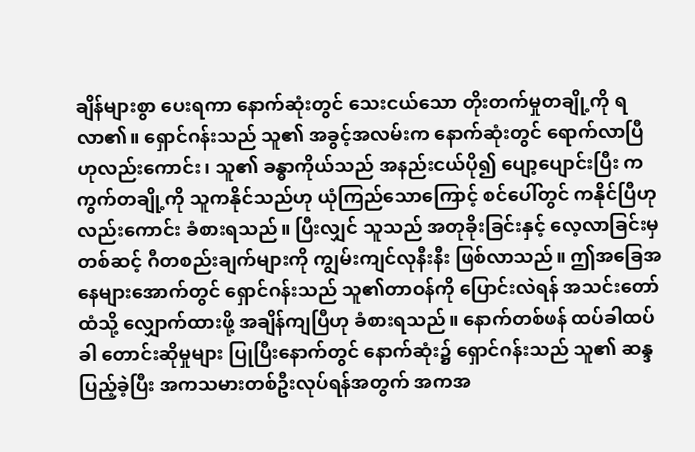ချိန်များစွာ ပေးရကာ နောက်ဆုံးတွင် သေးငယ်သော တိုးတက်မှုတချို့ကို ရလာ၏။ ရှောင်ဂန်းသည် သူ၏ အခွင့်အလမ်းက နောက်ဆုံးတွင် ရောက်လာပြီဟုလည်းကောင်း၊ သူ၏ ခန္ဓာကိုယ်သည် အနည်းငယ်ပို၍ ပျော့ပျောင်းပြီး ကကွက်တချို့ကို သူကနိုင်သည်ဟု ယုံကြည်သောကြောင့် စင်ပေါ်တွင် ကနိုင်ပြီဟုလည်းကောင်း ခံစားရသည်။ ပြီးလျှင် သူသည် အတုခိုးခြင်းနှင့် လေ့လာခြင်းမှတစ်ဆင့် ဂီတစည်းချက်များကို ကျွမ်းကျင်လုနီးနီး ဖြစ်လာသည်။ ဤအခြေအနေများအောက်တွင် ရှောင်ဂန်းသည် သူ၏တာဝန်ကို ပြောင်းလဲရန် အသင်းတော်ထံသို့ လျှောက်ထားဖို့ အချိန်ကျပြီဟု ခံစားရသည်။ နောက်တစ်ဖန် ထပ်ခါထပ်ခါ တောင်းဆိုမှုများ ပြုပြီးနောက်တွင် နောက်ဆုံး၌ ရှောင်ဂန်းသည် သူ၏ ဆန္ဒပြည့်ခဲ့ပြီး အကသမားတစ်ဦးလုပ်ရန်အတွက် အကအ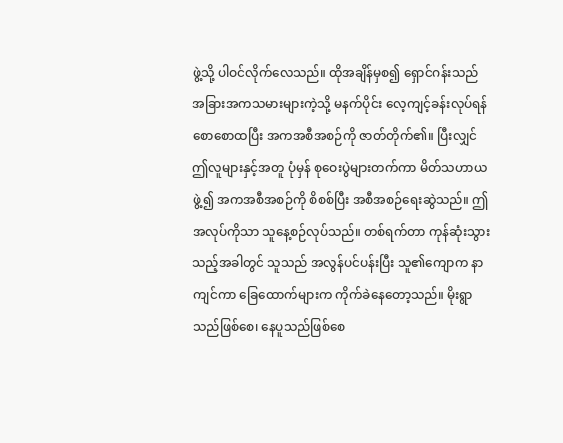ဖွဲ့သို့ ပါဝင်လိုက်လေသည်။ ထိုအချိန်မှစ၍ ရှောင်ဂန်းသည် အခြားအကသမားများကဲ့သို့ မနက်ပိုင်း လေ့ကျင့်ခန်းလုပ်ရန် စောစောထပြီး အကအစီအစဉ်ကို ဇာတ်တိုက်၏။ ပြီးလျှင် ဤလူများနှင့်အတူ ပုံမှန် စုဝေးပွဲများတက်ကာ မိတ်သဟာယဖွဲ့၍ အကအစီအစဉ်ကို စိစစ်ပြီး အစီအစဉ်ရေးဆွဲသည်။ ဤအလုပ်ကိုသာ သူနေ့စဉ်လုပ်သည်။ တစ်ရက်တာ ကုန်ဆုံးသွားသည့်အခါတွင် သူသည် အလွန်ပင်ပန်းပြီး သူ၏ကျောက နာကျင်ကာ ခြေထောက်များက ကိုက်ခဲနေတော့သည်။ မိုးရွာသည်ဖြစ်စေ၊ နေပူသည်ဖြစ်စေ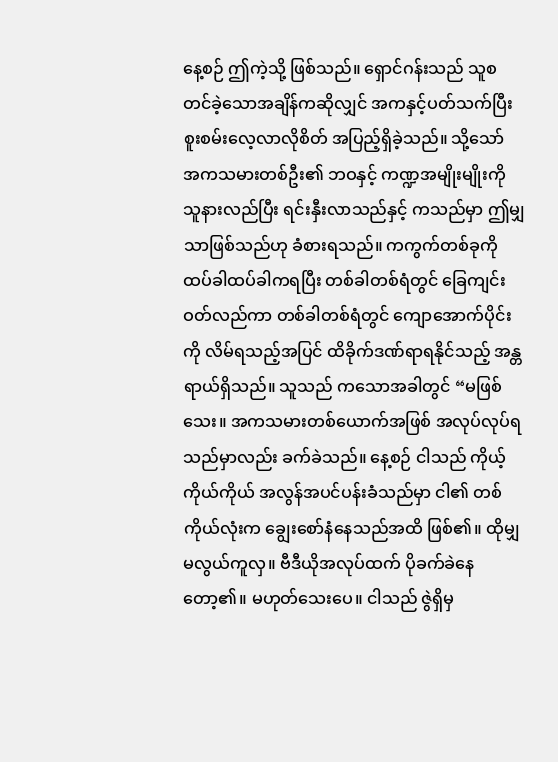နေ့စဉ် ဤကဲ့သို့ ဖြစ်သည်။ ရှောင်ဂန်းသည် သူစတင်ခဲ့သောအချိန်ကဆိုလျှင် အကနှင့်ပတ်သက်ပြီး စူးစမ်းလေ့လာလိုစိတ် အပြည့်ရှိခဲ့သည်။ သို့သော် အကသမားတစ်ဦး၏ ဘဝနှင့် ကဏ္ဍအမျိုးမျိုးကို သူနားလည်ပြီး ရင်းနှီးလာသည်နှင့် ကသည်မှာ ဤမျှသာဖြစ်သည်ဟု ခံစားရသည်။ ကကွက်တစ်ခုကို ထပ်ခါထပ်ခါကရပြီး တစ်ခါတစ်ရံတွင် ခြေကျင်းဝတ်လည်ကာ တစ်ခါတစ်ရံတွင် ကျောအောက်ပိုင်းကို လိမ်ရသည့်အပြင် ထိခိုက်ဒဏ်ရာရနိုင်သည့် အန္တရာယ်ရှိသည်။ သူသည် ကသောအခါတွင် “မဖြစ်သေး။ အကသမားတစ်ယောက်အဖြစ် အလုပ်လုပ်ရသည်မှာလည်း ခက်ခဲသည်။ နေ့စဉ် ငါသည် ကိုယ့်ကိုယ်ကိုယ် အလွန်အပင်ပန်းခံသည်မှာ ငါ၏ တစ်ကိုယ်လုံးက ချွေးစော်နံနေသည်အထိ ဖြစ်၏။ ထိုမျှ မလွယ်ကူလှ။ ဗီဒီယိုအလုပ်ထက် ပိုခက်ခဲနေတော့၏။ မဟုတ်သေးပေ။ ငါသည် ဇွဲရှိမှ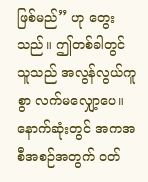ဖြစ်မည်” ဟု တွေးသည်။ ဤတစ်ခါတွင် သူသည် အလွန်လွယ်ကူစွာ လက်မလျှော့ပေ။ နောက်ဆုံးတွင် အကအစီအစဉ်အတွက် ဝတ်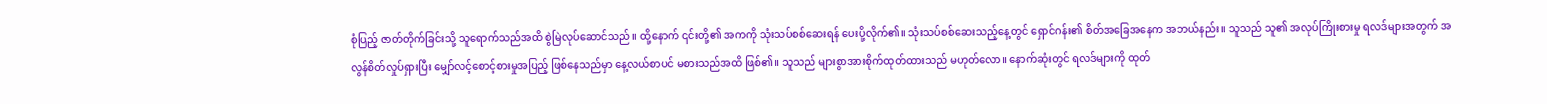စုံပြည့် ဇာတ်တိုက်ခြင်းသို့ သူရောက်သည်အထိ စွဲမြဲလုပ်ဆောင်သည်။ ထို့နောက် ၎င်းတို့၏ အကကို သုံးသပ်စစ်ဆေးရန် ပေးပို့လိုက်၏။ သုံးသပ်စစ်ဆေးသည့်နေ့တွင် ရှောင်ဂန်း၏ စိတ်အခြေအနေက အဘယ်နည်း။ သူသည် သူ၏ အလုပ်ကြိုးစားမှု ရလဒ်များအတွက် အလွန်စိတ်လှုပ်ရှားပြီး မျှော်လင့်စောင့်စားမှုအပြည့် ဖြစ်နေသည်မှာ နေ့လယ်စာပင် မစားသည်အထိ ဖြစ်၏။ သူသည် များစွာအားစိုက်ထုတ်ထားသည် မဟုတ်လော။ နောက်ဆုံးတွင် ရလဒ်များကို ထုတ်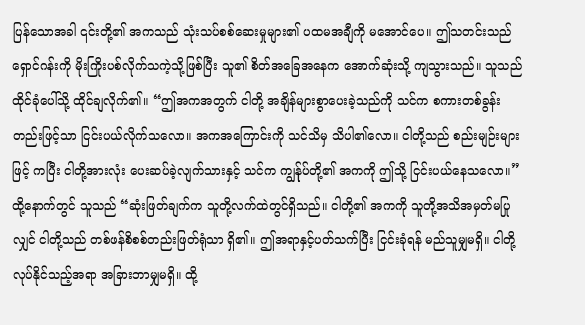ပြန်သောအခါ ၎င်းတို့၏ အကသည် သုံးသပ်စစ်ဆေးမှုများ၏ ပထမအချီကို မအောင်ပေ။ ဤသတင်းသည် ရှောင်ဂန်းကို မိုးကြိုးပစ်လိုက်သကဲ့သို့ဖြစ်ပြီး သူ၏ စိတ်အခြေအနေက အောက်ဆုံးသို့ ကျသွားသည်။ သူသည် ထိုင်ခုံပေါ်သို့ ထိုင်ချလိုက်၏။ “ဤအကအတွက် ငါတို့ အချိန်များစွာပေးခဲ့သည်ကို သင်က စကားတစ်ခွန်းတည်းဖြင့်သာ ငြင်းပယ်လိုက်သလော။ အကအကြောင်းကို သင်သိမှ သိပါ၏လော။ ငါတို့သည် စည်းမျဉ်းများဖြင့် ကပြီး ငါတို့အားလုံး ပေးဆပ်ခဲ့လျက်သားနှင့် သင်က ကျွန်ုပ်တို့၏ အကကို ဤသို့ ငြင်းပယ်နေသလော။” ထို့နောက်တွင် သူသည် “ဆုံးဖြတ်ချက်က သူတို့လက်ထဲတွင်ရှိသည်။ ငါတို့၏ အကကို သူတို့အသိအမှတ်မပြုလျှင် ငါတို့သည် တစ်ဖန်စိစစ်တည်းဖြတ်ရုံသာ ရှိ၏။ ဤအရာနှင့်ပတ်သက်ပြီး ငြင်းခုံရန် မည်သူမျှမရှိ။ ငါတို့လုပ်နိုင်သည့်အရာ အခြားဘာမျှမရှိ။ ထို့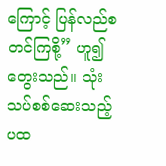ကြောင့် ပြန်လည်စတင်ကြစို့” ဟူ၍ တွေးသည်။ သုံးသပ်စစ်ဆေးသည့် ပထ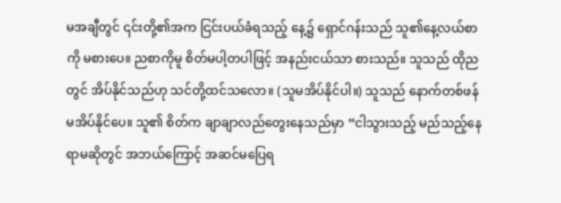မအချီတွင် ၎င်းတို့၏အက ငြင်းပယ်ခံရသည့် နေ့၌ ရှောင်ဂန်းသည် သူ၏နေ့လယ်စာကို မစားပေ။ ညစာကိုမူ စိတ်မပါ့တပါဖြင့် အနည်းငယ်သာ စားသည်။ သူသည် ထိုညတွင် အိပ်နိုင်သည်ဟု သင်တို့ထင်သလော။ (သူမအိပ်နိုင်ပါ။) သူသည် နောက်တစ်ဖန် မအိပ်နိုင်ပေ။ သူ၏ စိတ်က ချာချာလည်တွေးနေသည်မှာ “ငါသွားသည့် မည်သည့်နေရာမဆိုတွင် အဘယ်ကြောင့် အဆင်မပြေရ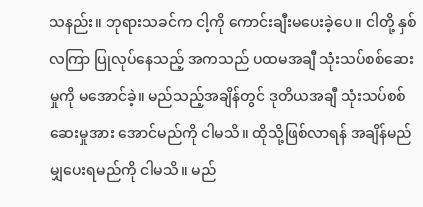သနည်း။ ဘုရားသခင်က ငါ့ကို ကောင်းချီးမပေးခဲ့ပေ။ ငါတို့ နှစ်လကြာ ပြုလုပ်နေသည့် အကသည် ပထမအချီ သုံးသပ်စစ်ဆေးမှုကို မအောင်ခဲ့။ မည်သည့်အချိန်တွင် ဒုတိယအချီ သုံးသပ်စစ်ဆေးမှုအား အောင်မည်ကို ငါမသိ။ ထိုသို့ဖြစ်လာရန် အချိန်မည်မျှပေးရမည်ကို ငါမသိ။ မည်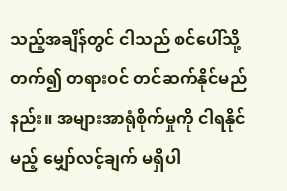သည့်အချိန်တွင် ငါသည် စင်ပေါ်သို့တက်၍ တရားဝင် တင်ဆက်နိုင်မည်နည်း။ အများအာရုံစိုက်မှုကို ငါရနိုင်မည့် မျှော်လင့်ချက် မရှိပါ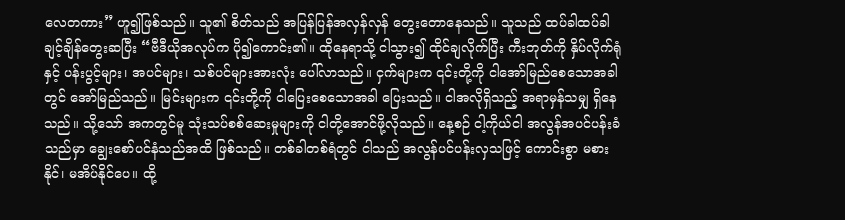လေတကား” ဟူ၍ဖြစ်သည်။ သူ၏ စိတ်သည် အပြန်ပြန်အလှန်လှန် တွေးတောနေသည်။ သူသည် ထပ်ခါထပ်ခါ ချင့်ချိန်တွေးဆပြီး “ဗီဒီယိုအလုပ်က ပို၍ကောင်း၏။ ထိုနေရာသို့ ငါသွား၍ ထိုင်ချလိုက်ပြီး ကီးဘုတ်ကို နှိပ်လိုက်ရုံနှင့် ပန်းပွင့်များ၊ အပင်များ၊ သစ်ပင်များအားလုံး ပေါ်လာသည်။ ငှက်များက ၎င်းတို့ကို ငါအော်မြည်စေသောအခါတွင် အော်မြည်သည်။ မြင်းများက ၎င်းတို့ကို ငါပြေးစေသောအခါ ပြေးသည်။ ငါအလိုရှိသည့် အရာမှန်သမျှ ရှိနေသည်။ သို့သော် အကတွင်မူ သုံးသပ်စစ်ဆေးမှုများကို ငါတို့အောင်ဖို့လိုသည်။ နေ့စဉ် ငါ့ကိုယ်ငါ အလွန်အပင်ပန်းခံသည်မှာ ချွေးစော်ပင်နံသည်အထိ ဖြစ်သည်။ တစ်ခါတစ်ရံတွင် ငါသည် အလွန်ပင်ပန်းလှသဖြင့် ကောင်းစွာ မစားနိုင်၊ မအိပ်နိုင်ပေ။ ထို့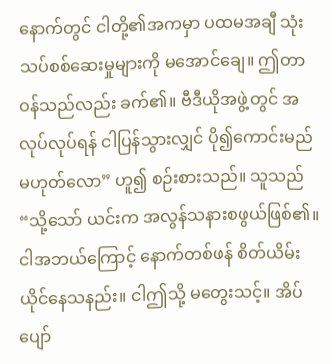နောက်တွင် ငါတို့၏အကမှာ ပထမအချီ သုံးသပ်စစ်ဆေးမှုများကို မအောင်ချေ။ ဤတာဝန်သည်လည်း ခက်၏။ ဗီဒီယိုအဖွဲ့တွင် အလုပ်လုပ်ရန် ငါပြန်သွားလျှင် ပို၍ကောင်းမည် မဟုတ်လော” ဟူ၍ စဉ်းစားသည်။ သူသည် “သို့သော် ယင်းက အလွန်သနားစဖွယ်ဖြစ်၏။ ငါအဘယ်ကြောင့် နောက်တစ်ဖန် စိတ်ယိမ်းယိုင်နေသနည်း။ ငါဤသို့ မတွေးသင့်။ အိပ်ပျော်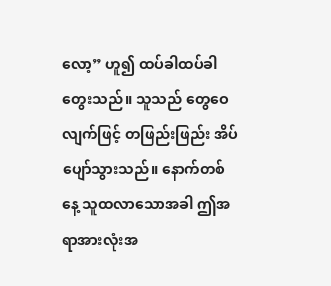လော့” ဟူ၍ ထပ်ခါထပ်ခါ တွေးသည်။ သူသည် တွေဝေလျက်ဖြင့် တဖြည်းဖြည်း အိပ်ပျော်သွားသည်။ နောက်တစ်နေ့ သူထလာသောအခါ ဤအရာအားလုံးအ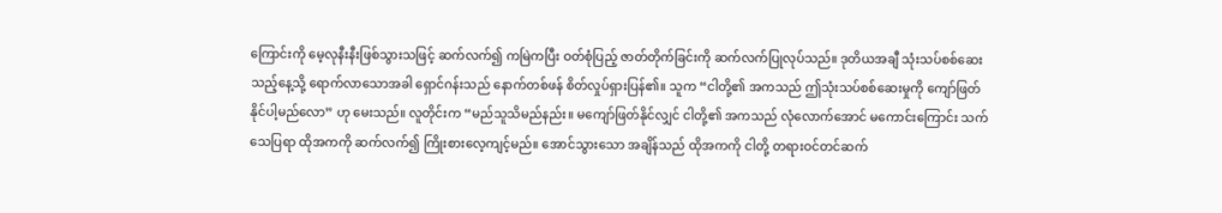ကြောင်းကို မေ့လုနီးနီးဖြစ်သွားသဖြင့် ဆက်လက်၍ ကမြဲကပြီး ဝတ်စုံပြည့် ဇာတ်တိုက်ခြင်းကို ဆက်လက်ပြုလုပ်သည်။ ဒုတိယအချီ သုံးသပ်စစ်ဆေးသည့်နေ့သို့ ရောက်လာသောအခါ ရှောင်ဂန်းသည် နောက်တစ်ဖန် စိတ်လှုပ်ရှားပြန်၏။ သူက “ငါတို့၏ အကသည် ဤသုံးသပ်စစ်ဆေးမှုကို ကျော်ဖြတ်နိုင်ပါ့မည်လော” ဟု မေးသည်။ လူတိုင်းက “မည်သူသိမည်နည်း။ မကျော်ဖြတ်နိုင်လျှင် ငါတို့၏ အကသည် လုံလောက်အောင် မကောင်းကြောင်း သက်သေပြရာ ထိုအကကို ဆက်လက်၍ ကြိုးစားလေ့ကျင့်မည်။ အောင်သွားသော အချိန်သည် ထိုအကကို ငါတို့ တရားဝင်တင်ဆက်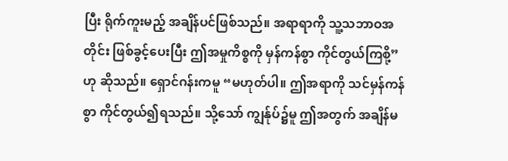ပြီး ရိုက်ကူးမည့် အချိန်ပင်ဖြစ်သည်။ အရာရာကို သူ့သဘာဝအတိုင်း ဖြစ်ခွင့်ပေးပြီး ဤအမှုကိစ္စကို မှန်ကန်စွာ ကိုင်တွယ်ကြစို့” ဟု ဆိုသည်။ ရှောင်ဂန်းကမူ “မဟုတ်ပါ။ ဤအရာကို သင်မှန်ကန်စွာ ကိုင်တွယ်၍ရသည်။ သို့သော် ကျွန်ုပ်၌မူ ဤအတွက် အချိန်မ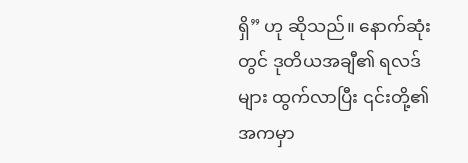ရှိ” ဟု ဆိုသည်။ နောက်ဆုံးတွင် ဒုတိယအချီ၏ ရလဒ်များ ထွက်လာပြီး ၎င်းတို့၏အကမှာ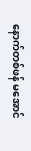နောက်တစ်ဖန် မအောင်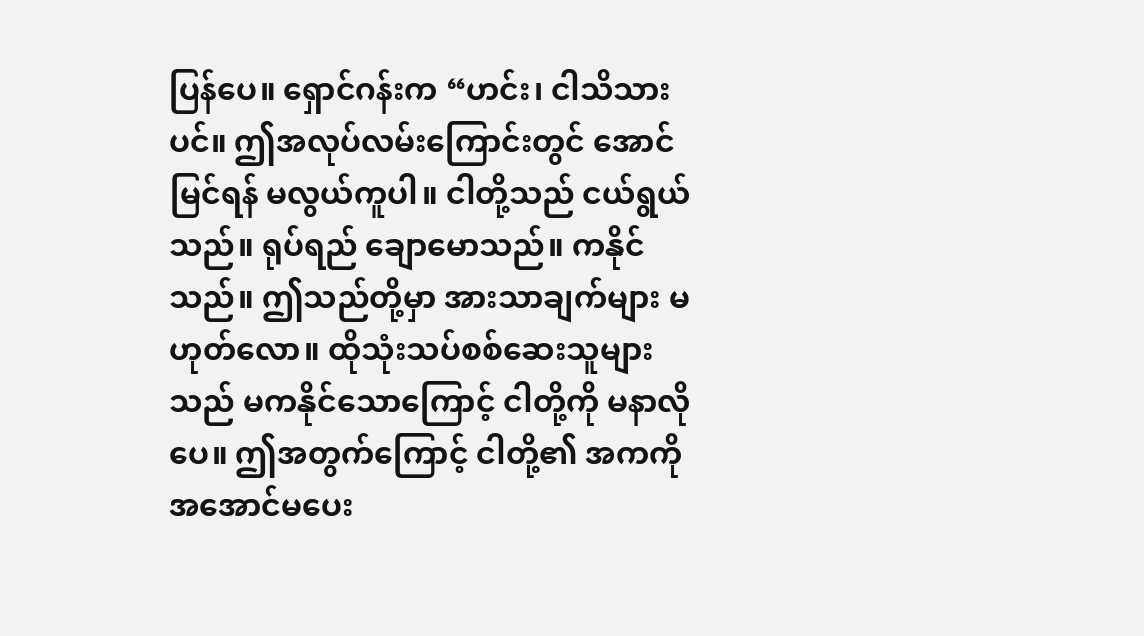ပြန်ပေ။ ရှောင်ဂန်းက “ဟင်း၊ ငါသိသားပင်။ ဤအလုပ်လမ်းကြောင်းတွင် အောင်မြင်ရန် မလွယ်ကူပါ။ ငါတို့သည် ငယ်ရွယ်သည်။ ရုပ်ရည် ချောမောသည်။ ကနိုင်သည်။ ဤသည်တို့မှာ အားသာချက်များ မဟုတ်လော။ ထိုသုံးသပ်စစ်ဆေးသူများသည် မကနိုင်သောကြောင့် ငါတို့ကို မနာလိုပေ။ ဤအတွက်ကြောင့် ငါတို့၏ အကကို အအောင်မပေး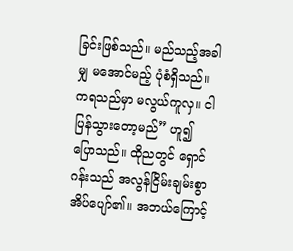ခြင်းဖြစ်သည်။ မည်သည့်အခါမျှ မအောင်မည့် ပုံစံရှိသည်။ ကရသည်မှာ မလွယ်ကူလှ။ ငါပြန်သွားတော့မည်” ဟူ၍ ပြောသည်။ ထိုညတွင် ရှောင်ဂန်းသည် အလွန်ငြိမ်းချမ်းစွာ အိပ်ပျော်၏။ အဘယ်ကြောင့်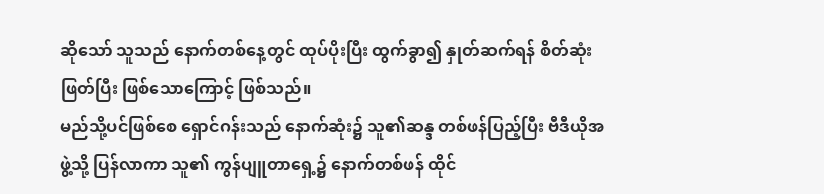ဆိုသော် သူသည် နောက်တစ်နေ့တွင် ထုပ်ပိုးပြီး ထွက်ခွာ၍ နှုတ်ဆက်ရန် စိတ်ဆုံးဖြတ်ပြီး ဖြစ်သောကြောင့် ဖြစ်သည်။
မည်သို့ပင်ဖြစ်စေ ရှောင်ဂန်းသည် နောက်ဆုံး၌ သူ၏ဆန္ဒ တစ်ဖန်ပြည့်ပြီး ဗီဒီယိုအဖွဲ့သို့ ပြန်လာကာ သူ၏ ကွန်ပျူတာရှေ့၌ နောက်တစ်ဖန် ထိုင်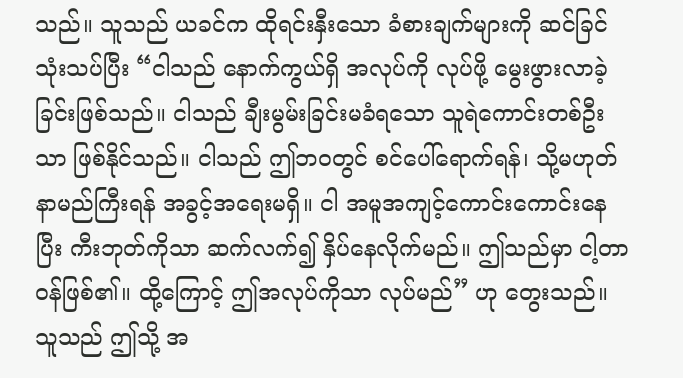သည်။ သူသည် ယခင်က ထိုရင်းနှီးသော ခံစားချက်များကို ဆင်ခြင်သုံးသပ်ပြီး “ငါသည် နောက်ကွယ်ရှိ အလုပ်ကို လုပ်ဖို့ မွေးဖွားလာခဲ့ခြင်းဖြစ်သည်။ ငါသည် ချီးမွမ်းခြင်းမခံရသော သူရဲကောင်းတစ်ဦးသာ ဖြစ်နိုင်သည်။ ငါသည် ဤဘဝတွင် စင်ပေါ်ရောက်ရန်၊ သို့မဟုတ် နာမည်ကြီးရန် အခွင့်အရေးမရှိ။ ငါ အမူအကျင့်ကောင်းကောင်းနေပြီး ကီးဘုတ်ကိုသာ ဆက်လက်၍ နှိပ်နေလိုက်မည်။ ဤသည်မှာ ငါ့တာဝန်ဖြစ်၏။ ထို့ကြောင့် ဤအလုပ်ကိုသာ လုပ်မည်” ဟု တွေးသည်။ သူသည် ဤသို့ အ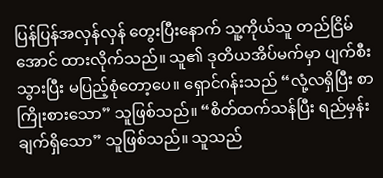ပြန်ပြန်အလှန်လှန် တွေးပြီးနောက် သူ့ကိုယ်သူ တည်ငြိမ်အောင် ထားလိုက်သည်။ သူ၏ ဒုတိယအိပ်မက်မှာ ပျက်စီးသွားပြီး မပြည့်စုံတော့ပေ။ ရှောင်ဂန်းသည် “လုံ့လရှိပြီး စာကြိုးစားသော” သူဖြစ်သည်။ “စိတ်ထက်သန်ပြီး ရည်မှန်းချက်ရှိသော” သူဖြစ်သည်။ သူသည်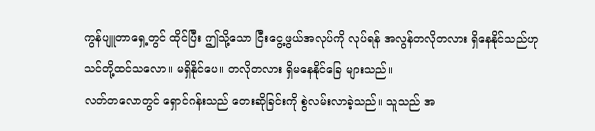ကွန်ပျူတာရှေ့တွင် ထိုင်ပြီး ဤသို့သော ငြီးငွေ့ဖွယ်အလုပ်ကို လုပ်ရန် အလွန်တလိုတလား ရှိနေနိုင်သည်ဟု သင်တို့ထင်သလော။ မရှိနိုင်ပေ။ တလိုတလား ရှိမနေနိုင်ခြေ များသည်။
လတ်တလောတွင် ရှောင်ဂန်းသည် တေးဆိုခြင်းကို စွဲလမ်းလာခဲ့သည်။ သူသည် အ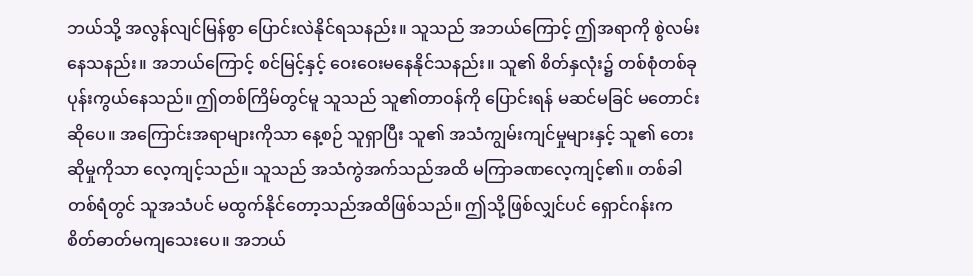ဘယ်သို့ အလွန်လျင်မြန်စွာ ပြောင်းလဲနိုင်ရသနည်း။ သူသည် အဘယ်ကြောင့် ဤအရာကို စွဲလမ်းနေသနည်း။ အဘယ်ကြောင့် စင်မြင့်နှင့် ဝေးဝေးမနေနိုင်သနည်း။ သူ၏ စိတ်နှလုံး၌ တစ်စုံတစ်ခု ပုန်းကွယ်နေသည်။ ဤတစ်ကြိမ်တွင်မူ သူသည် သူ၏တာဝန်ကို ပြောင်းရန် မဆင်မခြင် မတောင်းဆိုပေ။ အကြောင်းအရာများကိုသာ နေ့စဉ် သူရှာပြီး သူ၏ အသံကျွမ်းကျင်မှုများနှင့် သူ၏ တေးဆိုမှုကိုသာ လေ့ကျင့်သည်။ သူသည် အသံကွဲအက်သည်အထိ မကြာခဏလေ့ကျင့်၏။ တစ်ခါတစ်ရံတွင် သူအသံပင် မထွက်နိုင်တော့သည်အထိဖြစ်သည်။ ဤသို့ဖြစ်လျှင်ပင် ရှောင်ဂန်းက စိတ်ဓာတ်မကျသေးပေ။ အဘယ်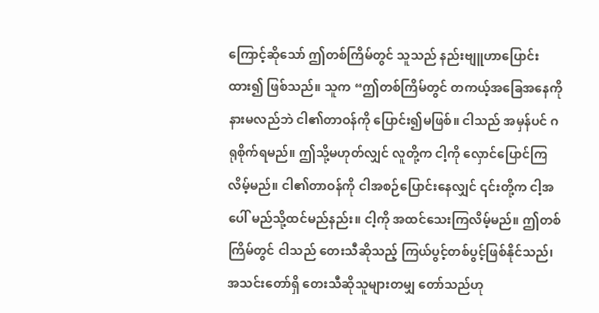ကြောင့်ဆိုသော် ဤတစ်ကြိမ်တွင် သူသည် နည်းဗျူဟာပြောင်းထား၍ ဖြစ်သည်။ သူက “ဤတစ်ကြိမ်တွင် တကယ့်အခြေအနေကို နားမလည်ဘဲ ငါ၏တာဝန်ကို ပြောင်း၍မဖြစ်။ ငါသည် အမှန်ပင် ဂရုစိုက်ရမည်။ ဤသို့မဟုတ်လျှင် လူတို့က ငါ့ကို လှောင်ပြောင်ကြလိမ့်မည်။ ငါ၏တာဝန်ကို ငါအစဉ်ပြောင်းနေလျှင် ၎င်းတို့က ငါ့အပေါ် မည်သို့ထင်မည်နည်း။ ငါ့ကို အထင်သေးကြလိမ့်မည်။ ဤတစ်ကြိမ်တွင် ငါသည် တေးသီဆိုသည့် ကြယ်ပွင့်တစ်ပွင့်ဖြစ်နိုင်သည်၊ အသင်းတော်ရှိ တေးသီဆိုသူများတမျှ တော်သည်ဟု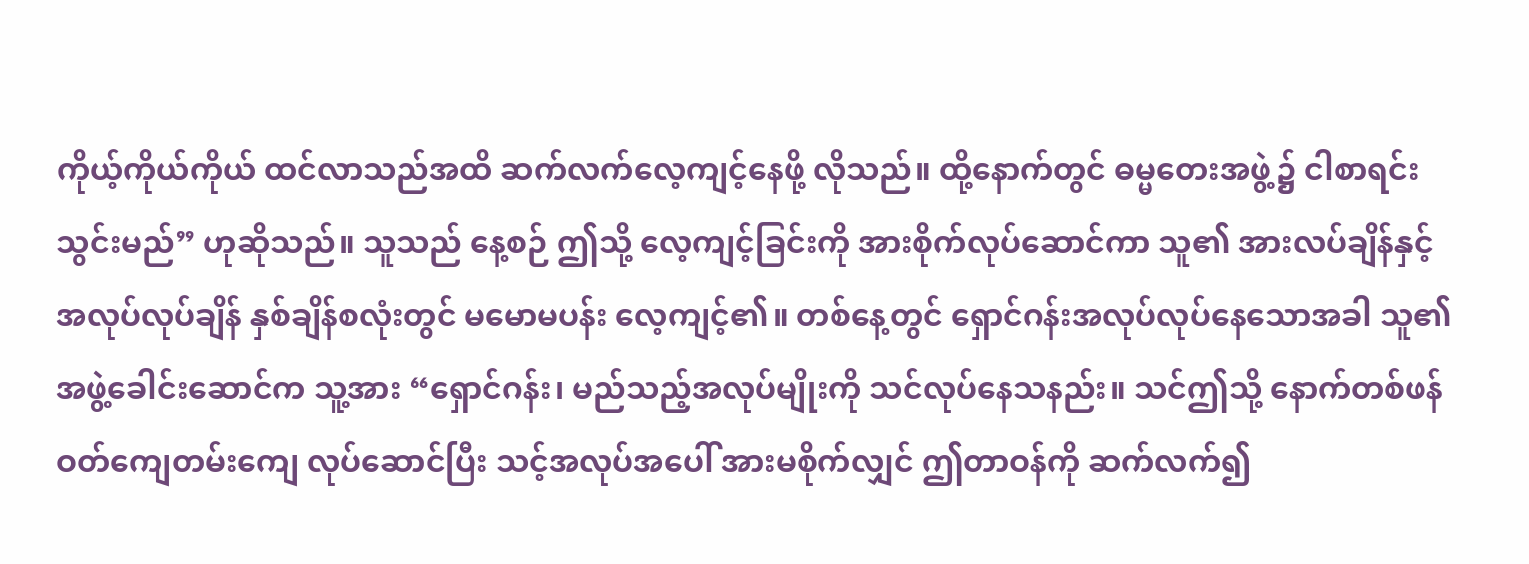ကိုယ့်ကိုယ်ကိုယ် ထင်လာသည်အထိ ဆက်လက်လေ့ကျင့်နေဖို့ လိုသည်။ ထို့နောက်တွင် ဓမ္မတေးအဖွဲ့၌ ငါစာရင်းသွင်းမည်” ဟုဆိုသည်။ သူသည် နေ့စဉ် ဤသို့ လေ့ကျင့်ခြင်းကို အားစိုက်လုပ်ဆောင်ကာ သူ၏ အားလပ်ချိန်နှင့် အလုပ်လုပ်ချိန် နှစ်ချိန်စလုံးတွင် မမောမပန်း လေ့ကျင့်၏။ တစ်နေ့တွင် ရှောင်ဂန်းအလုပ်လုပ်နေသောအခါ သူ၏ အဖွဲ့ခေါင်းဆောင်က သူ့အား “ရှောင်ဂန်း၊ မည်သည့်အလုပ်မျိုးကို သင်လုပ်နေသနည်း။ သင်ဤသို့ နောက်တစ်ဖန် ဝတ်ကျေတမ်းကျေ လုပ်ဆောင်ပြီး သင့်အလုပ်အပေါ် အားမစိုက်လျှင် ဤတာဝန်ကို ဆက်လက်၍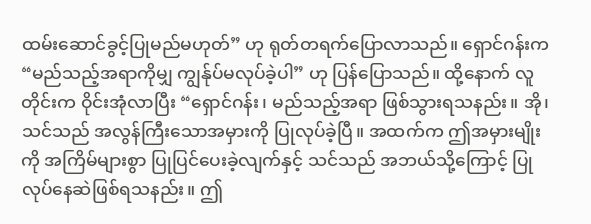ထမ်းဆောင်ခွင့်ပြုမည်မဟုတ်” ဟု ရုတ်တရက်ပြောလာသည်။ ရှောင်ဂန်းက “မည်သည့်အရာကိုမျှ ကျွန်ုပ်မလုပ်ခဲ့ပါ” ဟု ပြန်ပြောသည်။ ထို့နောက် လူတိုင်းက ဝိုင်းအုံလာပြီး “ရှောင်ဂန်း၊ မည်သည့်အရာ ဖြစ်သွားရသနည်း။ အို၊ သင်သည် အလွန်ကြီးသောအမှားကို ပြုလုပ်ခဲ့ပြီ။ အထက်က ဤအမှားမျိုးကို အကြိမ်များစွာ ပြုပြင်ပေးခဲ့လျက်နှင့် သင်သည် အဘယ်သို့ကြောင့် ပြုလုပ်နေဆဲဖြစ်ရသနည်း။ ဤ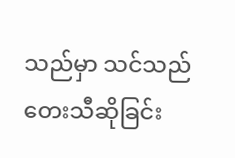သည်မှာ သင်သည် တေးသီဆိုခြင်း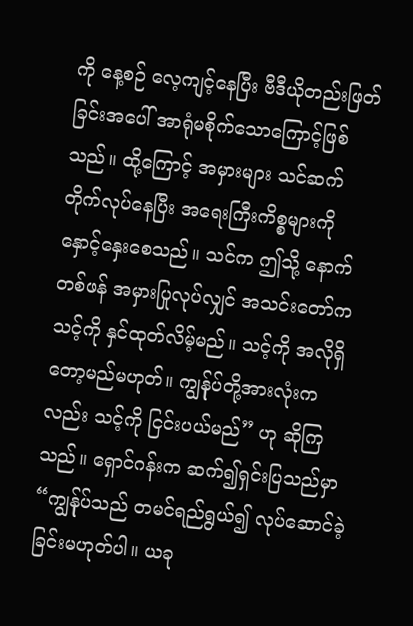ကို နေ့စဉ် လေ့ကျင့်နေပြီး ဗီဒီယိုတည်းဖြတ်ခြင်းအပေါ် အာရုံမစိုက်သောကြောင့်ဖြစ်သည်။ ထို့ကြောင့် အမှားများ သင်ဆက်တိုက်လုပ်နေပြီး အရေးကြီးကိစ္စများကို နှောင့်နှေးစေသည်။ သင်က ဤသို့ နောက်တစ်ဖန် အမှားပြုလုပ်လျှင် အသင်းတော်က သင့်ကို နှင်ထုတ်လိမ့်မည်။ သင့်ကို အလိုရှိတော့မည်မဟုတ်။ ကျွန်ုပ်တို့အားလုံးကလည်း သင့်ကို ငြင်းပယ်မည်” ဟု ဆိုကြသည်။ ရှောင်ဂန်းက ဆက်၍ရှင်းပြသည်မှာ “ကျွန်ုပ်သည် တမင်ရည်ရွယ်၍ လုပ်ဆောင်ခဲ့ခြင်းမဟုတ်ပါ။ ယခု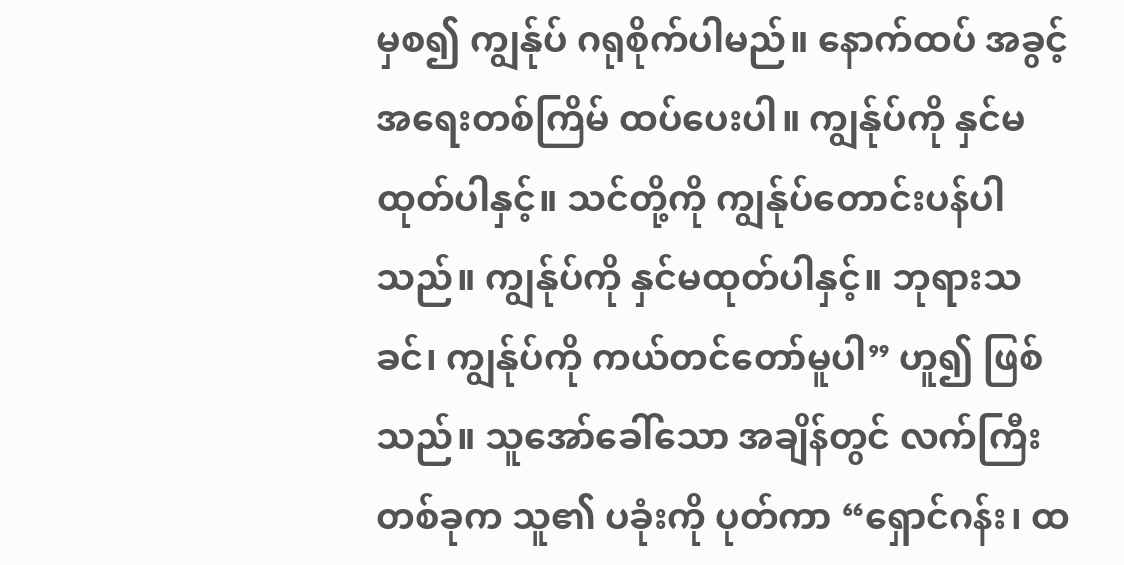မှစ၍ ကျွန်ုပ် ဂရုစိုက်ပါမည်။ နောက်ထပ် အခွင့်အရေးတစ်ကြိမ် ထပ်ပေးပါ။ ကျွန်ုပ်ကို နှင်မထုတ်ပါနှင့်။ သင်တို့ကို ကျွန်ုပ်တောင်းပန်ပါသည်။ ကျွန်ုပ်ကို နှင်မထုတ်ပါနှင့်။ ဘုရားသခင်၊ ကျွန်ုပ်ကို ကယ်တင်တော်မူပါ” ဟူ၍ ဖြစ်သည်။ သူအော်ခေါ်သော အချိန်တွင် လက်ကြီးတစ်ခုက သူ၏ ပခုံးကို ပုတ်ကာ “ရှောင်ဂန်း၊ ထ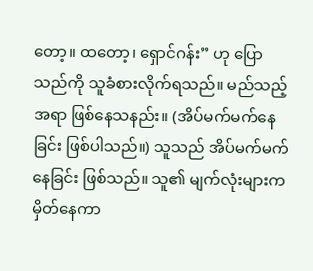တော့။ ထတော့၊ ရှောင်ဂန်း” ဟု ပြောသည်ကို သူခံစားလိုက်ရသည်။ မည်သည့်အရာ ဖြစ်နေသနည်း။ (အိပ်မက်မက်နေခြင်း ဖြစ်ပါသည်။) သူသည် အိပ်မက်မက်နေခြင်း ဖြစ်သည်။ သူ၏ မျက်လုံးများက မှိတ်နေကာ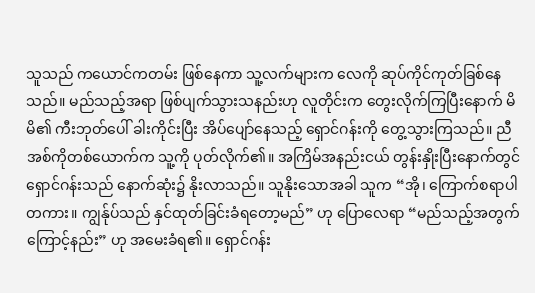သူသည် ကယောင်ကတမ်း ဖြစ်နေကာ သူ့လက်များက လေကို ဆုပ်ကိုင်ကုတ်ခြစ်နေသည်။ မည်သည့်အရာ ဖြစ်ပျက်သွားသနည်းဟု လူတိုင်းက တွေးလိုက်ကြပြီးနောက် မိမိ၏ ကီးဘုတ်ပေါ် ခါးကိုင်းပြီး အိပ်ပျော်နေသည့် ရှောင်ဂန်းကို တွေ့သွားကြသည်။ ညီအစ်ကိုတစ်ယောက်က သူ့ကို ပုတ်လိုက်၏။ အကြိမ်အနည်းငယ် တွန်းနှိုးပြီးနောက်တွင် ရှောင်ဂန်းသည် နောက်ဆုံး၌ နိုးလာသည်။ သူနိုးသောအခါ သူက “အို၊ ကြောက်စရာပါတကား။ ကျွန်ုပ်သည် နှင်ထုတ်ခြင်းခံရတော့မည်” ဟု ပြောလေရာ “မည်သည့်အတွက်ကြောင့်နည်း” ဟု အမေးခံရ၏။ ရှောင်ဂန်း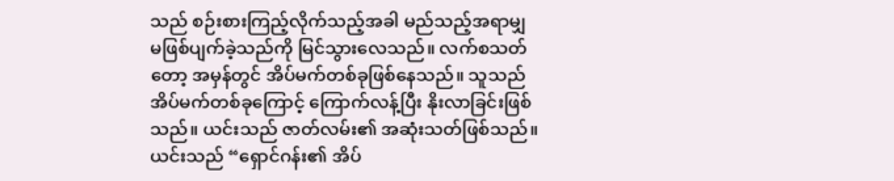သည် စဉ်းစားကြည့်လိုက်သည့်အခါ မည်သည့်အရာမျှ မဖြစ်ပျက်ခဲ့သည်ကို မြင်သွားလေသည်။ လက်စသတ်တော့ အမှန်တွင် အိပ်မက်တစ်ခုဖြစ်နေသည်။ သူသည် အိပ်မက်တစ်ခုကြောင့် ကြောက်လန့်ပြီး နိုးလာခြင်းဖြစ်သည်။ ယင်းသည် ဇာတ်လမ်း၏ အဆုံးသတ်ဖြစ်သည်။ ယင်းသည် “ရှောင်ဂန်း၏ အိပ်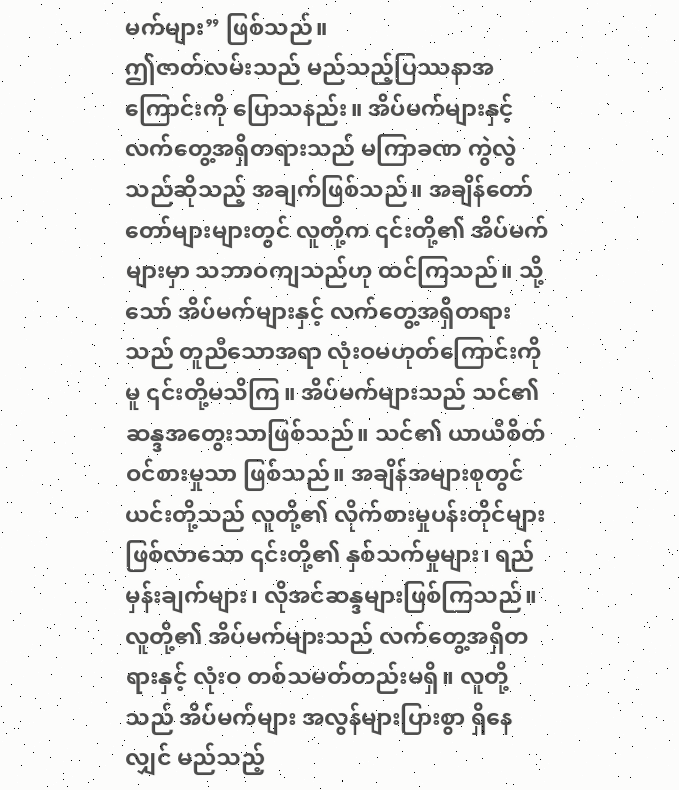မက်များ” ဖြစ်သည်။
ဤဇာတ်လမ်းသည် မည်သည့်ပြဿနာအကြောင်းကို ပြောသနည်း။ အိပ်မက်များနှင့် လက်တွေ့အရှိတရားသည် မကြာခဏ ကွဲလွဲသည်ဆိုသည့် အချက်ဖြစ်သည်။ အချိန်တော်တော်များများတွင် လူတို့က ၎င်းတို့၏ အိပ်မက်များမှာ သဘာဝကျသည်ဟု ထင်ကြသည်။ သို့သော် အိပ်မက်များနှင့် လက်တွေ့အရှိတရားသည် တူညီသောအရာ လုံးဝမဟုတ်ကြောင်းကိုမူ ၎င်းတို့မသိကြ။ အိပ်မက်များသည် သင်၏ ဆန္ဒအတွေးသာဖြစ်သည်။ သင်၏ ယာယီစိတ်ဝင်စားမှုသာ ဖြစ်သည်။ အချိန်အများစုတွင် ယင်းတို့သည် လူတို့၏ လိုက်စားမှုပန်းတိုင်များ ဖြစ်လာသော ၎င်းတို့၏ နှစ်သက်မှုများ၊ ရည်မှန်းချက်များ၊ လိုအင်ဆန္ဒများဖြစ်ကြသည်။ လူတို့၏ အိပ်မက်များသည် လက်တွေ့အရှိတရားနှင့် လုံးဝ တစ်သမတ်တည်းမရှိ။ လူတို့သည် အိပ်မက်များ အလွန်များပြားစွာ ရှိနေလျှင် မည်သည့်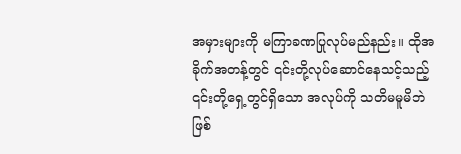အမှားများကို မကြာခဏပြုလုပ်မည်နည်း။ ထိုအခိုက်အတန့်တွင် ၎င်းတို့လုပ်ဆောင်နေသင့်သည့် ၎င်းတို့ရှေ့တွင်ရှိသော အလုပ်ကို သတိမမူမိဘဲ ဖြစ်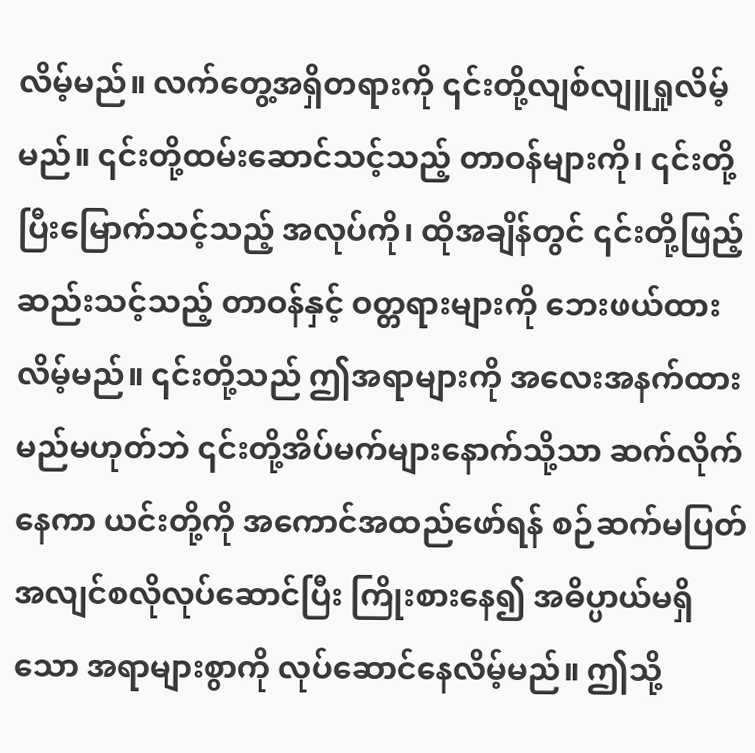လိမ့်မည်။ လက်တွေ့အရှိတရားကို ၎င်းတို့လျစ်လျူရှုလိမ့်မည်။ ၎င်းတို့ထမ်းဆောင်သင့်သည့် တာဝန်များကို၊ ၎င်းတို့ပြီးမြောက်သင့်သည့် အလုပ်ကို၊ ထိုအချိန်တွင် ၎င်းတို့ဖြည့်ဆည်းသင့်သည့် တာဝန်နှင့် ဝတ္တရားများကို ဘေးဖယ်ထားလိမ့်မည်။ ၎င်းတို့သည် ဤအရာများကို အလေးအနက်ထားမည်မဟုတ်ဘဲ ၎င်းတို့အိပ်မက်များနောက်သို့သာ ဆက်လိုက်နေကာ ယင်းတို့ကို အကောင်အထည်ဖော်ရန် စဉ်ဆက်မပြတ် အလျင်စလိုလုပ်ဆောင်ပြီး ကြိုးစားနေ၍ အဓိပ္ပာယ်မရှိသော အရာများစွာကို လုပ်ဆောင်နေလိမ့်မည်။ ဤသို့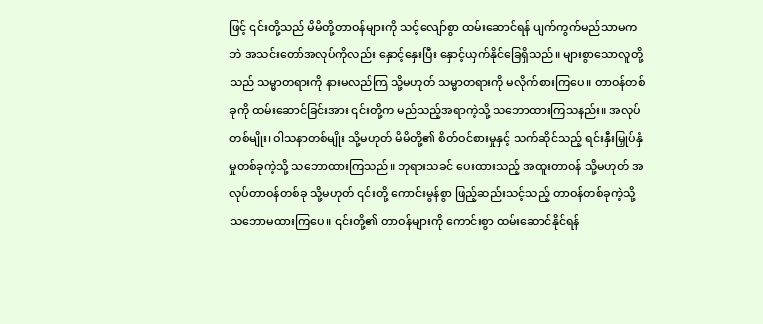ဖြင့် ၎င်းတို့သည် မိမိတို့တာဝန်များကို သင့်လျော်စွာ ထမ်းဆောင်ရန် ပျက်ကွက်မည်သာမကဘဲ အသင်းတော်အလုပ်ကိုလည်း နှောင့်နှေးပြီး နှောင့်ယှက်နိုင်ခြေရှိသည်။ များစွာသောလူတို့သည် သမ္မာတရားကို နားမလည်ကြ သို့မဟုတ် သမ္မာတရားကို မလိုက်စားကြပေ။ တာဝန်တစ်ခုကို ထမ်းဆောင်ခြင်းအား ၎င်းတို့က မည်သည့်အရာကဲ့သို့ သဘောထားကြသနည်း။ အလုပ်တစ်မျိုး၊ ဝါသနာတစ်မျိုး သို့မဟုတ် မိမိတို့၏ စိတ်ဝင်စားမှုနှင့် သက်ဆိုင်သည့် ရင်းနှီးမြှုပ်နှံမှုတစ်ခုကဲ့သို့ သဘောထားကြသည်။ ဘုရားသခင် ပေးထားသည့် အထူးတာဝန် သို့မဟုတ် အလုပ်တာဝန်တစ်ခု သို့မဟုတ် ၎င်းတို့ ကောင်းမွန်စွာ ဖြည့်ဆည်းသင့်သည့် တာဝန်တစ်ခုကဲ့သို့ သဘောမထားကြပေ။ ၎င်းတို့၏ တာဝန်များကို ကောင်းစွာ ထမ်းဆောင်နိုင်ရန်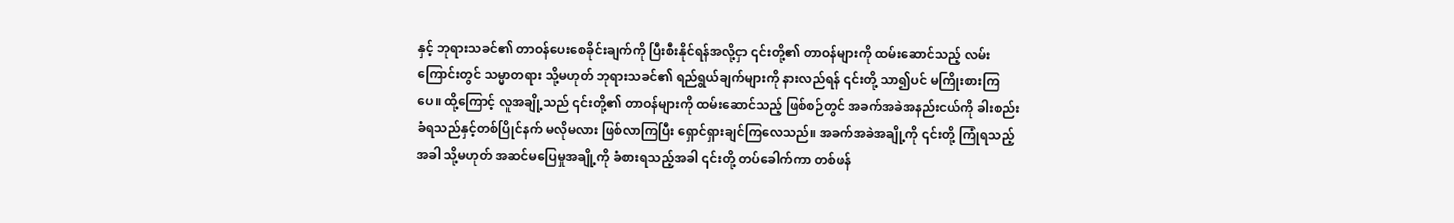နှင့် ဘုရားသခင်၏ တာဝန်ပေးစေခိုင်းချက်ကို ပြီးစီးနိုင်ရန်အလို့ငှာ ၎င်းတို့၏ တာဝန်များကို ထမ်းဆောင်သည့် လမ်းကြောင်းတွင် သမ္မာတရား သို့မဟုတ် ဘုရားသခင်၏ ရည်ရွယ်ချက်များကို နားလည်ရန် ၎င်းတို့ သာ၍ပင် မကြိုးစားကြပေ။ ထို့ကြောင့် လူအချို့သည် ၎င်းတို့၏ တာဝန်များကို ထမ်းဆောင်သည့် ဖြစ်စဉ်တွင် အခက်အခဲအနည်းငယ်ကို ခါးစည်းခံရသည်နှင့်တစ်ပြိုင်နက် မလိုမလား ဖြစ်လာကြပြီး ရှောင်ရှားချင်ကြလေသည်။ အခက်အခဲအချို့ကို ၎င်းတို့ ကြုံရသည့်အခါ သို့မဟုတ် အဆင်မပြေမှုအချို့ကို ခံစားရသည့်အခါ ၎င်းတို့ တပ်ခေါက်ကာ တစ်ဖန်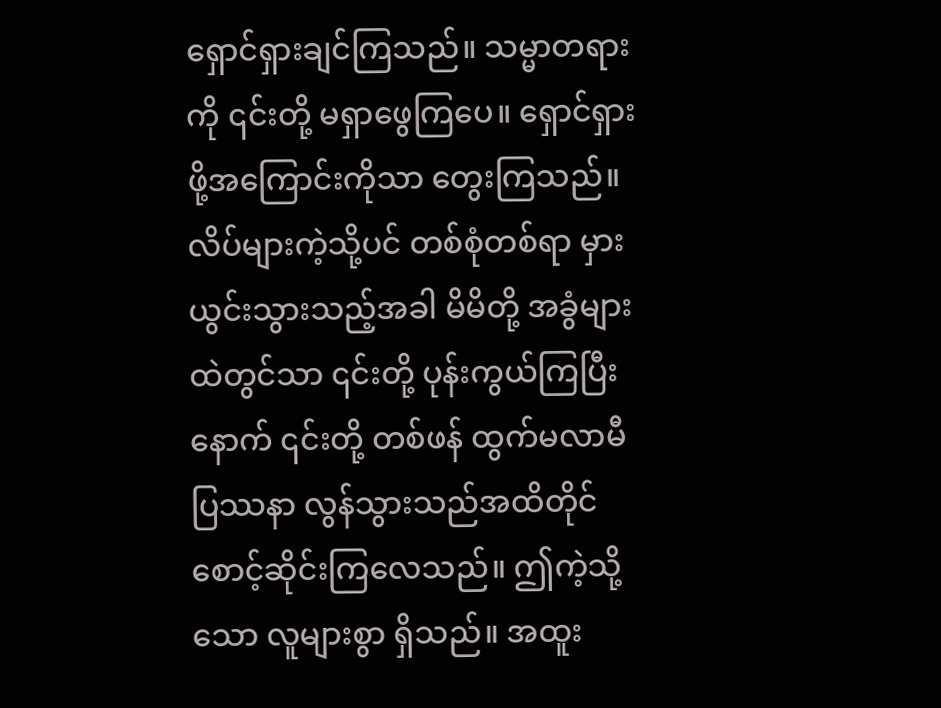ရှောင်ရှားချင်ကြသည်။ သမ္မာတရားကို ၎င်းတို့ မရှာဖွေကြပေ။ ရှောင်ရှားဖို့အကြောင်းကိုသာ တွေးကြသည်။ လိပ်များကဲ့သို့ပင် တစ်စုံတစ်ရာ မှားယွင်းသွားသည့်အခါ မိမိတို့ အခွံများထဲတွင်သာ ၎င်းတို့ ပုန်းကွယ်ကြပြီးနောက် ၎င်းတို့ တစ်ဖန် ထွက်မလာမီ ပြဿနာ လွန်သွားသည်အထိတိုင် စောင့်ဆိုင်းကြလေသည်။ ဤကဲ့သို့သော လူများစွာ ရှိသည်။ အထူး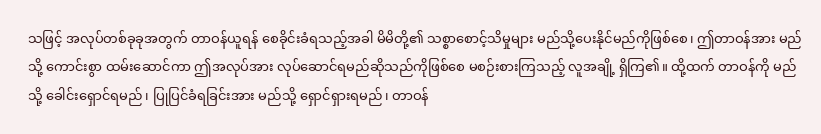သဖြင့် အလုပ်တစ်ခုခုအတွက် တာဝန်ယူရန် စေခိုင်းခံရသည့်အခါ မိမိတို့၏ သစ္စာစောင့်သိမှုများ မည်သို့ပေးနိုင်မည်ကိုဖြစ်စေ၊ ဤတာဝန်အား မည်သို့ ကောင်းစွာ ထမ်းဆောင်ကာ ဤအလုပ်အား လုပ်ဆောင်ရမည်ဆိုသည်ကိုဖြစ်စေ မစဉ်းစားကြသည့် လူအချို့ ရှိကြ၏။ ထို့ထက် တာဝန်ကို မည်သို့ ခေါင်းရှောင်ရမည်၊ ပြုပြင်ခံရခြင်းအား မည်သို့ ရှောင်ရှားရမည်၊ တာဝန်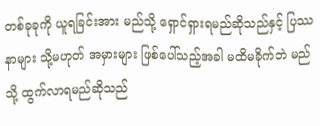တစ်ခုခုကို ယူရခြင်းအား မည်သို့ ရှောင်ရှားရမည်ဆိုသည်နှင့် ပြဿနာများ သို့မဟုတ် အမှားများ ဖြစ်ပေါ်သည့်အခါ မထိမခိုက်ဘဲ မည်သို့ ထွက်လာရမည်ဆိုသည်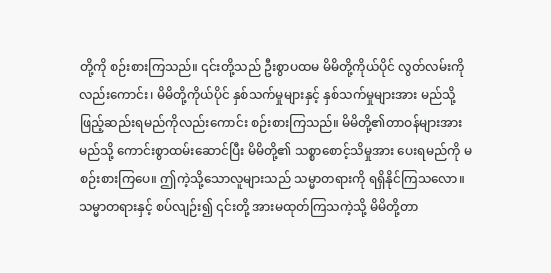တို့ကို စဉ်းစားကြသည်။ ၎င်းတို့သည် ဦးစွာပထမ မိမိတို့ကိုယ်ပိုင် လွတ်လမ်းကိုလည်းကောင်း၊ မိမိတို့ကိုယ်ပိုင် နှစ်သက်မှုများနှင့် နှစ်သက်မှုများအား မည်သို့ ဖြည့်ဆည်းရမည်ကိုလည်းကောင်း စဉ်းစားကြသည်။ မိမိတို့၏တာဝန်များအား မည်သို့ ကောင်းစွာထမ်းဆောင်ပြီး မိမိတို့၏ သစ္စာစောင့်သိမှုအား ပေးရမည်ကို မစဉ်းစားကြပေ။ ဤကဲ့သို့သောလူများသည် သမ္မာတရားကို ရရှိနိုင်ကြသလော။ သမ္မာတရားနှင့် စပ်လျဉ်း၍ ၎င်းတို့ အားမထုတ်ကြသကဲ့သို့ မိမိတို့တာ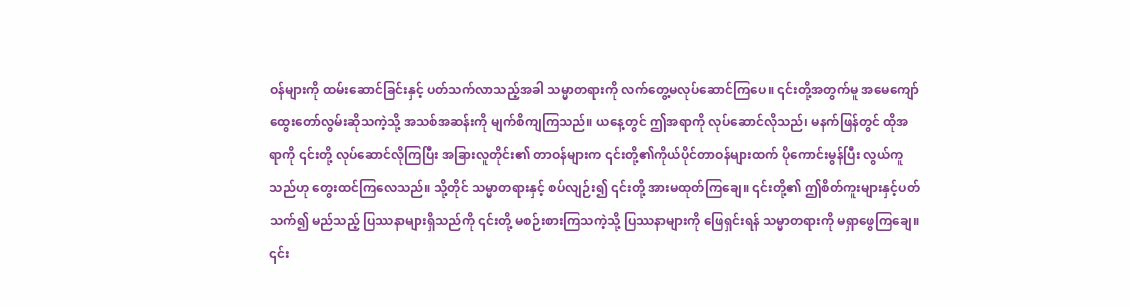ဝန်များကို ထမ်းဆောင်ခြင်းနှင့် ပတ်သက်လာသည့်အခါ သမ္မာတရားကို လက်တွေ့မလုပ်ဆောင်ကြပေ။ ၎င်းတို့အတွက်မူ အမေကျော် ထွေးတော်လွမ်းဆိုသကဲ့သို့ အသစ်အဆန်းကို မျက်စိကျကြသည်။ ယနေ့တွင် ဤအရာကို လုပ်ဆောင်လိုသည်၊ မနက်ဖြန်တွင် ထိုအရာကို ၎င်းတို့ လုပ်ဆောင်လိုကြပြီး အခြားလူတိုင်း၏ တာဝန်များက ၎င်းတို့၏ကိုယ်ပိုင်တာဝန်များထက် ပိုကောင်းမွန်ပြီး လွယ်ကူသည်ဟု တွေးထင်ကြလေသည်။ သို့တိုင် သမ္မာတရားနှင့် စပ်လျဉ်း၍ ၎င်းတို့ အားမထုတ်ကြချေ။ ၎င်းတို့၏ ဤစိတ်ကူးများနှင့်ပတ်သက်၍ မည်သည့် ပြဿနာများရှိသည်ကို ၎င်းတို့ မစဉ်းစားကြသကဲ့သို့ ပြဿနာများကို ဖြေရှင်းရန် သမ္မာတရားကို မရှာဖွေကြချေ။ ၎င်း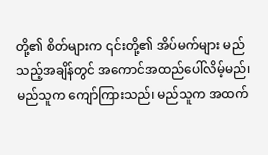တို့၏ စိတ်များက ၎င်းတို့၏ အိပ်မက်များ မည်သည့်အချိန်တွင် အကောင်အထည်ပေါ်လိမ့်မည်၊ မည်သူက ကျော်ကြားသည်၊ မည်သူက အထက်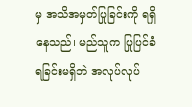မှ အသိအမှတ်ပြုခြင်းကို ရရှိနေသည်၊ မည်သူက ပြုပြင်ခံရခြင်းမရှိဘဲ အလုပ်လုပ်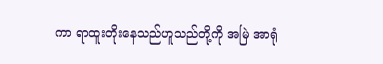ကာ ရာထူးတိုးနေသည်ဟူသည်တို့ကို အမြဲ အာရုံ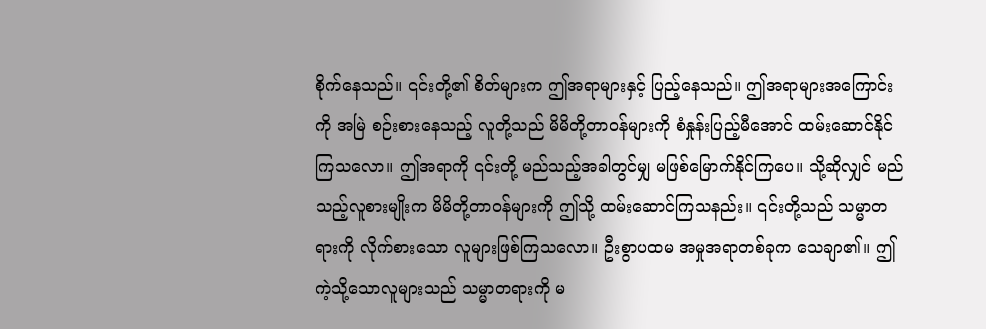စိုက်နေသည်။ ၎င်းတို့၏ စိတ်များက ဤအရာများနှင့် ပြည့်နေသည်။ ဤအရာများအကြောင်းကို အမြဲ စဉ်းစားနေသည့် လူတို့သည် မိမိတို့တာဝန်များကို စံနှုန်းပြည့်မီအောင် ထမ်းဆောင်နိုင်ကြသလော။ ဤအရာကို ၎င်းတို့ မည်သည့်အခါတွင်မျှ မဖြစ်မြောက်နိုင်ကြပေ။ သို့ဆိုလျှင် မည်သည့်လူစားမျိုးက မိမိတို့တာဝန်များကို ဤသို့ ထမ်းဆောင်ကြသနည်း။ ၎င်းတို့သည် သမ္မာတရားကို လိုက်စားသော လူများဖြစ်ကြသလော။ ဦးစွာပထမ အမှုအရာတစ်ခုက သေချာ၏။ ဤကဲ့သို့သောလူများသည် သမ္မာတရားကို မ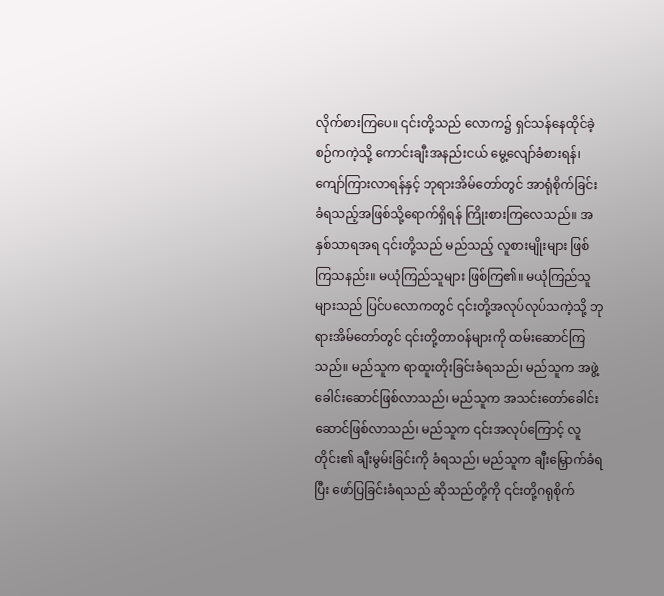လိုက်စားကြပေ။ ၎င်းတို့သည် လောက၌ ရှင်သန်နေထိုင်ခဲ့စဉ်ကကဲ့သို့ ကောင်းချီးအနည်းငယ် မွေ့လျော်ခံစားရန်၊ ကျော်ကြားလာရန်နှင့် ဘုရားအိမ်တော်တွင် အာရုံစိုက်ခြင်း ခံရသည့်အဖြစ်သို့ရောက်ရှိရန် ကြိုးစားကြလေသည်။ အနှစ်သာရအရ ၎င်းတို့သည် မည်သည့် လူစားမျိုးများ ဖြစ်ကြသနည်း။ မယုံကြည်သူများ ဖြစ်ကြ၏။ မယုံကြည်သူများသည် ပြင်ပလောကတွင် ၎င်းတို့အလုပ်လုပ်သကဲ့သို့ ဘုရားအိမ်တော်တွင် ၎င်းတို့တာဝန်များကို ထမ်းဆောင်ကြသည်။ မည်သူက ရာထူးတိုးခြင်းခံရသည်၊ မည်သူက အဖွဲ့ခေါင်းဆောင်ဖြစ်လာသည်၊ မည်သူက အသင်းတော်ခေါင်းဆောင်ဖြစ်လာသည်၊ မည်သူက ၎င်းအလုပ်ကြောင့် လူတိုင်း၏ ချီးမွမ်းခြင်းကို ခံရသည်၊ မည်သူက ချီးမြှောက်ခံရပြီး ဖော်ပြခြင်းခံရသည် ဆိုသည်တို့ကို ၎င်းတို့ဂရုစိုက်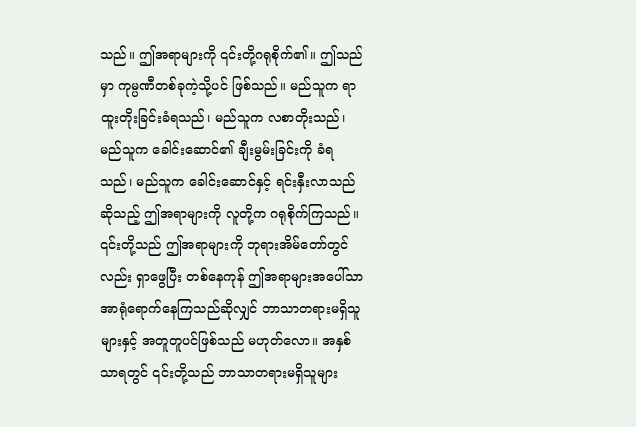သည်။ ဤအရာများကို ၎င်းတို့ဂရုစိုက်၏။ ဤသည်မှာ ကုမ္ပဏီတစ်ခုကဲ့သို့ပင် ဖြစ်သည်။ မည်သူက ရာထူးတိုးခြင်းခံရသည်၊ မည်သူက လစာတိုးသည်၊ မည်သူက ခေါင်းဆောင်၏ ချီးမွမ်းခြင်းကို ခံရသည်၊ မည်သူက ခေါင်းဆောင်နှင့် ရင်းနှီးလာသည်ဆိုသည့် ဤအရာများကို လူတို့က ဂရုစိုက်ကြသည်။ ၎င်းတို့သည် ဤအရာများကို ဘုရားအိမ်တော်တွင်လည်း ရှာဖွေပြီး တစ်နေကုန် ဤအရာများအပေါ်သာ အာရုံရောက်နေကြသည်ဆိုလျှင် ဘာသာတရားမရှိသူများနှင့် အတူတူပင်ဖြစ်သည် မဟုတ်လော။ အနှစ်သာရတွင် ၎င်းတို့သည် ဘာသာတရားမရှိသူများ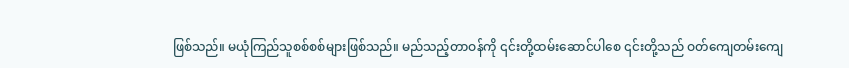ဖြစ်သည်။ မယုံကြည်သူစစ်စစ်များဖြစ်သည်။ မည်သည့်တာဝန်ကို ၎င်းတို့ထမ်းဆောင်ပါစေ ၎င်းတို့သည် ဝတ်ကျေတမ်းကျေ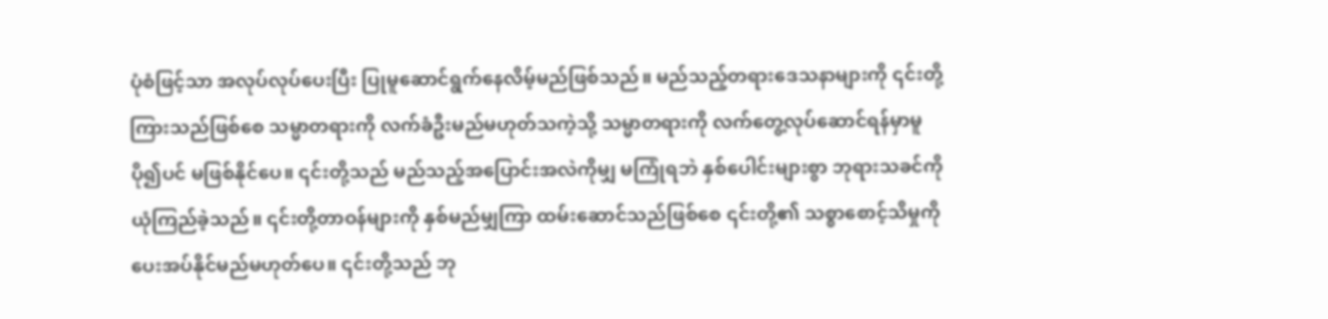ပုံစံဖြင့်သာ အလုပ်လုပ်ပေးပြီး ပြုမူဆောင်ရွက်နေလိမ့်မည်ဖြစ်သည်။ မည်သည့်တရားဒေသနာများကို ၎င်းတို့ကြားသည်ဖြစ်စေ သမ္မာတရားကို လက်ခံဦးမည်မဟုတ်သကဲ့သို့ သမ္မာတရားကို လက်တွေ့လုပ်ဆောင်ရန်မှာမူ ပို၍ပင် မဖြစ်နိုင်ပေ။ ၎င်းတို့သည် မည်သည့်အပြောင်းအလဲကိုမျှ မကြုံရဘဲ နှစ်ပေါင်းများစွာ ဘုရားသခင်ကို ယုံကြည်ခဲ့သည်။ ၎င်းတို့တာဝန်များကို နှစ်မည်မျှကြာ ထမ်းဆောင်သည်ဖြစ်စေ ၎င်းတို့၏ သစ္စာစောင့်သိမှုကို ပေးအပ်နိုင်မည်မဟုတ်ပေ။ ၎င်းတို့သည် ဘု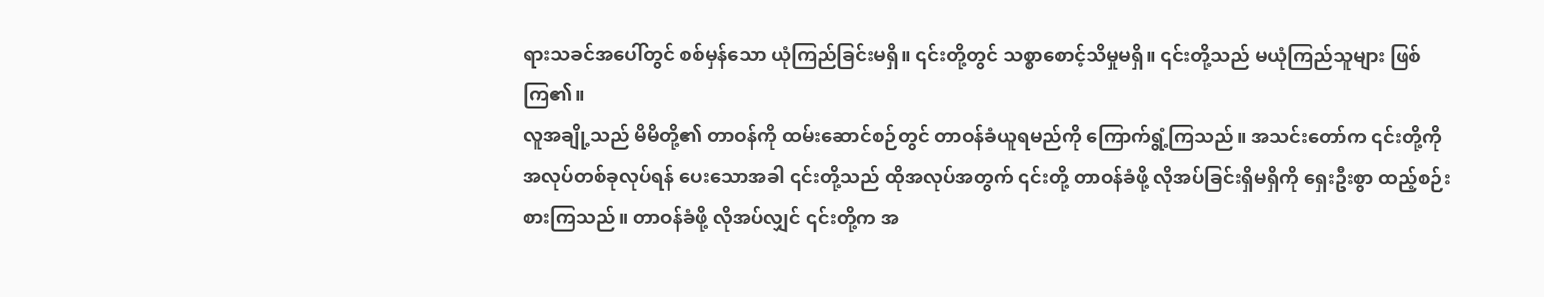ရားသခင်အပေါ်တွင် စစ်မှန်သော ယုံကြည်ခြင်းမရှိ။ ၎င်းတို့တွင် သစ္စာစောင့်သိမှုမရှိ။ ၎င်းတို့သည် မယုံကြည်သူများ ဖြစ်ကြ၏။
လူအချို့သည် မိမိတို့၏ တာဝန်ကို ထမ်းဆောင်စဉ်တွင် တာဝန်ခံယူရမည်ကို ကြောက်ရွံ့ကြသည်။ အသင်းတော်က ၎င်းတို့ကို အလုပ်တစ်ခုလုပ်ရန် ပေးသောအခါ ၎င်းတို့သည် ထိုအလုပ်အတွက် ၎င်းတို့ တာဝန်ခံဖို့ လိုအပ်ခြင်းရှိမရှိကို ရှေးဦးစွာ ထည့်စဉ်းစားကြသည်။ တာဝန်ခံဖို့ လိုအပ်လျှင် ၎င်းတို့က အ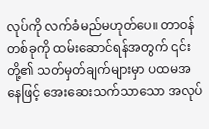လုပ်ကို လက်ခံမည်မဟုတ်ပေ။ တာဝန်တစ်ခုကို ထမ်းဆောင်ရန်အတွက် ၎င်းတို့၏ သတ်မှတ်ချက်များမှာ ပထမအနေဖြင့် အေးဆေးသက်သာသော အလုပ်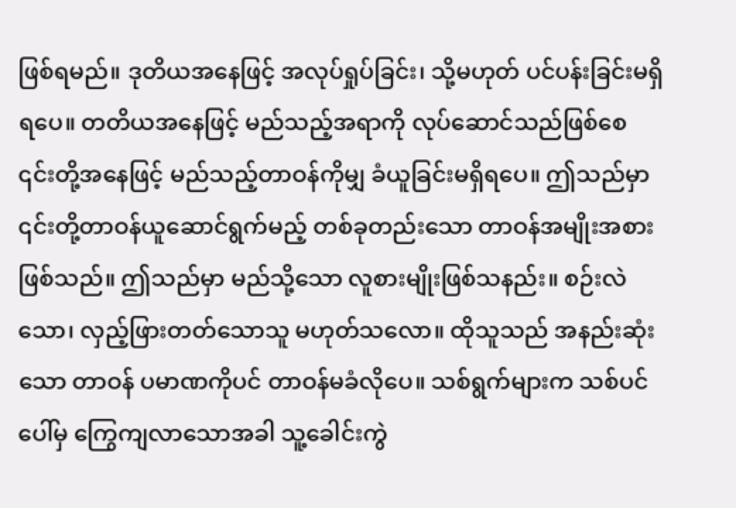ဖြစ်ရမည်။ ဒုတိယအနေဖြင့် အလုပ်ရှုပ်ခြင်း၊ သို့မဟုတ် ပင်ပန်းခြင်းမရှိရပေ။ တတိယအနေဖြင့် မည်သည့်အရာကို လုပ်ဆောင်သည်ဖြစ်စေ ၎င်းတို့အနေဖြင့် မည်သည့်တာဝန်ကိုမျှ ခံယူခြင်းမရှိရပေ။ ဤသည်မှာ ၎င်းတို့တာဝန်ယူဆောင်ရွက်မည့် တစ်ခုတည်းသော တာဝန်အမျိုးအစားဖြစ်သည်။ ဤသည်မှာ မည်သို့သော လူစားမျိုးဖြစ်သနည်း။ စဉ်းလဲသော၊ လှည့်ဖြားတတ်သောသူ မဟုတ်သလော။ ထိုသူသည် အနည်းဆုံးသော တာဝန် ပမာဏကိုပင် တာဝန်မခံလိုပေ။ သစ်ရွက်များက သစ်ပင်ပေါ်မှ ကြွေကျလာသောအခါ သူ့ခေါင်းကွဲ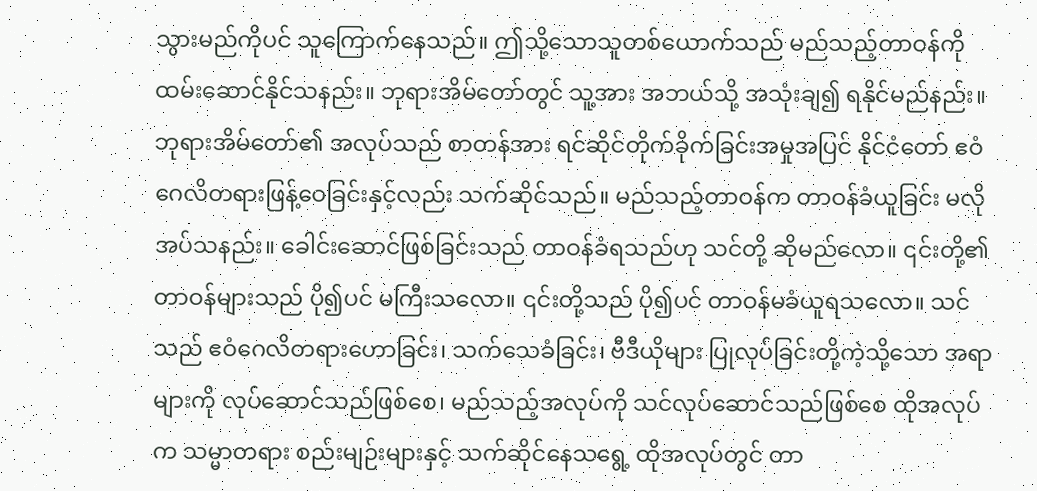သွားမည်ကိုပင် သူကြောက်နေသည်။ ဤသို့သောသူတစ်ယောက်သည် မည်သည့်တာဝန်ကို ထမ်းဆောင်နိုင်သနည်း။ ဘုရားအိမ်တော်တွင် သူ့အား အဘယ်သို့ အသုံးချ၍ ရနိုင်မည်နည်း။ ဘုရားအိမ်တော်၏ အလုပ်သည် စာတန်အား ရင်ဆိုင်တိုက်ခိုက်ခြင်းအမှုအပြင် နိုင်ငံတော် ဧဝံဂေလိတရားဖြန့်ဝေခြင်းနှင့်လည်း သက်ဆိုင်သည်။ မည်သည့်တာဝန်က တာဝန်ခံယူခြင်း မလိုအပ်သနည်း။ ခေါင်းဆောင်ဖြစ်ခြင်းသည် တာဝန်ခံရသည်ဟု သင်တို့ ဆိုမည်လော။ ၎င်းတို့၏ တာဝန်များသည် ပို၍ပင် မကြီးသလော။ ၎င်းတို့သည် ပို၍ပင် တာဝန်မခံယူရသလော။ သင်သည် ဧဝံဂေလိတရားဟောခြင်း၊ သက်သေခံခြင်း၊ ဗီဒီယိုများ ပြုလုပ်ခြင်းတို့ကဲ့သို့သော အရာများကို လုပ်ဆောင်သည်ဖြစ်စေ၊ မည်သည့်အလုပ်ကို သင်လုပ်ဆောင်သည်ဖြစ်စေ ထိုအလုပ်က သမ္မာတရား စည်းမျဉ်းများနှင့် သက်ဆိုင်နေသရွေ့ ထိုအလုပ်တွင် တာ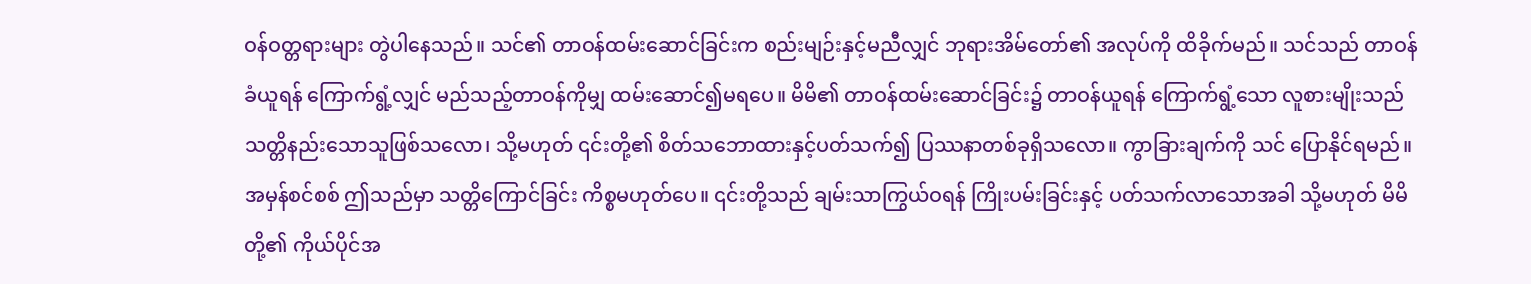ဝန်ဝတ္တရားများ တွဲပါနေသည်။ သင်၏ တာဝန်ထမ်းဆောင်ခြင်းက စည်းမျဉ်းနှင့်မညီလျှင် ဘုရားအိမ်တော်၏ အလုပ်ကို ထိခိုက်မည်။ သင်သည် တာဝန်ခံယူရန် ကြောက်ရွံ့လျှင် မည်သည့်တာဝန်ကိုမျှ ထမ်းဆောင်၍မရပေ။ မိမိ၏ တာဝန်ထမ်းဆောင်ခြင်း၌ တာဝန်ယူရန် ကြောက်ရွံ့သော လူစားမျိုးသည် သတ္တိနည်းသောသူဖြစ်သလော၊ သို့မဟုတ် ၎င်းတို့၏ စိတ်သဘောထားနှင့်ပတ်သက်၍ ပြဿနာတစ်ခုရှိသလော။ ကွာခြားချက်ကို သင် ပြောနိုင်ရမည်။ အမှန်စင်စစ် ဤသည်မှာ သတ္တိကြောင်ခြင်း ကိစ္စမဟုတ်ပေ။ ၎င်းတို့သည် ချမ်းသာကြွယ်ဝရန် ကြိုးပမ်းခြင်းနှင့် ပတ်သက်လာသောအခါ သို့မဟုတ် မိမိတို့၏ ကိုယ်ပိုင်အ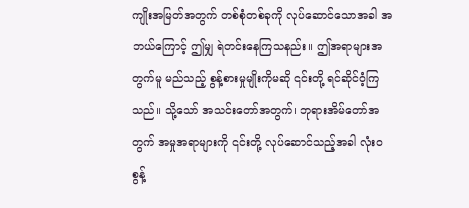ကျိုးအမြတ်အတွက် တစ်စုံတစ်ခုကို လုပ်ဆောင်သောအခါ အဘယ်ကြောင့် ဤမျှ ရဲတင်းနေကြသနည်း။ ဤအရာများအတွက်မူ မည်သည့် စွန့်စားမှုမျိုးကိုမဆို ၎င်းတို့ ရင်ဆိုင်ဝံ့ကြသည်။ သို့သော် အသင်းတော်အတွက်၊ ဘုရားအိမ်တော်အတွက် အမှုအရာများကို ၎င်းတို့ လုပ်ဆောင်သည့်အခါ လုံးဝ စွန့်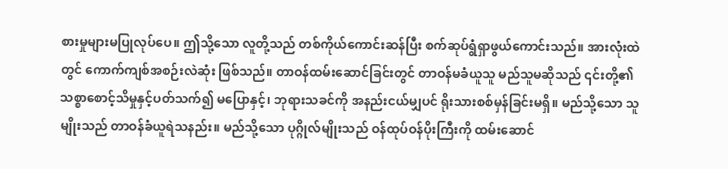စားမှုများမပြုလုပ်ပေ။ ဤသို့သော လူတို့သည် တစ်ကိုယ်ကောင်းဆန်ပြီး စက်ဆုပ်ရွံရှာဖွယ်ကောင်းသည်။ အားလုံးထဲတွင် ကောက်ကျစ်အစဉ်းလဲဆုံး ဖြစ်သည်။ တာဝန်ထမ်းဆောင်ခြင်းတွင် တာဝန်မခံယူသူ မည်သူမဆိုသည် ၎င်းတို့၏ သစ္စာစောင့်သိမှုနှင့်ပတ်သက်၍ မပြောနှင့်၊ ဘုရားသခင်ကို အနည်းငယ်မျှပင် ရိုးသားစစ်မှန်ခြင်းမရှိ။ မည်သို့သော သူမျိုးသည် တာဝန်ခံယူရဲသနည်း။ မည်သို့သော ပုဂ္ဂိုလ်မျိုးသည် ဝန်ထုပ်ဝန်ပိုးကြီးကို ထမ်းဆောင်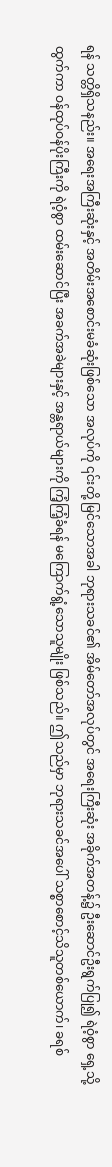ရန် သတ္တိရှိသနည်း။ အရေးအကြီးဆုံးနှင့် အတိမ်းအစောင်းမခံဆုံးဖြစ်သော အလုပ်ကို ၎င်းတို့ မြင်သောအခါ ဘုရားသခင်၏ အိမ်တော်အလုပ်တွင် အရေးကြီးဆုံး အခိုက်အတန့်၌ ဦးဆောင်ဦးရွက်ပြု၍ ရဲဝံ့စွာ ရှေ့သို့ထွက်ကာ ဝန်ထုပ်ဝန်ပိုးကြီးကို ရဲဝံ့စွာ ထမ်းဆောင်ပြီး အခက်အခဲများနှင့် အန္တရာယ်များကို ကြံ့ကြံ့ခံရန် မကြောက်ရွံ့သောသူမျိုး ဖြစ်သည်။ ဤသည်မှာ ဘုရားသခင်အပေါ် သစ္စာစောင့်သိသူတစ်ယောက်၊ ခရစ်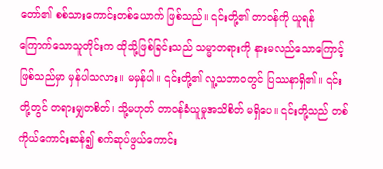တော်၏ စစ်သားကောင်းတစ်ယောက် ဖြစ်သည်။ ၎င်းတို့၏ တာဝန်ကို ယူရန် ကြောက်သောသူတိုင်းက ထိုသို့ဖြစ်ခြင်းသည် သမ္မာတရားကို နားမလည်သောကြောင့်ဖြစ်သည်မှာ မှန်ပါသလား။ မမှန်ပါ။ ၎င်းတို့၏ လူ့သဘာဝတွင် ပြဿနာရှိ၏။ ၎င်းတို့တွင် တရားမျှတစိတ်၊ သို့မဟုတ် တာဝန်ခံယူမှုအသိစိတ် မရှိပေ။ ၎င်းတို့သည် တစ်ကိုယ်ကောင်းဆန်၍ စက်ဆုပ်ဖွယ်ကောင်း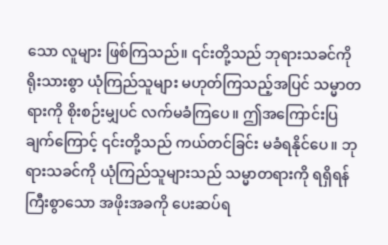သော လူများ ဖြစ်ကြသည်။ ၎င်းတို့သည် ဘုရားသခင်ကို ရိုးသားစွာ ယုံကြည်သူများ မဟုတ်ကြသည့်အပြင် သမ္မာတရားကို စိုးစဉ်းမျှပင် လက်မခံကြပေ။ ဤအကြောင်းပြချက်ကြောင့် ၎င်းတို့သည် ကယ်တင်ခြင်း မခံရနိုင်ပေ။ ဘုရားသခင်ကို ယုံကြည်သူများသည် သမ္မာတရားကို ရရှိရန် ကြီးစွာသော အဖိုးအခကို ပေးဆပ်ရ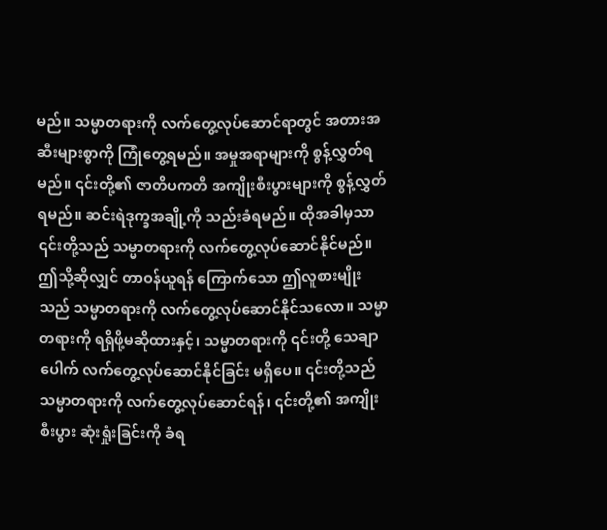မည်။ သမ္မာတရားကို လက်တွေ့လုပ်ဆောင်ရာတွင် အတားအဆီးများစွာကို ကြုံတွေ့ရမည်။ အမှုအရာများကို စွန့်လွှတ်ရမည်။ ၎င်းတို့၏ ဇာတိပကတိ အကျိုးစီးပွားများကို စွန့်လွှတ်ရမည်။ ဆင်းရဲဒုက္ခအချို့ကို သည်းခံရမည်။ ထိုအခါမှသာ ၎င်းတို့သည် သမ္မာတရားကို လက်တွေ့လုပ်ဆောင်နိုင်မည်။ ဤသို့ဆိုလျှင် တာဝန်ယူရန် ကြောက်သော ဤလူစားမျိုးသည် သမ္မာတရားကို လက်တွေ့လုပ်ဆောင်နိုင်သလော။ သမ္မာတရားကို ရရှိဖို့မဆိုထားနှင့်၊ သမ္မာတရားကို ၎င်းတို့ သေချာပေါက် လက်တွေ့လုပ်ဆောင်နိုင်ခြင်း မရှိပေ။ ၎င်းတို့သည် သမ္မာတရားကို လက်တွေ့လုပ်ဆောင်ရန်၊ ၎င်းတို့၏ အကျိုးစီးပွား ဆုံးရှုံးခြင်းကို ခံရ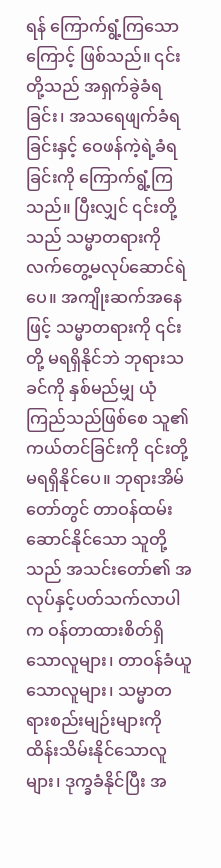ရန် ကြောက်ရွံ့ကြသောကြောင့် ဖြစ်သည်။ ၎င်းတို့သည် အရှက်ခွဲခံရခြင်း၊ အသရေဖျက်ခံရခြင်းနှင့် ဝေဖန်ကဲ့ရဲ့ခံရခြင်းကို ကြောက်ရွံ့ကြသည်။ ပြီးလျှင် ၎င်းတို့သည် သမ္မာတရားကို လက်တွေ့မလုပ်ဆောင်ရဲပေ။ အကျိုးဆက်အနေဖြင့် သမ္မာတရားကို ၎င်းတို့ မရရှိနိုင်ဘဲ ဘုရားသခင်ကို နှစ်မည်မျှ ယုံကြည်သည်ဖြစ်စေ သူ၏ ကယ်တင်ခြင်းကို ၎င်းတို့ မရရှိနိုင်ပေ။ ဘုရားအိမ်တော်တွင် တာဝန်ထမ်းဆောင်နိုင်သော သူတို့သည် အသင်းတော်၏ အလုပ်နှင့်ပတ်သက်လာပါက ဝန်တာထားစိတ်ရှိသောလူများ၊ တာဝန်ခံယူသောလူများ၊ သမ္မာတရားစည်းမျဉ်းများကို ထိန်းသိမ်းနိုင်သောလူများ၊ ဒုက္ခခံနိုင်ပြီး အ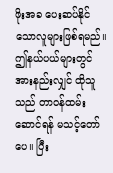ဖိုးအခ ပေးဆပ်နိုင်သောလူများဖြစ်ရမည်။ ဤနယ်ပယ်များတွင် အားနည်းလျှင် ထိုသူသည် တာဝန်ထမ်းဆောင်ရန် မသင့်တော်ပေ။ ပြီး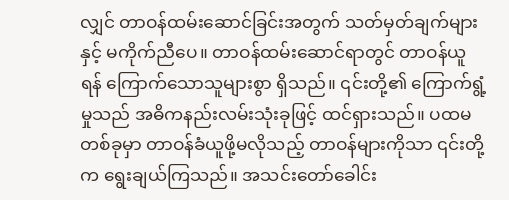လျှင် တာဝန်ထမ်းဆောင်ခြင်းအတွက် သတ်မှတ်ချက်များနှင့် မကိုက်ညီပေ။ တာဝန်ထမ်းဆောင်ရာတွင် တာဝန်ယူရန် ကြောက်သောသူများစွာ ရှိသည်။ ၎င်းတို့၏ ကြောက်ရွံ့မှုသည် အဓိကနည်းလမ်းသုံးခုဖြင့် ထင်ရှားသည်။ ပထမတစ်ခုမှာ တာဝန်ခံယူဖို့မလိုသည့် တာဝန်များကိုသာ ၎င်းတို့က ရွေးချယ်ကြသည်။ အသင်းတော်ခေါင်း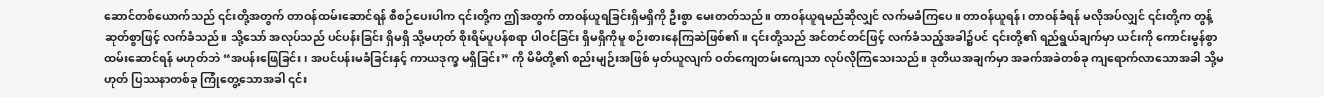ဆောင်တစ်ယောက်သည် ၎င်းတို့အတွက် တာဝန်ထမ်းဆောင်ရန် စီစဉ်ပေးပါက ၎င်းတို့က ဤအတွက် တာဝန်ယူရခြင်းရှိမရှိကို ဦးစွာ မေးတတ်သည်။ တာဝန်ယူရမည်ဆိုလျှင် လက်မခံကြပေ။ တာဝန်ယူရန်၊ တာဝန်ခံရန် မလိုအပ်လျှင် ၎င်းတို့က တွန့်ဆုတ်စွာဖြင့် လက်ခံသည်။ သို့သော် အလုပ်သည် ပင်ပန်းခြင်း ရှိမရှိ သို့မဟုတ် စိုးရိမ်ပူပန်စရာ ပါဝင်ခြင်း ရှိမရှိကိုမူ စဉ်းစားနေကြဆဲဖြစ်၏။ ၎င်းတို့သည် အင်တင်တင်ဖြင့် လက်ခံသည့်အခါ၌ပင် ၎င်းတို့၏ ရည်ရွယ်ချက်မှာ ယင်းကို ကောင်းမွန်စွာ ထမ်းဆောင်ရန် မဟုတ်ဘဲ “အပန်းဖြေခြင်း၊ အပင်ပန်းမခံခြင်းနှင့် ကာယဒုက္ခ မရှိခြင်း” ကို မိမိတို့၏ စည်းမျဉ်းအဖြစ် မှတ်ယူလျက် ဝတ်ကျေတမ်းကျေသာ လုပ်လိုကြသေးသည်။ ဒုတိယအချက်မှာ အခက်အခဲတစ်ခု ကျရောက်လာသောအခါ သို့မဟုတ် ပြဿနာတစ်ခု ကြုံတွေ့သောအခါ ၎င်း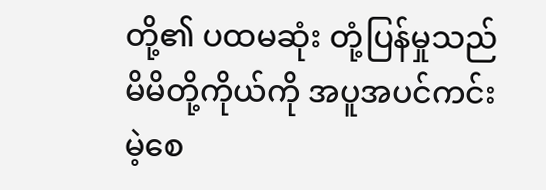တို့၏ ပထမဆုံး တုံ့ပြန်မှုသည် မိမိတို့ကိုယ်ကို အပူအပင်ကင်းမဲ့စေ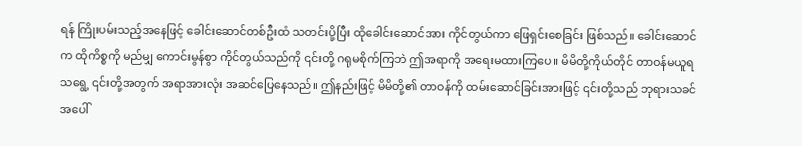ရန် ကြိုးပမ်းသည့်အနေဖြင့် ခေါင်းဆောင်တစ်ဦးထံ သတင်းပို့ပြီး ထိုခေါင်းဆောင်အား ကိုင်တွယ်ကာ ဖြေရှင်းစေခြင်း ဖြစ်သည်။ ခေါင်းဆောင်က ထိုကိစ္စကို မည်မျှ ကောင်းမွန်စွာ ကိုင်တွယ်သည်ကို ၎င်းတို့ ဂရုမစိုက်ကြဘဲ ဤအရာကို အရေးမထားကြပေ။ မိမိတို့ကိုယ်တိုင် တာဝန်မယူရသရွေ့ ၎င်းတို့အတွက် အရာအားလုံး အဆင်ပြေနေသည်။ ဤနည်းဖြင့် မိမိတို့၏ တာဝန်ကို ထမ်းဆောင်ခြင်းအားဖြင့် ၎င်းတို့သည် ဘုရားသခင်အပေါ်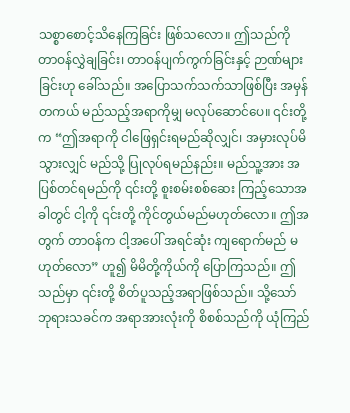သစ္စာစောင့်သိနေကြခြင်း ဖြစ်သလော။ ဤသည်ကို တာဝန်လွှဲချခြင်း၊ တာဝန်ပျက်ကွက်ခြင်းနှင့် ဉာဏ်များခြင်းဟု ခေါ်သည်။ အပြောသက်သက်သာဖြစ်ပြီး အမှန်တကယ် မည်သည့်အရာကိုမျှ မလုပ်ဆောင်ပေ။ ၎င်းတို့က “ဤအရာကို ငါဖြေရှင်းရမည်ဆိုလျှင်၊ အမှားလုပ်မိသွားလျှင် မည်သို့ ပြုလုပ်ရမည်နည်း။ မည်သူ့အား အပြစ်တင်ရမည်ကို ၎င်းတို့ စူးစမ်းစစ်ဆေး ကြည့်သောအခါတွင် ငါ့ကို ၎င်းတို့ ကိုင်တွယ်မည်မဟုတ်လော။ ဤအတွက် တာဝန်က ငါ့အပေါ် အရင်ဆုံး ကျရောက်မည် မဟုတ်လော” ဟူ၍ မိမိတို့ကိုယ်ကို ပြောကြသည်။ ဤသည်မှာ ၎င်းတို့ စိတ်ပူသည့်အရာဖြစ်သည်။ သို့သော် ဘုရားသခင်က အရာအားလုံးကို စိစစ်သည်ကို ယုံကြည်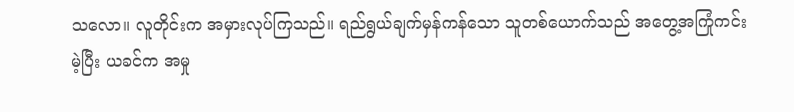သလော။ လူတိုင်းက အမှားလုပ်ကြသည်။ ရည်ရွယ်ချက်မှန်ကန်သော သူတစ်ယောက်သည် အတွေ့အကြုံကင်းမဲ့ပြီး ယခင်က အမှု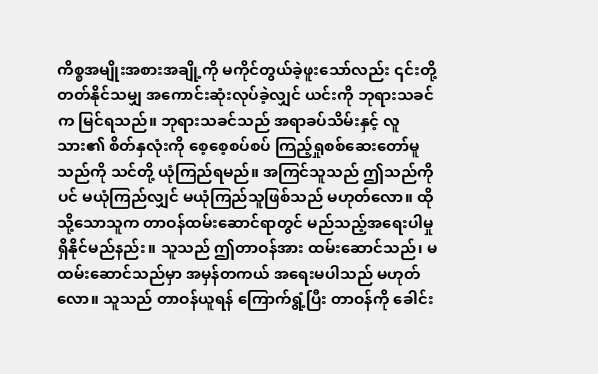ကိစ္စအမျိုးအစားအချို့ကို မကိုင်တွယ်ခဲ့ဖူးသော်လည်း ၎င်းတို့ တတ်နိုင်သမျှ အကောင်းဆုံးလုပ်ခဲ့လျှင် ယင်းကို ဘုရားသခင်က မြင်ရသည်။ ဘုရားသခင်သည် အရာခပ်သိမ်းနှင့် လူသား၏ စိတ်နှလုံးကို စေ့စေ့စပ်စပ် ကြည့်ရှုစစ်ဆေးတော်မူသည်ကို သင်တို့ ယုံကြည်ရမည်။ အကြင်သူသည် ဤသည်ကိုပင် မယုံကြည်လျှင် မယုံကြည်သူဖြစ်သည် မဟုတ်လော။ ထိုသို့သောသူက တာဝန်ထမ်းဆောင်ရာတွင် မည်သည့်အရေးပါမှု ရှိနိုင်မည်နည်း။ သူသည် ဤတာဝန်အား ထမ်းဆောင်သည်၊ မထမ်းဆောင်သည်မှာ အမှန်တကယ် အရေးမပါသည် မဟုတ်လော။ သူသည် တာဝန်ယူရန် ကြောက်ရွံ့ပြီး တာဝန်ကို ခေါင်း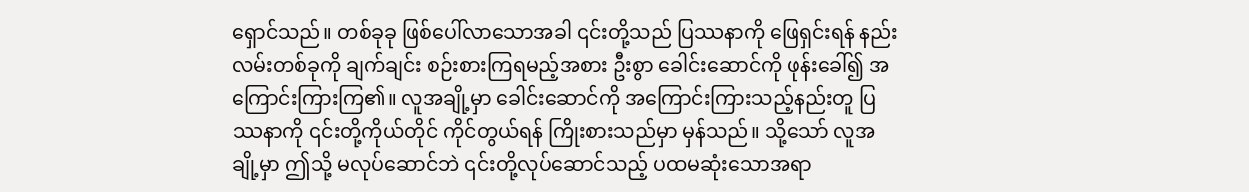ရှောင်သည်။ တစ်ခုခု ဖြစ်ပေါ်လာသောအခါ ၎င်းတို့သည် ပြဿနာကို ဖြေရှင်းရန် နည်းလမ်းတစ်ခုကို ချက်ချင်း စဉ်းစားကြရမည့်အစား ဦးစွာ ခေါင်းဆောင်ကို ဖုန်းခေါ်၍ အကြောင်းကြားကြ၏။ လူအချို့မှာ ခေါင်းဆောင်ကို အကြောင်းကြားသည့်နည်းတူ ပြဿနာကို ၎င်းတို့ကိုယ်တိုင် ကိုင်တွယ်ရန် ကြိုးစားသည်မှာ မှန်သည်။ သို့သော် လူအချို့မှာ ဤသို့ မလုပ်ဆောင်ဘဲ ၎င်းတို့လုပ်ဆောင်သည့် ပထမဆုံးသောအရာ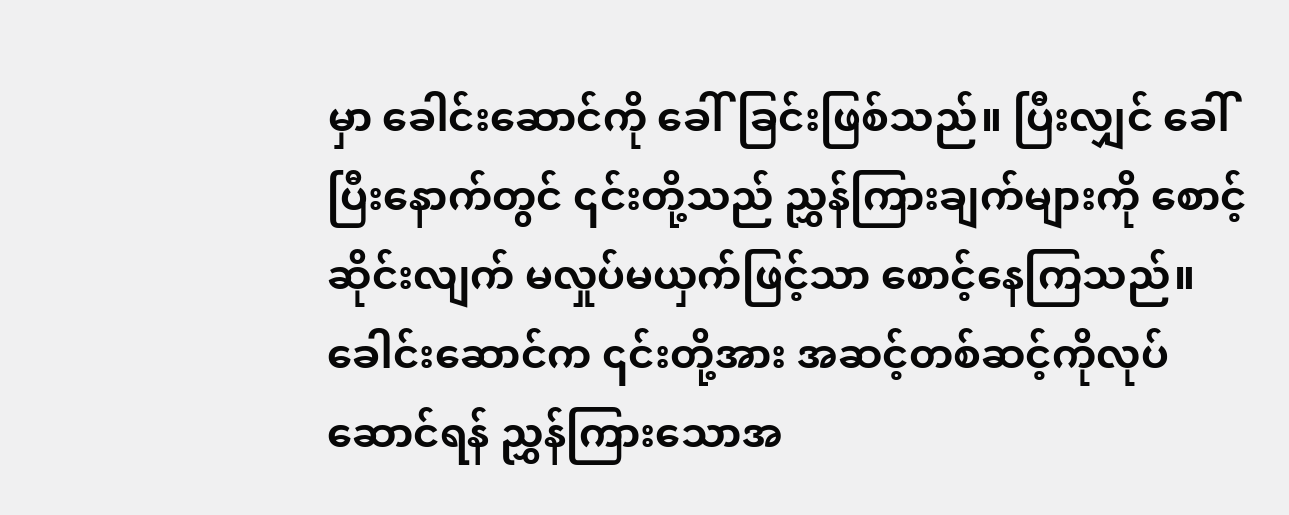မှာ ခေါင်းဆောင်ကို ခေါ်ခြင်းဖြစ်သည်။ ပြီးလျှင် ခေါ်ပြီးနောက်တွင် ၎င်းတို့သည် ညွှန်ကြားချက်များကို စောင့်ဆိုင်းလျက် မလှုပ်မယှက်ဖြင့်သာ စောင့်နေကြသည်။ ခေါင်းဆောင်က ၎င်းတို့အား အဆင့်တစ်ဆင့်ကိုလုပ်ဆောင်ရန် ညွှန်ကြားသောအ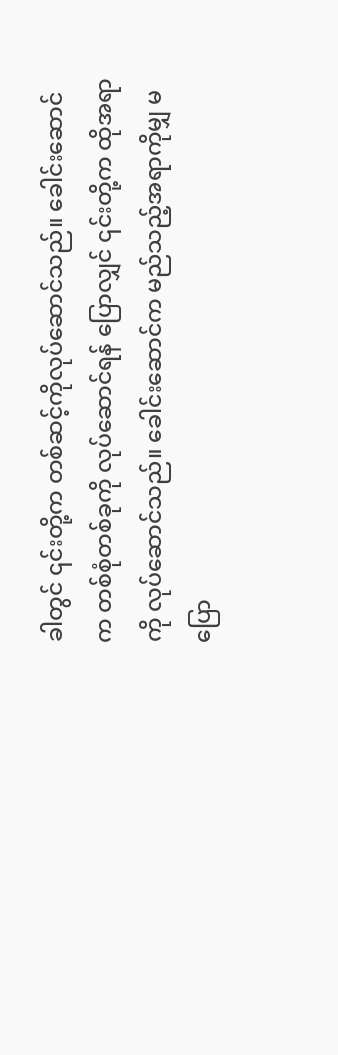ခါတွင် ၎င်းတို့က တစ်ဆင့်ကိုလုပ်ဆောင်သည်။ ခေါင်းဆောင်က တစ်စုံတစ်ခုကို လုပ်ဆောင်ရန် ပြောလျှင် ၎င်းတို့က ထိုအရာကို လုပ်ဆောင်သည်။ ခေါင်းဆောင်က မည်သည့်အရာကိုမျှ မပြော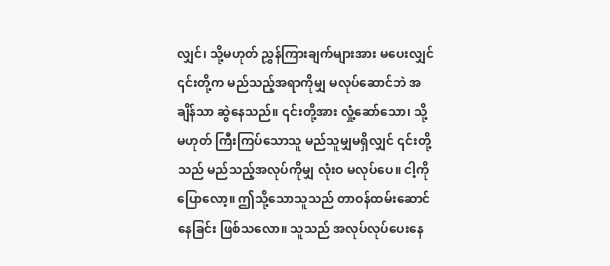လျှင်၊ သို့မဟုတ် ညွှန်ကြားချက်များအား မပေးလျှင် ၎င်းတို့က မည်သည့်အရာကိုမျှ မလုပ်ဆောင်ဘဲ အချိန်သာ ဆွဲနေသည်။ ၎င်းတို့အား လှုံ့ဆော်သော၊ သို့မဟုတ် ကြီးကြပ်သောသူ မည်သူမျှမရှိလျှင် ၎င်းတို့သည် မည်သည့်အလုပ်ကိုမျှ လုံးဝ မလုပ်ပေ။ ငါ့ကို ပြောလော့။ ဤသို့သောသူသည် တာဝန်ထမ်းဆောင်နေခြင်း ဖြစ်သလော။ သူသည် အလုပ်လုပ်ပေးနေ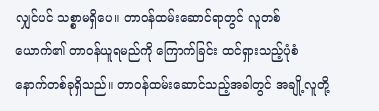လျှင်ပင် သစ္စာမရှိပေ။ တာဝန်ထမ်းဆောင်ရာတွင် လူတစ်ယောက်၏ တာဝန်ယူရမည်ကို ကြောက်ခြင်း ထင်ရှားသည့်ပုံစံ နောက်တစ်ခုရှိသည်။ တာဝန်ထမ်းဆောင်သည့်အခါတွင် အချို့လူတို့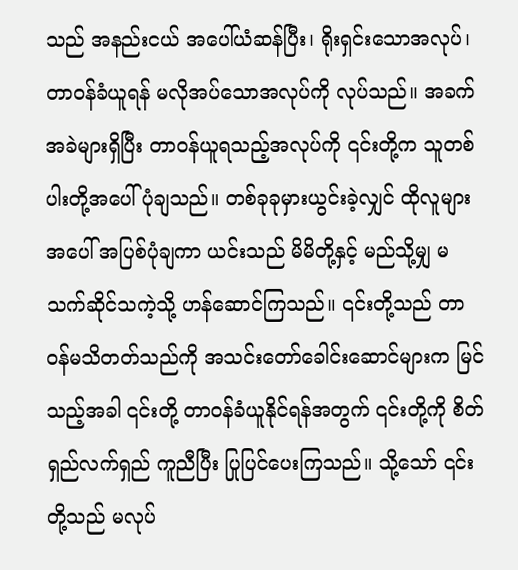သည် အနည်းငယ် အပေါ်ယံဆန်ပြီး၊ ရိုးရှင်းသောအလုပ်၊ တာဝန်ခံယူရန် မလိုအပ်သောအလုပ်ကို လုပ်သည်။ အခက်အခဲများရှိပြီး တာဝန်ယူရသည့်အလုပ်ကို ၎င်းတို့က သူတစ်ပါးတို့အပေါ် ပုံချသည်။ တစ်ခုခုမှားယွင်းခဲ့လျှင် ထိုလူများအပေါ် အပြစ်ပုံချကာ ယင်းသည် မိမိတို့နှင့် မည်သို့မျှ မသက်ဆိုင်သကဲ့သို့ ဟန်ဆောင်ကြသည်။ ၎င်းတို့သည် တာဝန်မသိတတ်သည်ကို အသင်းတော်ခေါင်းဆောင်များက မြင်သည့်အခါ ၎င်းတို့ တာဝန်ခံယူနိုင်ရန်အတွက် ၎င်းတို့ကို စိတ်ရှည်လက်ရှည် ကူညီပြီး ပြုပြင်ပေးကြသည်။ သို့သော် ၎င်းတို့သည် မလုပ်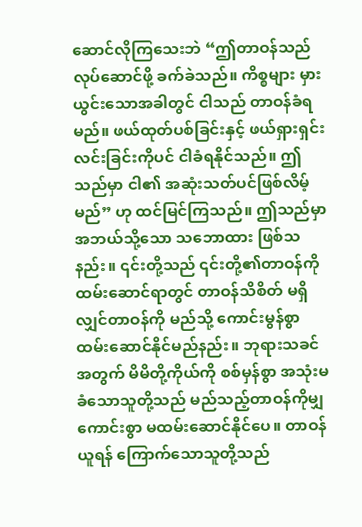ဆောင်လိုကြသေးဘဲ “ဤတာဝန်သည် လုပ်ဆောင်ဖို့ ခက်ခဲသည်။ ကိစ္စများ မှားယွင်းသောအခါတွင် ငါသည် တာဝန်ခံရမည်။ ဖယ်ထုတ်ပစ်ခြင်းနှင့် ဖယ်ရှားရှင်းလင်းခြင်းကိုပင် ငါခံရနိုင်သည်။ ဤသည်မှာ ငါ၏ အဆုံးသတ်ပင်ဖြစ်လိမ့်မည်” ဟု ထင်မြင်ကြသည်။ ဤသည်မှာ အဘယ်သို့သော သဘောထား ဖြစ်သနည်း။ ၎င်းတို့သည် ၎င်းတို့၏တာဝန်ကိုထမ်းဆောင်ရာတွင် တာဝန်သိစိတ် မရှိလျှင်တာဝန်ကို မည်သို့ ကောင်းမွန်စွာ ထမ်းဆောင်နိုင်မည်နည်း။ ဘုရားသခင်အတွက် မိမိတို့ကိုယ်ကို စစ်မှန်စွာ အသုံးမခံသောသူတို့သည် မည်သည့်တာဝန်ကိုမျှ ကောင်းစွာ မထမ်းဆောင်နိုင်ပေ။ တာဝန်ယူရန် ကြောက်သောသူတို့သည်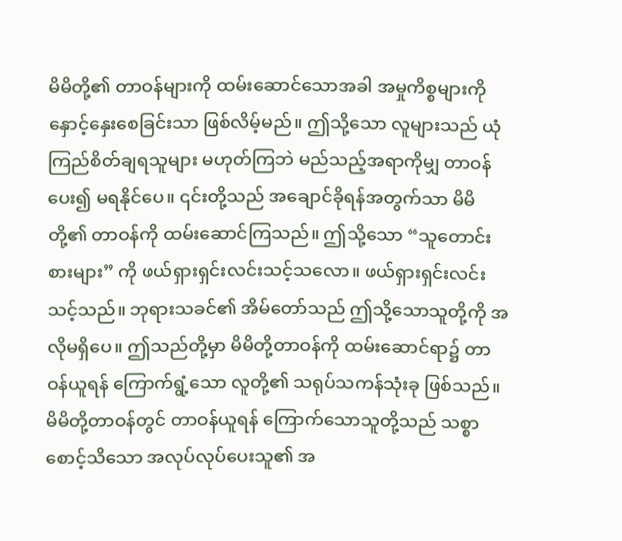မိမိတို့၏ တာဝန်များကို ထမ်းဆောင်သောအခါ အမှုကိစ္စများကို နှောင့်နှေးစေခြင်းသာ ဖြစ်လိမ့်မည်။ ဤသို့သော လူများသည် ယုံကြည်စိတ်ချရသူများ မဟုတ်ကြဘဲ မည်သည့်အရာကိုမျှ တာဝန်ပေး၍ မရနိုင်ပေ။ ၎င်းတို့သည် အချောင်ခိုရန်အတွက်သာ မိမိတို့၏ တာဝန်ကို ထမ်းဆောင်ကြသည်။ ဤသို့သော “သူတောင်းစားများ” ကို ဖယ်ရှားရှင်းလင်းသင့်သလော။ ဖယ်ရှားရှင်းလင်းသင့်သည်။ ဘုရားသခင်၏ အိမ်တော်သည် ဤသို့သောသူတို့ကို အလိုမရှိပေ။ ဤသည်တို့မှာ မိမိတို့တာဝန်ကို ထမ်းဆောင်ရာ၌ တာဝန်ယူရန် ကြောက်ရွံ့သော လူတို့၏ သရုပ်သကန်သုံးခု ဖြစ်သည်။ မိမိတို့တာဝန်တွင် တာဝန်ယူရန် ကြောက်သောသူတို့သည် သစ္စာစောင့်သိသော အလုပ်လုပ်ပေးသူ၏ အ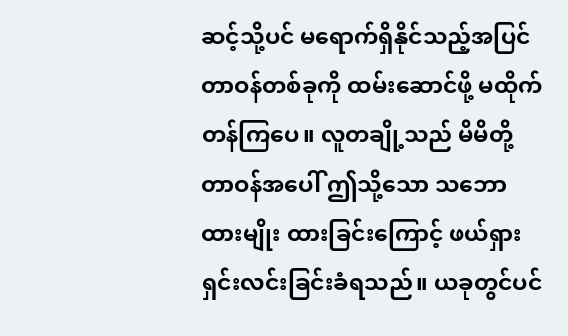ဆင့်သို့ပင် မရောက်ရှိနိုင်သည့်အပြင် တာဝန်တစ်ခုကို ထမ်းဆောင်ဖို့ မထိုက်တန်ကြပေ။ လူတချို့သည် မိမိတို့တာဝန်အပေါ် ဤသို့သော သဘောထားမျိုး ထားခြင်းကြောင့် ဖယ်ရှားရှင်းလင်းခြင်းခံရသည်။ ယခုတွင်ပင်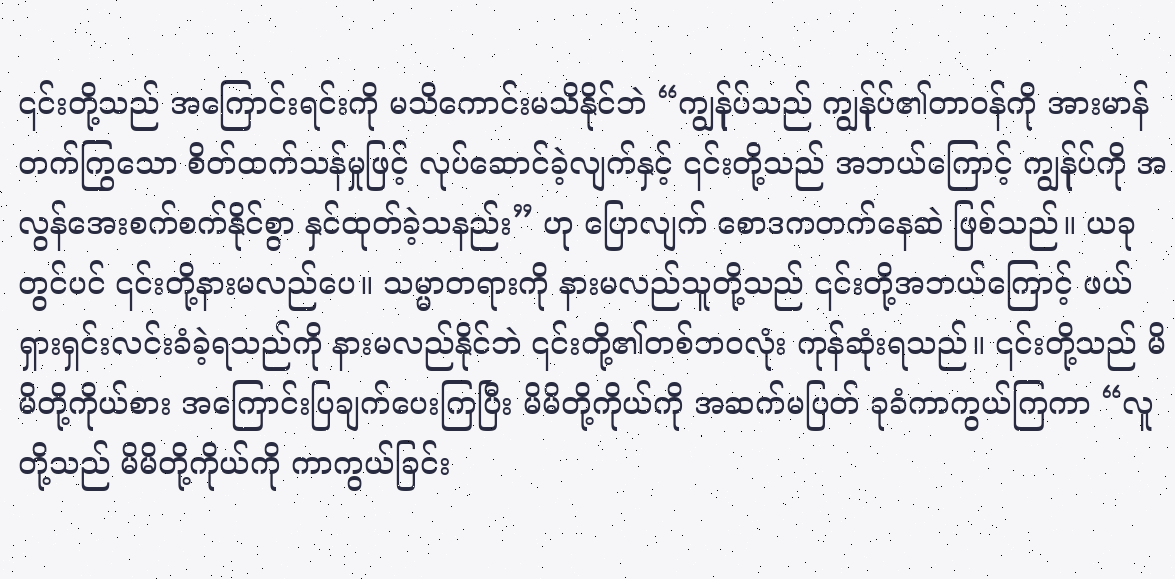၎င်းတို့သည် အကြောင်းရင်းကို မသိကောင်းမသိနိုင်ဘဲ “ကျွန်ုပ်သည် ကျွန်ုပ်၏တာဝန်ကို အားမာန်တက်ကြွသော စိတ်ထက်သန်မှုဖြင့် လုပ်ဆောင်ခဲ့လျက်နှင့် ၎င်းတို့သည် အဘယ်ကြောင့် ကျွန်ုပ်ကို အလွန်အေးစက်စက်နိုင်စွာ နှင်ထုတ်ခဲ့သနည်း” ဟု ပြောလျက် စောဒကတက်နေဆဲ ဖြစ်သည်။ ယခုတွင်ပင် ၎င်းတို့နားမလည်ပေ။ သမ္မာတရားကို နားမလည်သူတို့သည် ၎င်းတို့အဘယ်ကြောင့် ဖယ်ရှားရှင်းလင်းခံခဲ့ရသည်ကို နားမလည်နိုင်ဘဲ ၎င်းတို့၏တစ်ဘဝလုံး ကုန်ဆုံးရသည်။ ၎င်းတို့သည် မိမိတို့ကိုယ်စား အကြောင်းပြချက်ပေးကြပြီး မိမိတို့ကိုယ်ကို အဆက်မပြတ် ခုခံကာကွယ်ကြကာ “လူတို့သည် မိမိတို့ကိုယ်ကို ကာကွယ်ခြင်း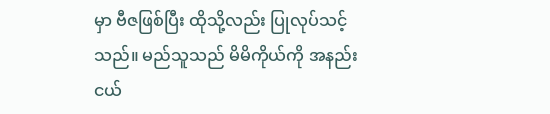မှာ ဗီဇဖြစ်ပြီး ထိုသို့လည်း ပြုလုပ်သင့်သည်။ မည်သူသည် မိမိကိုယ်ကို အနည်းငယ်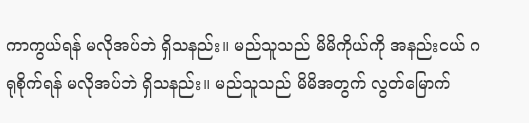ကာကွယ်ရန် မလိုအပ်ဘဲ ရှိသနည်း။ မည်သူသည် မိမိကိုယ်ကို အနည်းငယ် ဂရုစိုက်ရန် မလိုအပ်ဘဲ ရှိသနည်း။ မည်သူသည် မိမိအတွက် လွတ်မြောက်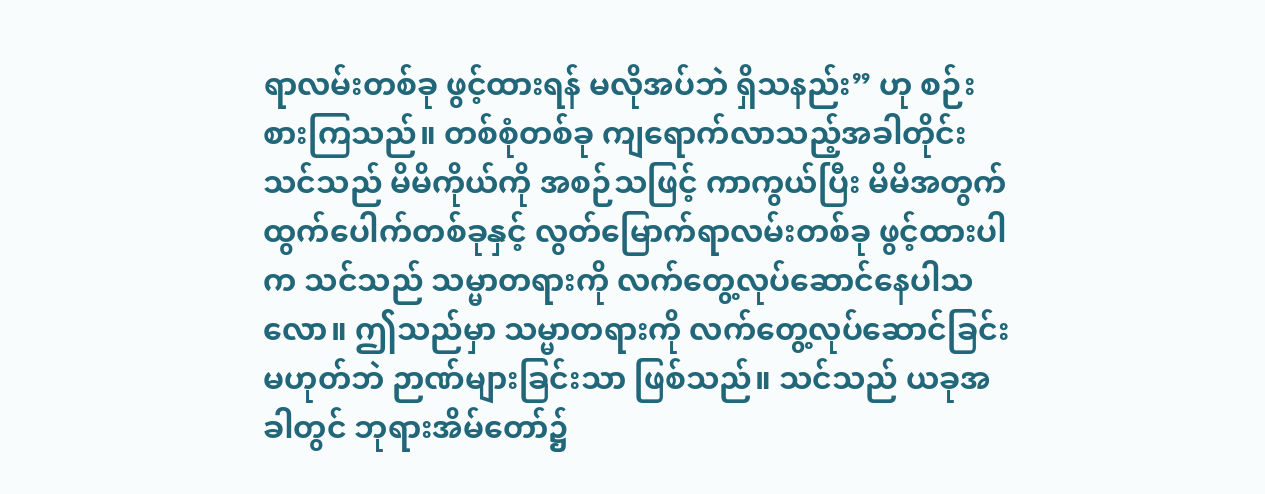ရာလမ်းတစ်ခု ဖွင့်ထားရန် မလိုအပ်ဘဲ ရှိသနည်း” ဟု စဉ်းစားကြသည်။ တစ်စုံတစ်ခု ကျရောက်လာသည့်အခါတိုင်း သင်သည် မိမိကိုယ်ကို အစဉ်သဖြင့် ကာကွယ်ပြီး မိမိအတွက် ထွက်ပေါက်တစ်ခုနှင့် လွတ်မြောက်ရာလမ်းတစ်ခု ဖွင့်ထားပါက သင်သည် သမ္မာတရားကို လက်တွေ့လုပ်ဆောင်နေပါသလော။ ဤသည်မှာ သမ္မာတရားကို လက်တွေ့လုပ်ဆောင်ခြင်း မဟုတ်ဘဲ ဉာဏ်များခြင်းသာ ဖြစ်သည်။ သင်သည် ယခုအခါတွင် ဘုရားအိမ်တော်၌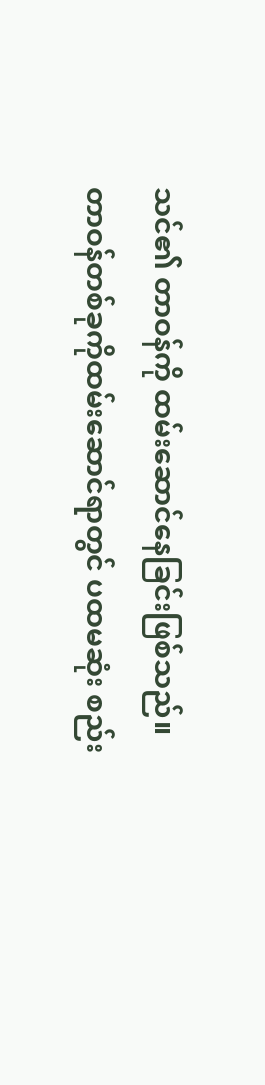သင်၏ တာဝန်ကို ထမ်းဆောင်နေခြင်းဖြစ်သည်။ တာဝန်တစ်ခုကိုထမ်းဆောင်ရာတွင် ပထမဆုံး စည်း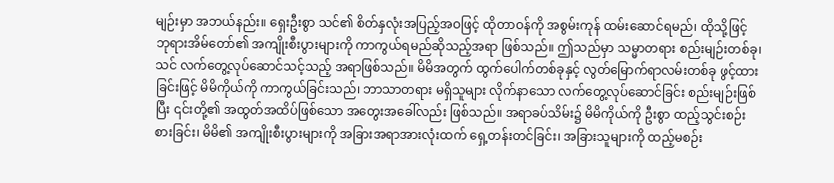မျဉ်းမှာ အဘယ်နည်း။ ရှေးဦးစွာ သင်၏ စိတ်နှလုံးအပြည့်အဝဖြင့် ထိုတာဝန်ကို အစွမ်းကုန် ထမ်းဆောင်ရမည်၊ ထိုသို့ဖြင့် ဘုရားအိမ်တော်၏ အကျိုးစီးပွားများကို ကာကွယ်ရမည်ဆိုသည့်အရာ ဖြစ်သည်။ ဤသည်မှာ သမ္မာတရား စည်းမျဉ်းတစ်ခု၊ သင် လက်တွေ့လုပ်ဆောင်သင့်သည့် အရာဖြစ်သည်။ မိမိအတွက် ထွက်ပေါက်တစ်ခုနှင့် လွတ်မြောက်ရာလမ်းတစ်ခု ဖွင့်ထားခြင်းဖြင့် မိမိကိုယ်ကို ကာကွယ်ခြင်းသည်၊ ဘာသာတရား မရှိသူများ လိုက်နာသော လက်တွေ့လုပ်ဆောင်ခြင်း စည်းမျဉ်းဖြစ်ပြီး ၎င်းတို့၏ အထွတ်အထိပ်ဖြစ်သော အတွေးအခေါ်လည်း ဖြစ်သည်။ အရာခပ်သိမ်း၌ မိမိကိုယ်ကို ဦးစွာ ထည့်သွင်းစဉ်းစားခြင်း၊ မိမိ၏ အကျိုးစီးပွားများကို အခြားအရာအားလုံးထက် ရှေ့တန်းတင်ခြင်း၊ အခြားသူများကို ထည့်မစဉ်း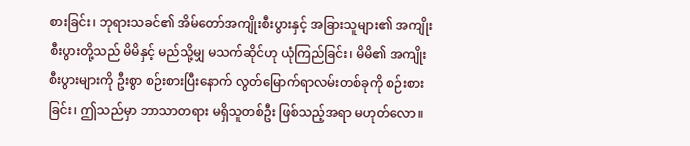စားခြင်း၊ ဘုရားသခင်၏ အိမ်တော်အကျိုးစီးပွားနှင့် အခြားသူများ၏ အကျိုးစီးပွားတို့သည် မိမိနှင့် မည်သို့မျှ မသက်ဆိုင်ဟု ယုံကြည်ခြင်း၊ မိမိ၏ အကျိုးစီးပွားများကို ဦးစွာ စဉ်းစားပြီးနောက် လွတ်မြောက်ရာလမ်းတစ်ခုကို စဉ်းစားခြင်း၊ ဤသည်မှာ ဘာသာတရား မရှိသူတစ်ဦး ဖြစ်သည့်အရာ မဟုတ်လော။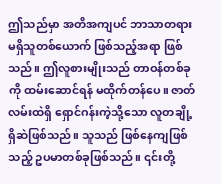ဤသည်မှာ အတိအကျပင် ဘာသာတရား မရှိသူတစ်ယောက် ဖြစ်သည့်အရာ ဖြစ်သည်။ ဤလူစားမျိုးသည် တာဝန်တစ်ခုကို ထမ်းဆောင်ရန် မထိုက်တန်ပေ။ ဇာတ်လမ်းထဲရှိ ရှောင်ဂန်းကဲ့သို့သော လူတချို့ရှိဆဲဖြစ်သည်။ သူသည် ဖြစ်နေကျဖြစ်သည့် ဥပမာတစ်ခုဖြစ်သည်။ ၎င်းတို့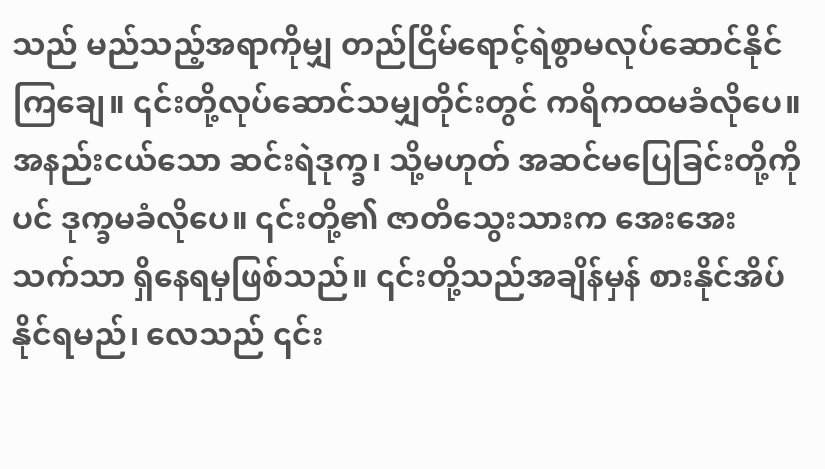သည် မည်သည့်အရာကိုမျှ တည်ငြိမ်ရောင့်ရဲစွာမလုပ်ဆောင်နိုင်ကြချေ။ ၎င်းတို့လုပ်ဆောင်သမျှတိုင်းတွင် ကရိကထမခံလိုပေ။ အနည်းငယ်သော ဆင်းရဲဒုက္ခ၊ သို့မဟုတ် အဆင်မပြေခြင်းတို့ကိုပင် ဒုက္ခမခံလိုပေ။ ၎င်းတို့၏ ဇာတိသွေးသားက အေးအေးသက်သာ ရှိနေရမှဖြစ်သည်။ ၎င်းတို့သည်အချိန်မှန် စားနိုင်အိပ်နိုင်ရမည်၊ လေသည် ၎င်း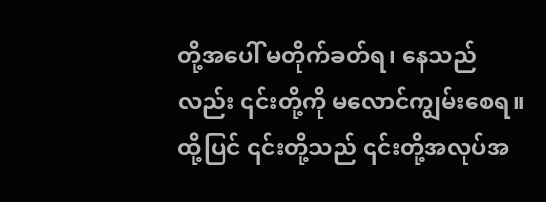တို့အပေါ် မတိုက်ခတ်ရ၊ နေသည်လည်း ၎င်းတို့ကို မလောင်ကျွမ်းစေရ။ ထို့ပြင် ၎င်းတို့သည် ၎င်းတို့အလုပ်အ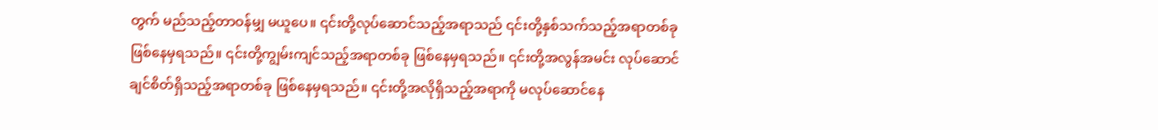တွက် မည်သည့်တာဝန်မျှ မယူပေ။ ၎င်းတို့လုပ်ဆောင်သည့်အရာသည် ၎င်းတို့နှစ်သက်သည့်အရာတစ်ခု ဖြစ်နေမှရသည်။ ၎င်းတို့ကျွမ်းကျင်သည့်အရာတစ်ခု ဖြစ်နေမှရသည်။ ၎င်းတို့အလွန်အမင်း လုပ်ဆောင်ချင်စိတ်ရှိသည့်အရာတစ်ခု ဖြစ်နေမှရသည်။ ၎င်းတို့အလိုရှိသည့်အရာကို မလုပ်ဆောင်နေ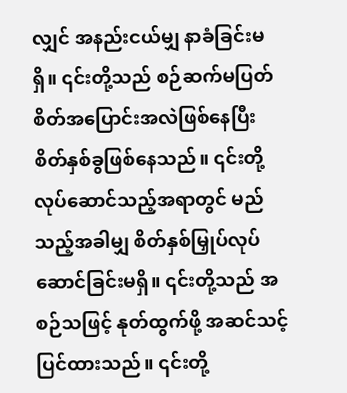လျှင် အနည်းငယ်မျှ နာခံခြင်းမရှိ။ ၎င်းတို့သည် စဉ်ဆက်မပြတ် စိတ်အပြောင်းအလဲဖြစ်နေပြီး စိတ်နှစ်ခွဖြစ်နေသည်။ ၎င်းတို့လုပ်ဆောင်သည့်အရာတွင် မည်သည့်အခါမျှ စိတ်နှစ်မြှုပ်လုပ်ဆောင်ခြင်းမရှိ။ ၎င်းတို့သည် အစဉ်သဖြင့် နုတ်ထွက်ဖို့ အဆင်သင့်ပြင်ထားသည်။ ၎င်းတို့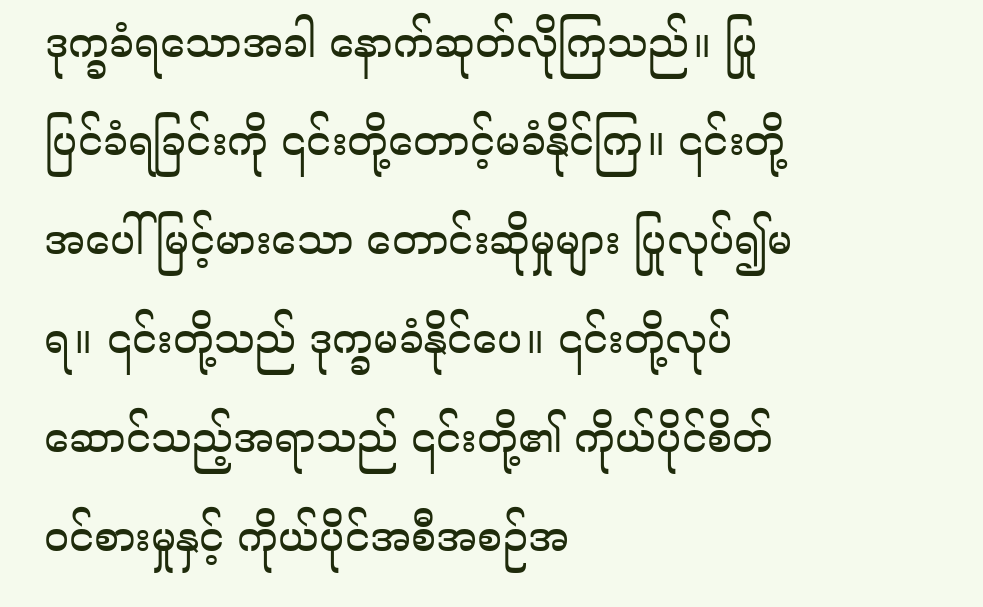ဒုက္ခခံရသောအခါ နောက်ဆုတ်လိုကြသည်။ ပြုပြင်ခံရခြင်းကို ၎င်းတို့တောင့်မခံနိုင်ကြ။ ၎င်းတို့အပေါ် မြင့်မားသော တောင်းဆိုမှုများ ပြုလုပ်၍မရ။ ၎င်းတို့သည် ဒုက္ခမခံနိုင်ပေ။ ၎င်းတို့လုပ်ဆောင်သည့်အရာသည် ၎င်းတို့၏ ကိုယ်ပိုင်စိတ်ဝင်စားမှုနှင့် ကိုယ်ပိုင်အစီအစဉ်အ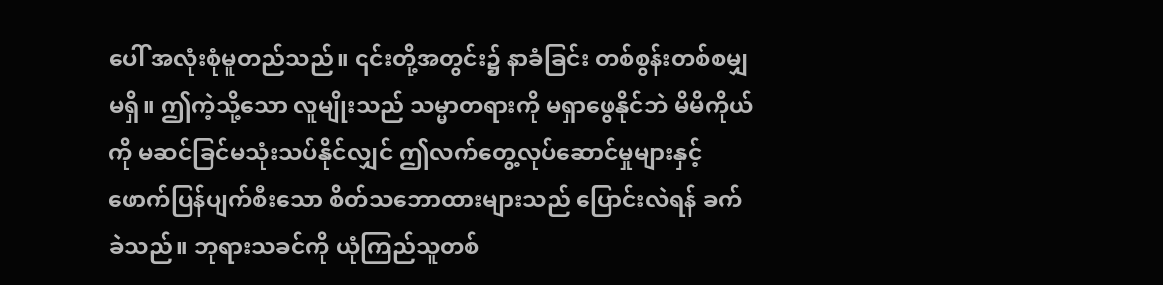ပေါ် အလုံးစုံမူတည်သည်။ ၎င်းတို့အတွင်း၌ နာခံခြင်း တစ်စွန်းတစ်စမျှမရှိ။ ဤကဲ့သို့သော လူမျိုးသည် သမ္မာတရားကို မရှာဖွေနိုင်ဘဲ မိမိကိုယ်ကို မဆင်ခြင်မသုံးသပ်နိုင်လျှင် ဤလက်တွေ့လုပ်ဆောင်မှုများနှင့် ဖောက်ပြန်ပျက်စီးသော စိတ်သဘောထားများသည် ပြောင်းလဲရန် ခက်ခဲသည်။ ဘုရားသခင်ကို ယုံကြည်သူတစ်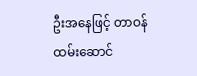ဦးအနေဖြင့် တာဝန်ထမ်းဆောင်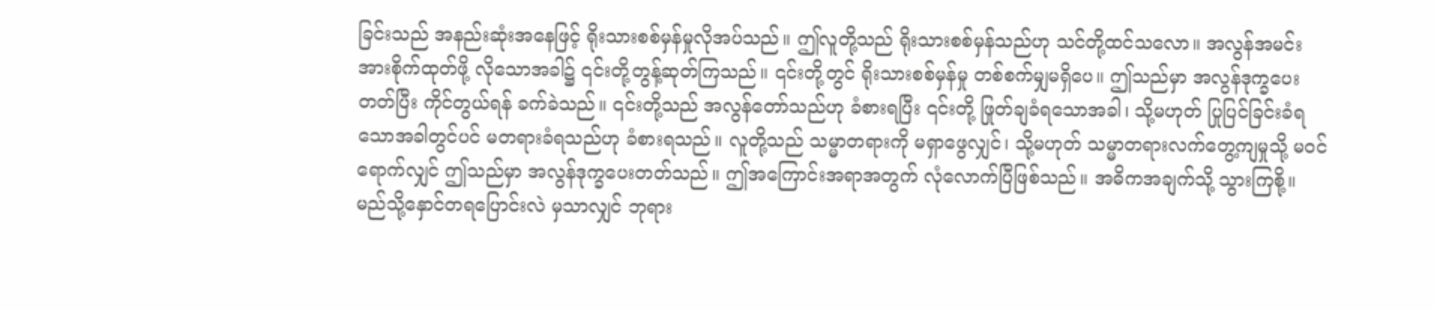ခြင်းသည် အနည်းဆုံးအနေဖြင့် ရိုးသားစစ်မှန်မှုလိုအပ်သည်။ ဤလူတို့သည် ရိုးသားစစ်မှန်သည်ဟု သင်တို့ထင်သလော။ အလွန်အမင်း အားစိုက်ထုတ်ဖို့ လိုသောအခါ၌ ၎င်းတို့တွန့်ဆုတ်ကြသည်။ ၎င်းတို့တွင် ရိုးသားစစ်မှန်မှု တစ်စက်မျှမရှိပေ။ ဤသည်မှာ အလွန်ဒုက္ခပေးတတ်ပြီး ကိုင်တွယ်ရန် ခက်ခဲသည်။ ၎င်းတို့သည် အလွန်တော်သည်ဟု ခံစားရပြီး ၎င်းတို့ ဖြုတ်ချခံရသောအခါ၊ သို့မဟုတ် ပြုပြင်ခြင်းခံရသောအခါတွင်ပင် မတရားခံရသည်ဟု ခံစားရသည်။ လူတို့သည် သမ္မာတရားကို မရှာဖွေလျှင်၊ သို့မဟုတ် သမ္မာတရားလက်တွေ့ကျမှုသို့ မဝင်ရောက်လျှင် ဤသည်မှာ အလွန်ဒုက္ခပေးတတ်သည်။ ဤအကြောင်းအရာအတွက် လုံလောက်ပြီဖြစ်သည်။ အဓိကအချက်သို့ သွားကြစို့။
မည်သို့နှောင်တရပြောင်းလဲ မှသာလျှင် ဘုရား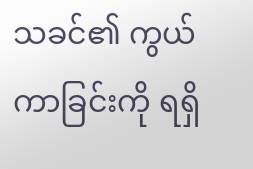သခင်၏ ကွယ်ကာခြင်းကို ရရှိ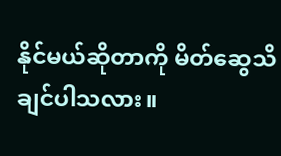နိုင်မယ်ဆိုတာကို မိတ်ဆွေသိချင်ပါသလား။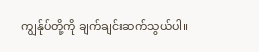ကျွန်ုပ်တို့ကို ချက်ချင်းဆက်သွယ်ပါ။